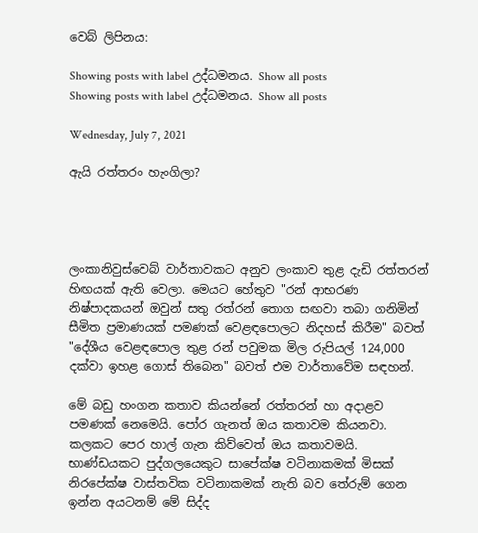වෙබ් ලිපිනය:

Showing posts with label උද්ධමනය. Show all posts
Showing posts with label උද්ධමනය. Show all posts

Wednesday, July 7, 2021

ඇයි රත්තරං හැංගිලා?




ලංකානිවුස්වෙබ් වාර්තාවකට අනුව ලංකාව තුළ දැඩි රත්තරන් හිඟයක් ඇති වෙලා. මෙයට හේතුව "රන් ආභරණ නිෂ්පාදකයන් ඔවුන් සතු රත්රන් තොග සඟවා තබා ගනිමින් සීමිත ප්‍රමාණයක් පමණක් වෙළඳපොලට නිදහස් කිරීම" බවත් "දේශීය වෙළඳපොල තුළ රන් පවුමක මිල රුපියල් 124,000 දක්වා ඉහළ ගොස් තිබෙන" බවත් එම වාර්තාවේම සඳහන්.

මේ බඩු හංගන කතාව කියන්නේ රත්තරන් හා අදාළව පමණක් නෙමෙයි. පෝර ගැනත් ඔය කතාවම කියනවා. කලකට පෙර හාල් ගැන කිව්වෙත් ඔය කතාවමයි. භාණ්ඩයකට පුද්ගලයෙකුට සාපේක්ෂ වටිනාකමක් මිසක් නිරපේක්ෂ වාස්තවික වටිනාකමක් නැති බව තේරුම් ගෙන ඉන්න අයටනම් මේ සිද්ද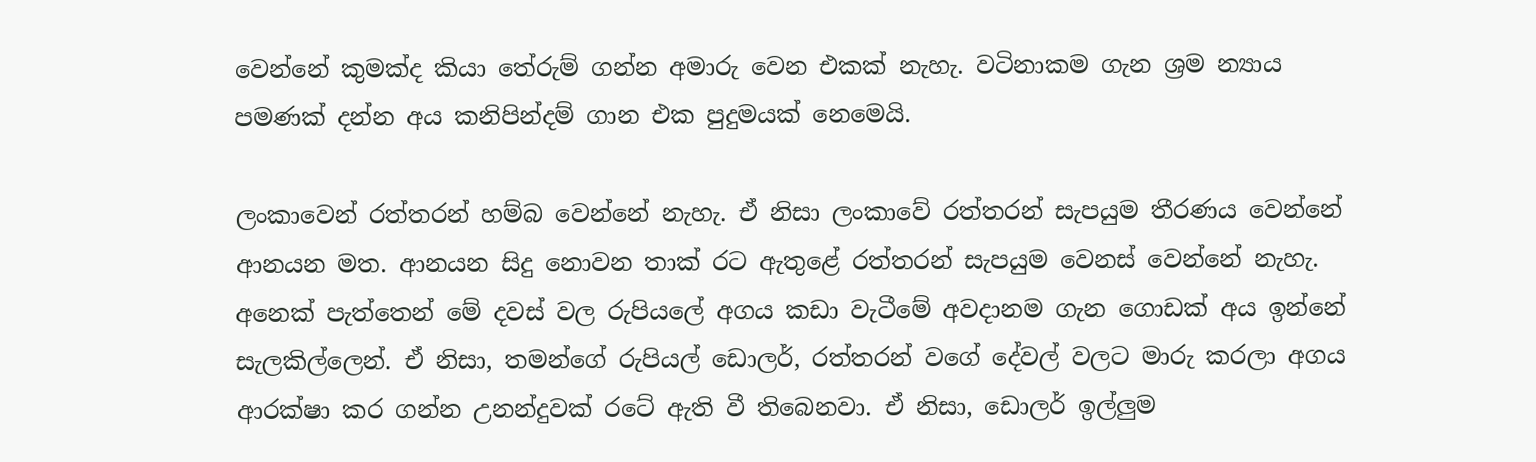වෙන්නේ කුමක්ද කියා තේරුම් ගන්න අමාරු වෙන එකක් නැහැ. වටිනාකම ගැන ශ්‍රම න්‍යාය පමණක් දන්න අය කනිපින්දම් ගාන එක පුදුමයක් නෙමෙයි.

ලංකාවෙන් රත්තරන් හම්බ වෙන්නේ නැහැ. ඒ නිසා ලංකාවේ රත්තරන් සැපයුම තීරණය වෙන්නේ ආනයන මත. ආනයන සිදු නොවන තාක් රට ඇතුළේ රත්තරන් සැපයුම වෙනස් වෙන්නේ නැහැ. අනෙක් පැත්තෙන් මේ දවස් වල රුපියලේ අගය කඩා වැටීමේ අවදානම ගැන ගොඩක් අය ඉන්නේ සැලකිල්ලෙන්. ඒ නිසා, තමන්ගේ රුපියල් ඩොලර්, රත්තරන් වගේ දේවල් වලට මාරු කරලා අගය ආරක්ෂා කර ගන්න උනන්දුවක් රටේ ඇති වී තිබෙනවා. ඒ නිසා, ඩොලර් ඉල්ලුම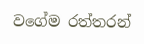වගේම රත්තරන්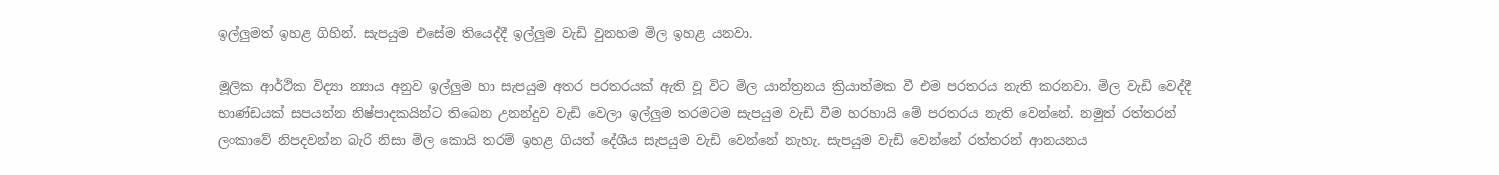ඉල්ලුමත් ඉහළ ගිහින්. සැපයුම එසේම තියෙද්දී ඉල්ලුම වැඩි වුනහම මිල ඉහළ යනවා.

මූලික ආර්ථික විද්‍යා න්‍යාය අනුව ඉල්ලුම හා සැපයුම අතර පරතරයක් ඇති වූ විට මිල යාන්ත්‍රනය ක්‍රියාත්මක වී එම පරතරය නැති කරනවා. මිල වැඩි වෙද්දී භාණ්ඩයක් සපයන්න නිෂ්පාදකයින්ට තිබෙන උනන්දුව වැඩි වෙලා ඉල්ලුම තරමටම සැපයුම වැඩි වීම හරහායි මේ පරතරය නැති වෙන්නේ. නමුත් රත්තරන් ලංකාවේ නිපදවන්න බැරි නිසා මිල කොයි තරම් ඉහළ ගියත් දේශීය සැපයුම වැඩි වෙන්නේ නැහැ. සැපයුම වැඩි වෙන්නේ රත්තරන් ආනයනය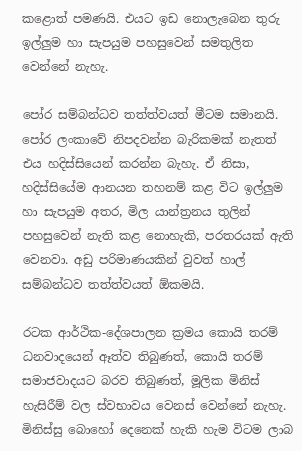කළොත් පමණයි. එයට ඉඩ නොලැබෙන තුරු ඉල්ලුම හා සැපයුම පහසුවෙන් සමතුලිත වෙන්නේ නැහැ.

පෝර සම්බන්ධව තත්ත්වයත් මීටම සමානයි. පෝර ලංකාවේ නිපදවන්න බැරිකමක් නැතත් එය හදිස්සියෙන් කරන්න බැහැ. ඒ නිසා, හදිස්සියේම ආනයන තහනම් කළ විට ඉල්ලුම හා සැපයුම අතර, මිල යාන්ත්‍රනය තුලින් පහසුවෙන් නැති කළ නොහැකි, පරතරයක් ඇති වෙනවා. අඩු පරිමාණයකින් වුවත් හාල් සම්බන්ධව තත්ත්වයත් ඕකමයි.

රටක ආර්ථික-දේශපාලන ක්‍රමය කොයි තරම් ධනවාදයෙන් ඈත්ව තිබුණත්, කොයි තරම් සමාජවාදයට බරව තිබුණත්, මූලික මිනිස් හැසිරීම් වල ස්වභාවය වෙනස් වෙන්නේ නැහැ. මිනිස්සු බොහෝ දෙනෙක් හැකි හැම විටම ලාබ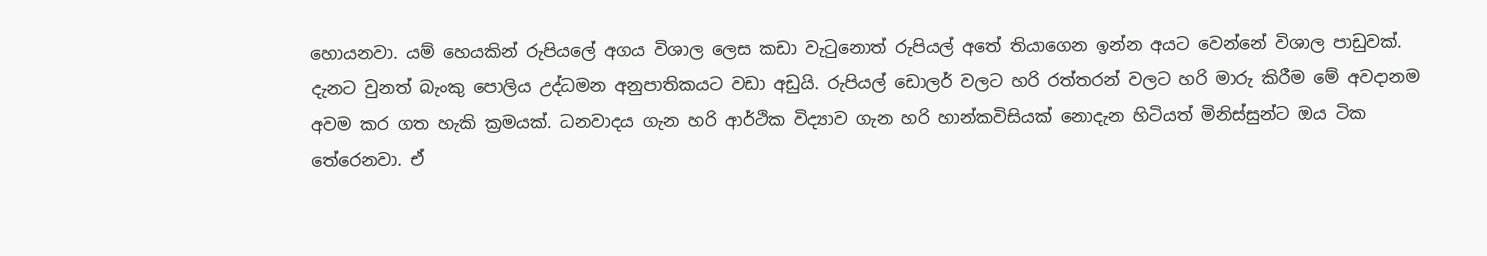හොයනවා. යම් හෙයකින් රුපියලේ අගය විශාල ලෙස කඩා වැටුනොත් රුපියල් අතේ තියාගෙන ඉන්න අයට වෙන්නේ විශාල පාඩුවක්. දැනට වුනත් බැංකු පොලිය උද්ධමන අනුපාතිකයට වඩා අඩුයි. රුපියල් ඩොලර් වලට හරි රත්තරන් වලට හරි මාරු කිරීම මේ අවදානම අවම කර ගත හැකි ක්‍රමයක්. ධනවාදය ගැන හරි ආර්ථික විද්‍යාව ගැන හරි හාන්කවිසියක් නොදැන හිටියත් මිනිස්සුන්ට ඔය ටික තේරෙනවා. ඒ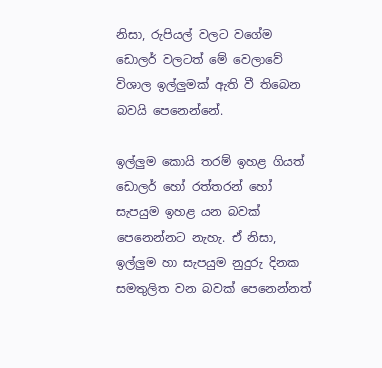නිසා, රුපියල් වලට වගේම ඩොලර් වලටත් මේ වෙලාවේ විශාල ඉල්ලුමක් ඇති වී තිබෙන බවයි පෙනෙන්නේ.

ඉල්ලුම කොයි තරම් ඉහළ ගියත් ඩොලර් හෝ රත්තරන් හෝ සැපයුම ඉහළ යන බවක් පෙනෙන්නට නැහැ. ඒ නිසා, ඉල්ලුම හා සැපයුම නුදුරු දිනක සමතුලිත වන බවක් පෙනෙන්නත්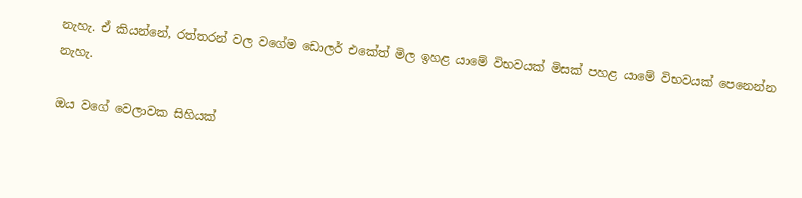නැහැ. ඒ කියන්නේ, රත්තරන් වල වගේම ඩොලර් එකේත් මිල ඉහළ යාමේ විභවයක් මිසක් පහළ යාමේ විභවයක් පෙනෙන්න නැහැ.

ඔය වගේ වෙලාවක සිහියක්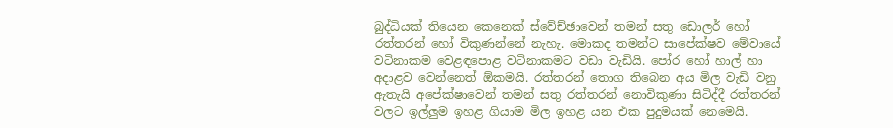බුද්ධියක් තියෙන කෙනෙක් ස්වේච්ඡාවෙන් තමන් සතු ඩොලර් හෝ රත්තරන් හෝ විකුණන්නේ නැහැ. මොකද තමන්ට සාපේක්ෂව මේවායේ වටිනාකම වෙළඳපොළ වටිනාකමට වඩා වැඩියි. පෝර හෝ හාල් හා අදාළව වෙන්නෙත් ඕකමයි. රත්තරන් තොග තිබෙන අය මිල වැඩි වනු ඇතැයි අපේක්ෂාවෙන් තමන් සතු රත්තරන් නොවිකුණා සිටිද්දී රත්තරන් වලට ඉල්ලුම ඉහළ ගියාම මිල ඉහළ යන එක පුදුමයක් නෙමෙයි.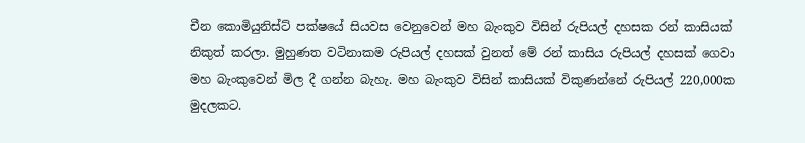චීන කොමියුනිස්ට් පක්ෂයේ සියවස වෙනුවෙන් මහ බැංකුව විසින් රුපියල් දහසක රන් කාසියක් නිකුත් කරලා. මුහුණත වටිනාකම රුපියල් දහසක් වුනත් මේ රන් කාසිය රුපියල් දහසක් ගෙවා මහ බැංකුවෙන් මිල දී ගන්න බැහැ. මහ බැංකුව විසින් කාසියක් විකුණන්නේ රුපියල් 220,000ක මුදලකට.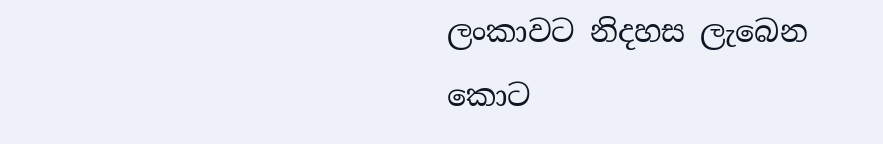ලංකාවට නිදහස ලැබෙන කොට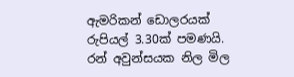ඇමරිකන් ඩොලරයක් රුපියල් 3.30ක් පමණයි. රන් අවුන්සයක නිල මිල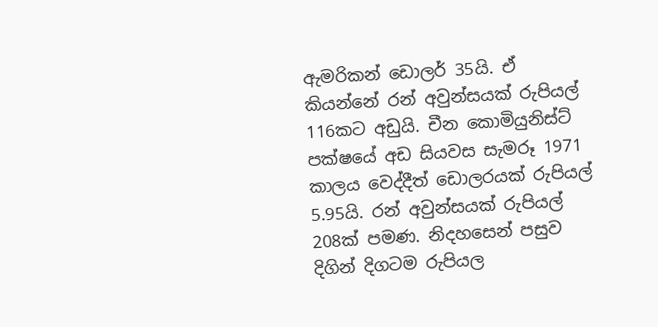ඇමරිකන් ඩොලර් 35යි. ඒ කියන්නේ රන් අවුන්සයක් රුපියල් 116කට අඩුයි. චීන කොමියුනිස්ට් පක්ෂයේ අඩ සියවස සැමරූ 1971 කාලය වෙද්දීත් ඩොලරයක් රුපියල් 5.95යි. රන් අවුන්සයක් රුපියල් 208ක් පමණ. නිදහසෙන් පසුව දිගින් දිගටම රුපියල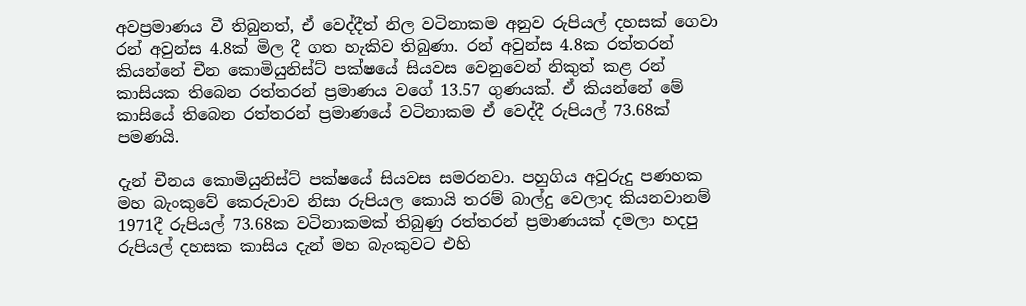අවප්‍රමාණය වී තිබුනත්, ඒ වෙද්දීත් නිල වටිනාකම අනුව රුපියල් දහසක් ගෙවා රන් අවුන්ස 4.8ක් මිල දී ගත හැකිව තිබුණා. රන් අවුන්ස 4.8ක රත්තරන් කියන්නේ චීන කොමියුනිස්ට් පක්ෂයේ සියවස වෙනුවෙන් නිකුත් කළ රන් කාසියක තිබෙන රත්තරන් ප්‍රමාණය වගේ 13.57 ගුණයක්. ඒ කියන්නේ මේ කාසියේ තිබෙන රත්තරන් ප්‍රමාණයේ වටිනාකම ඒ වෙද්දී රුපියල් 73.68ක් පමණයි.

දැන් චීනය කොමියුනිස්ට් පක්ෂයේ සියවස සමරනවා. පහුගිය අවුරුදු පණහක මහ බැංකුවේ කෙරුවාව නිසා රුපියල කොයි තරම් බාල්දු වෙලාද කියනවානම් 1971දී රුපියල් 73.68ක වටිනාකමක් තිබුණු රත්තරන් ප්‍රමාණයක් දමලා හදපු රුපියල් දහසක කාසිය දැන් මහ බැංකුවට එහි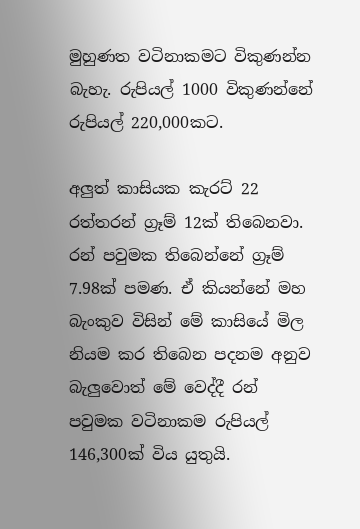මුහුණත වටිනාකමට විකුණන්න බැහැ. රුපියල් 1000 විකුණන්නේ රුපියල් 220,000කට.

අලුත් කාසියක කැරට් 22 රත්තරන් ග්‍රෑම් 12ක් තිබෙනවා. රන් පවුමක තිබෙන්නේ ග්‍රෑම් 7.98ක් පමණ. ඒ කියන්නේ මහ බැංකුව විසින් මේ කාසියේ මිල නියම කර තිබෙන පදනම අනුව බැලුවොත් මේ වෙද්දී රන් පවුමක වටිනාකම රුපියල් 146,300ක් විය යුතුයි.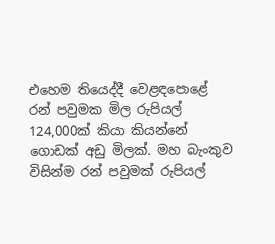එහෙම තියෙද්දී වෙළඳපොළේ රන් පවුමක මිල රුපියල් 124,000ක් කියා කියන්නේ ගොඩක් අඩු මිලක්. මහ බැංකුව විසින්ම රන් පවුමක් රුපියල්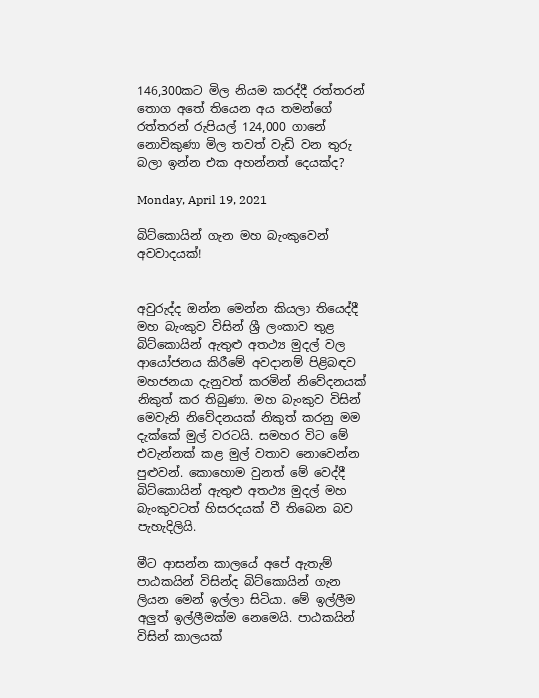146,300කට මිල නියම කරද්දී රත්තරන් තොග අතේ තියෙන අය තමන්ගේ රත්තරන් රුපියල් 124,000 ගානේ නොවිකුණා මිල තවත් වැඩි වන තුරු බලා ඉන්න එක අහන්නත් දෙයක්ද?

Monday, April 19, 2021

බිට්කොයින් ගැන මහ බැංකුවෙන් අවවාදයක්!


අවුරුද්ද ඔන්න මෙන්න කියලා තියෙද්දී මහ බැංකුව විසින් ශ්‍රී ලංකාව තුළ බිට්කොයින් ඇතුළු අතථ්‍ය මුදල් වල ආයෝජනය කිරීමේ අවදානම් පිළිබඳව මහජනයා දැනුවත් කරමින් නිවේදනයක් නිකුත් කර තිබුණා. මහ බැංකුව විසින් මෙවැනි නිවේදනයක් නිකුත් කරනු මම දැක්කේ මුල් වරටයි. සමහර විට මේ එවැන්නක් කළ මුල් වතාව නොවෙන්න පුළුවන්. කොහොම වුනත් මේ වෙද්දී බිට්කොයින් ඇතුළු අතථ්‍ය මුදල් මහ බැංකුවටත් හිසරදයක් වී තිබෙන බව පැහැදිලියි.

මීට ආසන්න කාලයේ අපේ ඇතැම් පාඨකයින් විසින්ද බිට්කොයින් ගැන ලියන මෙන් ඉල්ලා සිටියා. මේ ඉල්ලීම අලුත් ඉල්ලීමක්ම නෙමෙයි. පාඨකයින් විසින් කාලයක්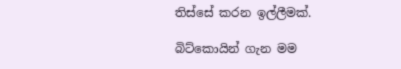තිස්සේ කරන ඉල්ලීමක්.

බිට්කොයින් ගැන මම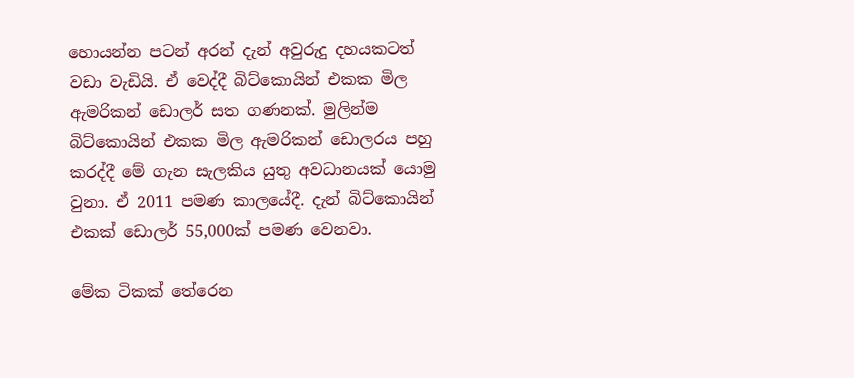හොයන්න පටන් අරන් දැන් අවුරුදු දහයකටත් වඩා වැඩියි. ඒ වෙද්දී බිට්කොයින් එකක මිල ඇමරිකන් ඩොලර් සත ගණනක්. මුලින්ම බිට්කොයින් එකක මිල ඇමරිකන් ඩොලරය පහු කරද්දී මේ ගැන සැලකිය යුතු අවධානයක් යොමු වුනා. ඒ 2011 පමණ කාලයේදී. දැන් බිට්කොයින් එකක් ඩොලර් 55,000ක් පමණ වෙනවා.

මේක ටිකක් තේරෙන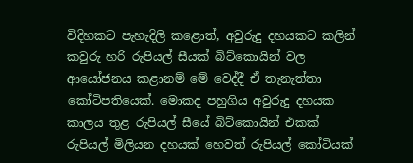විදිහකට පැහැදිලි කළොත්, අවුරුදු දහයකට කලින් කවුරු හරි රුපියල් සීයක් බිට්කොයින් වල ආයෝජනය කළානම් මේ වෙද්දී ඒ තැනැත්තා කෝටිපතියෙක්. මොකද පහුගිය අවුරුදු දහයක කාලය තුළ රුපියල් සීයේ බිට්කොයින් එකක් රුපියල් මිලියන දහයක් හෙවත් රුපියල් කෝටියක්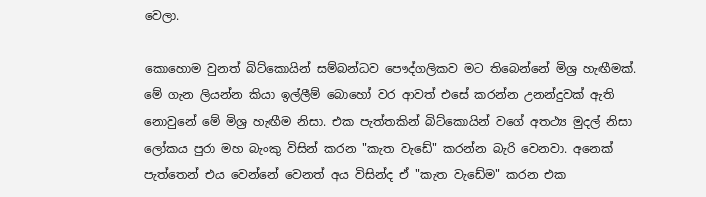වෙලා.

කොහොම වුනත් බිට්කොයින් සම්බන්ධව පෞද්ගලිකව මට තිබෙන්නේ මිශ්‍ර හැඟීමක්. මේ ගැන ලියන්න කියා ඉල්ලීම් බොහෝ වර ආවත් එසේ කරන්න උනන්දුවක් ඇති නොවුනේ මේ මිශ්‍ර හැඟීම නිසා. එක පැත්තකින් බිට්කොයින් වගේ අතථ්‍ය මුදල් නිසා ලෝකය පුරා මහ බැංකු විසින් කරන "කැත වැඩේ" කරන්න බැරි වෙනවා. අනෙක් පැත්තෙන් එය වෙන්නේ වෙනත් අය විසින්ද ඒ "කැත වැඩේම" කරන එක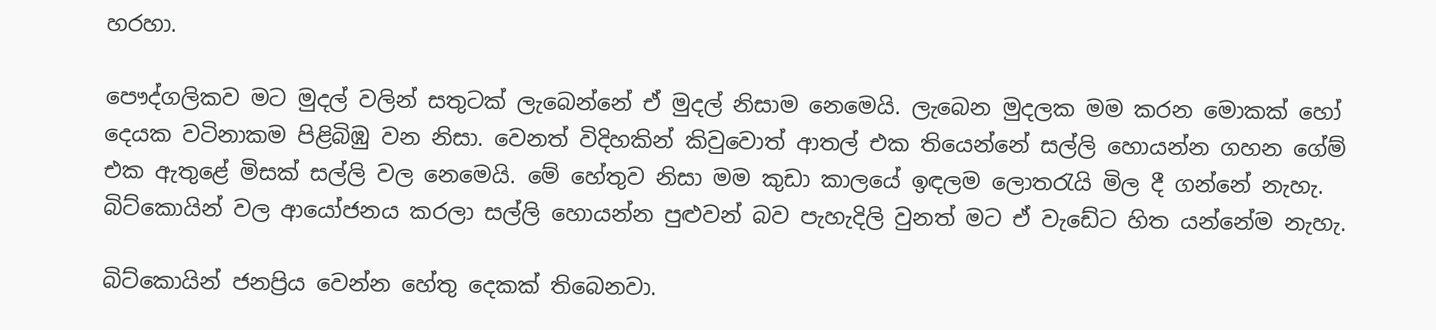හරහා.

පෞද්ගලිකව මට මුදල් වලින් සතුටක් ලැබෙන්නේ ඒ මුදල් නිසාම නෙමෙයි. ලැබෙන මුදලක මම කරන මොකක් හෝ දෙයක වටිනාකම පිළිබිඹු වන නිසා. වෙනත් විදිහකින් කිවුවොත් ආතල් එක තියෙන්නේ සල්ලි හොයන්න ගහන ගේම් එක ඇතුළේ මිසක් සල්ලි වල නෙමෙයි. මේ හේතුව නිසා මම කුඩා කාලයේ ඉඳලම ලොතරැයි මිල දී ගන්නේ නැහැ. බිට්කොයින් වල ආයෝජනය කරලා සල්ලි හොයන්න පුළුවන් බව පැහැදිලි වුනත් මට ඒ වැඩේට හිත යන්නේම නැහැ.

බිට්කොයින් ජනප්‍රිය වෙන්න හේතු දෙකක් තිබෙනවා.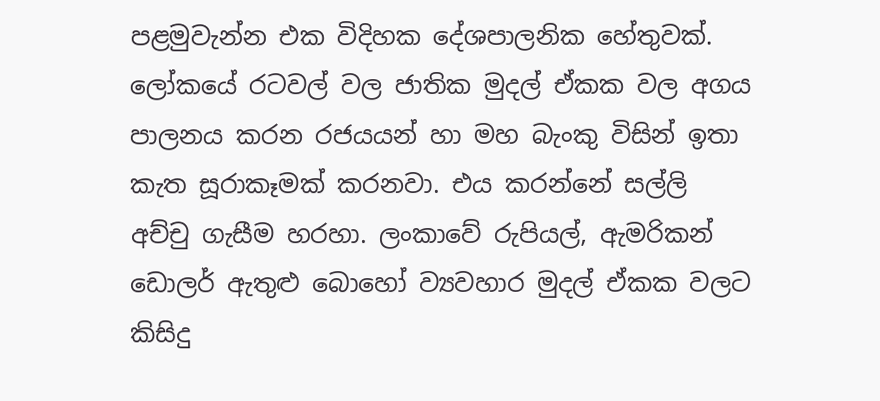පළමුවැන්න එක විදිහක දේශපාලනික හේතුවක්. ලෝකයේ රටවල් වල ජාතික මුදල් ඒකක වල අගය පාලනය කරන රජයයන් හා මහ බැංකු විසින් ඉතා කැත සූරාකෑමක් කරනවා. එය කරන්නේ සල්ලි අච්චු ගැසීම හරහා. ලංකාවේ රුපියල්, ඇමරිකන් ඩොලර් ඇතුළු බොහෝ ව්‍යවහාර මුදල් ඒකක වලට කිසිදු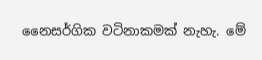නෛසර්ගික වටිනාකමක් නැහැ. මේ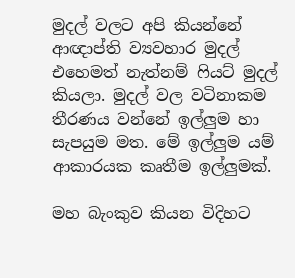මුදල් වලට අපි කියන්නේ ආඥාප්ති ව්‍යවහාර මුදල් එහෙමත් නැත්නම් ෆියට් මුදල් කියලා. මුදල් වල වටිනාකම තීරණය වන්නේ ඉල්ලුම හා සැපයුම මත. මේ ඉල්ලුම යම් ආකාරයක කෘතීම ඉල්ලුමක්.

මහ බැංකුව කියන විදිහට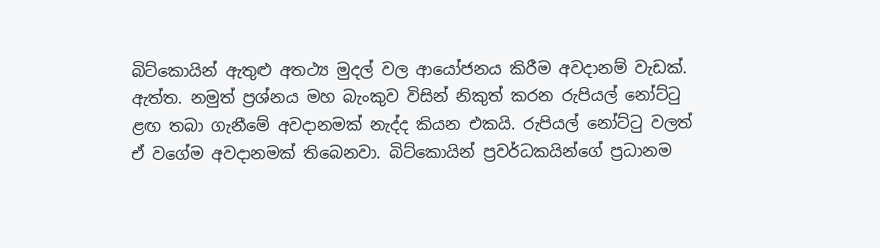බිට්කොයින් ඇතුළු අතථ්‍ය මුදල් වල ආයෝජනය කිරීම අවදානම් වැඩක්. ඇත්ත. නමුත් ප්‍රශ්නය මහ බැංකුව විසින් නිකුත් කරන රුපියල් නෝට්ටු ළඟ තබා ගැනීමේ අවදානමක් නැද්ද කියන එකයි. රුපියල් නෝට්ටු වලත් ඒ වගේම අවදානමක් තිබෙනවා. බිට්කොයින් ප්‍රවර්ධකයින්ගේ ප්‍රධානම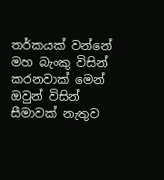තර්කයක් වන්නේ මහ බැංකු විසින් කරනවාක් මෙන් ඔවුන් විසින් සීමාවක් නැතුව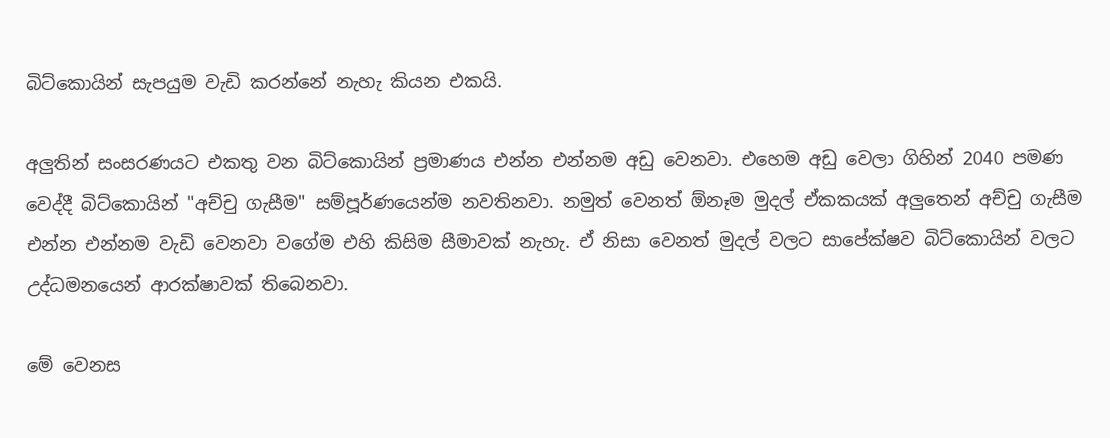බිට්කොයින් සැපයුම වැඩි කරන්නේ නැහැ කියන එකයි.

අලුතින් සංසරණයට එකතු වන බිට්කොයින් ප්‍රමාණය එන්න එන්නම අඩු වෙනවා. එහෙම අඩු වෙලා ගිහින් 2040 පමණ වෙද්දී බිට්කොයින් "අච්චු ගැසීම" සම්පූර්ණයෙන්ම නවතිනවා. නමුත් වෙනත් ඕනෑම මුදල් ඒකකයක් අලුතෙන් අච්චු ගැසීම එන්න එන්නම වැඩි වෙනවා වගේම එහි කිසිම සීමාවක් නැහැ. ඒ නිසා වෙනත් මුදල් වලට සාපේක්ෂව බිට්කොයින් වලට උද්ධමනයෙන් ආරක්ෂාවක් තිබෙනවා.

මේ වෙනස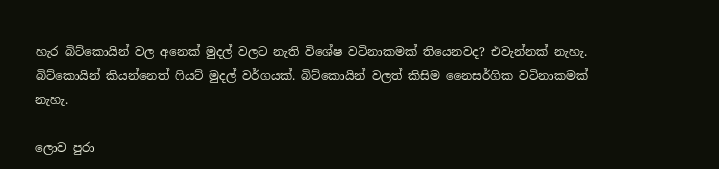හැර බිට්කොයින් වල අනෙක් මුදල් වලට නැති විශේෂ වටිනාකමක් තියෙනවද? එවැන්නක් නැහැ. බිට්කොයින් කියන්නෙත් ෆියට් මුදල් වර්ගයක්. බිට්කොයින් වලත් කිසිම නෛසර්ගික වටිනාකමක් නැහැ.

ලොව පුරා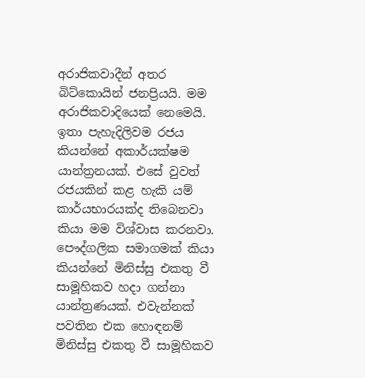අරාජිකවාදීන් අතර බිට්කොයින් ජනප්‍රියයි. මම අරාජිකවාදියෙක් නෙමෙයි. ඉතා පැහැදිලිවම රජය කියන්නේ අකාර්යක්ෂම යාන්ත්‍රනයක්. එසේ වුවත් රජයකින් කළ හැකි යම් කාර්යභාරයක්ද තිබෙනවා කියා මම විශ්වාස කරනවා. පෞද්ගලික සමාගමක් කියා කියන්නේ මිනිස්සු එකතු වී සාමූහිකව හදා ගන්නා යාන්ත්‍රණයක්. එවැන්නක් පවතින එක හොඳනම් මිනිස්සු එකතු වී සාමූහිකව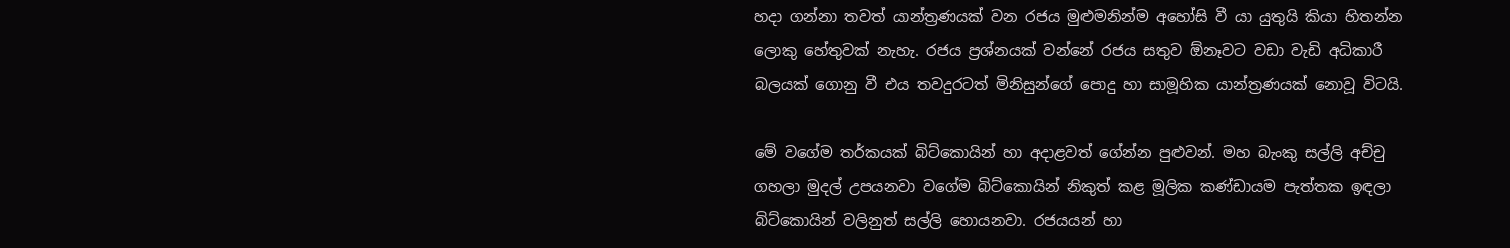හදා ගන්නා තවත් යාන්ත්‍රණයක් වන රජය මුළුමනින්ම අහෝසි වී යා යුතුයි කියා හිතන්න ලොකු හේතුවක් නැහැ. රජය ප්‍රශ්නයක් වන්නේ රජය සතුව ඕනෑවට වඩා වැඩි අධිකාරී බලයක් ගොනු වී එය තවදුරටත් මිනිසුන්ගේ පොදු හා සාමූහික යාන්ත්‍රණයක් නොවූ විටයි.

මේ වගේම තර්කයක් බිට්කොයින් හා අදාළවත් ගේන්න පුළුවන්. මහ බැංකු සල්ලි අච්චු ගහලා මුදල් උපයනවා වගේම බිට්කොයින් නිකුත් කළ මූලික කණ්ඩායම පැත්තක ඉඳලා බිට්කොයින් වලිනුත් සල්ලි හොයනවා. රජයයන් හා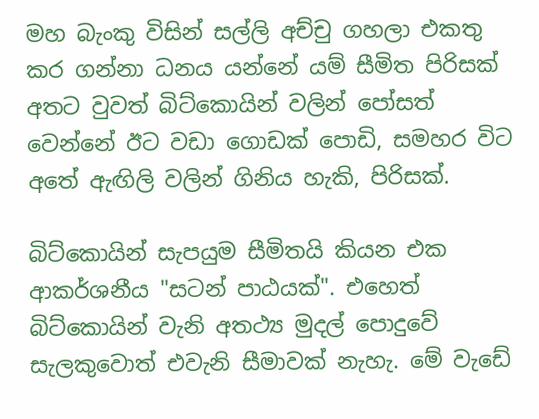මහ බැංකු විසින් සල්ලි අච්චු ගහලා එකතු කර ගන්නා ධනය යන්නේ යම් සීමිත පිරිසක් අතට වුවත් බිට්කොයින් වලින් පෝසත් වෙන්නේ ඊට වඩා ගොඩක් පොඩි, සමහර විට අතේ ඇඟිලි වලින් ගිනිය හැකි, පිරිසක්.

බිට්කොයින් සැපයුම සීමිතයි කියන එක ආකර්ශනීය "සටන් පාඨයක්". එහෙත් බිට්කොයින් වැනි අතථ්‍ය මුදල් පොදුවේ සැලකුවොත් එවැනි සීමාවක් නැහැ. මේ වැඩේ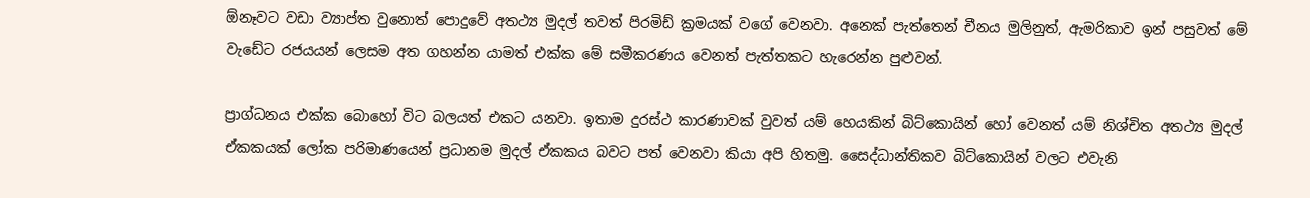ඕනෑවට වඩා ව්‍යාප්ත වුනොත් පොදුවේ අතථ්‍ය මුදල් තවත් පිරමිඩ් ක්‍රමයක් වගේ වෙනවා. අනෙක් පැත්තෙන් චීනය මුලිනුත්, ඇමරිකාව ඉන් පසුවත් මේ වැඩේට රජයයන් ලෙසම අත ගහන්න යාමත් එක්ක මේ සමීකරණය වෙනත් පැත්තකට හැරෙන්න පුළුවන්.

ප්‍රාග්ධනය එක්ක බොහෝ විට බලයත් එකට යනවා. ඉතාම දුරස්ථ කාරණාවක් වුවත් යම් හෙයකින් බිට්කොයින් හෝ වෙනත් යම් නිශ්චිත අතථ්‍ය මුදල් ඒකකයක් ලෝක පරිමාණයෙන් ප්‍රධානම මුදල් ඒකකය බවට පත් වෙනවා කියා අපි හිතමු. සෛද්ධාන්තිකව බිට්කොයින් වලට එවැනි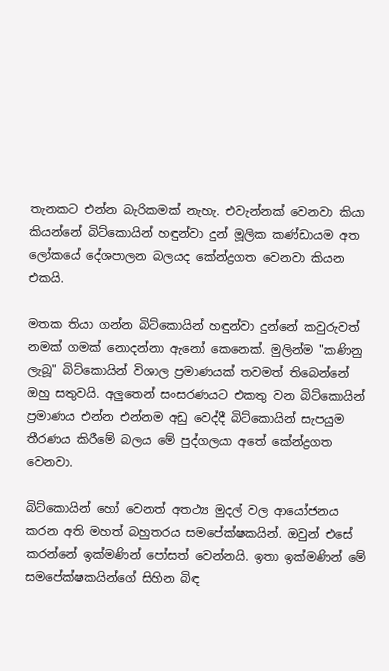තැනකට එන්න බැරිකමක් නැහැ. එවැන්නක් වෙනවා කියා කියන්නේ බිට්කොයින් හඳුන්වා දුන් මූලික කණ්ඩායම අත ලෝකයේ දේශපාලන බලයද කේන්ද්‍රගත වෙනවා කියන එකයි.

මතක තියා ගන්න බිට්කොයින් හඳුන්වා දුන්නේ කවුරුවත් නමක් ගමක් නොදන්නා ඇනෝ කෙනෙක්. මුලින්ම "කණිනු ලැබූ" බිට්කොයින් විශාල ප්‍රමාණයක් තවමත් තිබෙන්නේ ඔහු සතුවයි. අලුතෙන් සංසරණයට එකතු වන බිට්කොයින් ප්‍රමාණය එන්න එන්නම අඩු වෙද්දී බිට්කොයින් සැපයුම තීරණය කිරීමේ බලය මේ පුද්ගලයා අතේ කේන්ද්‍රගත වෙනවා.

බිට්කොයින් හෝ වෙනත් අතථ්‍ය මුදල් වල ආයෝජනය කරන අති මහත් බහුතරය සමපේක්ෂකයින්. ඔවුන් එසේ කරන්නේ ඉක්මණින් පෝසත් වෙන්නයි. ඉතා ඉක්මණින් මේ සමපේක්ෂකයින්ගේ සිහින බිඳ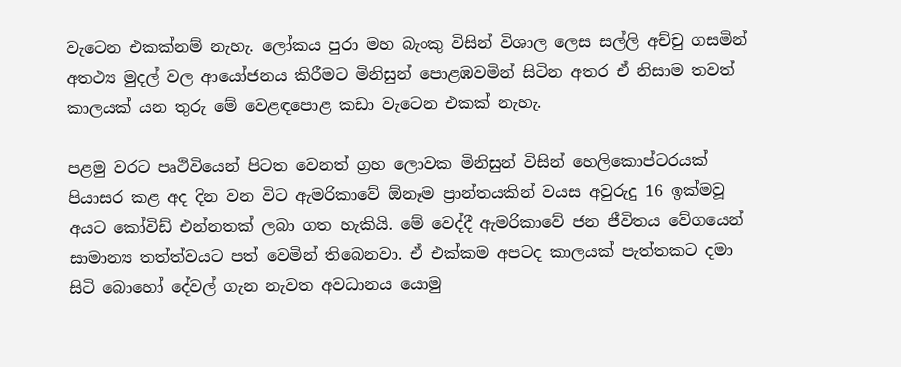වැටෙන එකක්නම් නැහැ. ලෝකය පුරා මහ බැංකු විසින් විශාල ලෙස සල්ලි අච්චු ගසමින් අතථ්‍ය මුදල් වල ආයෝජනය කිරීමට මිනිසුන් පොළඹවමින් සිටින අතර ඒ නිසාම තවත් කාලයක් යන තුරු මේ වෙළඳපොළ කඩා වැටෙන එකක් නැහැ.

පළමු වරට පෘථිවියෙන් පිටත වෙනත් ග්‍රහ ලොවක මිනිසුන් විසින් හෙලිකොප්ටරයක් පියාසර කළ අද දින වන විට ඇමරිකාවේ ඕනෑම ප්‍රාන්තයකින් වයස අවුරුදු 16 ඉක්මවූ අය‍ට කෝවිඩ් එන්නතක් ලබා ගත හැකියි. මේ වෙද්දී ඇමරිකාවේ ජන ජීවිතය වේගයෙන් සාමාන්‍ය තත්ත්වයට පත් වෙමින් තිබෙනවා. ඒ එක්කම අපටද කාලයක් පැත්තකට දමා සිටි බොහෝ දේවල් ගැන නැවත අවධානය යොමු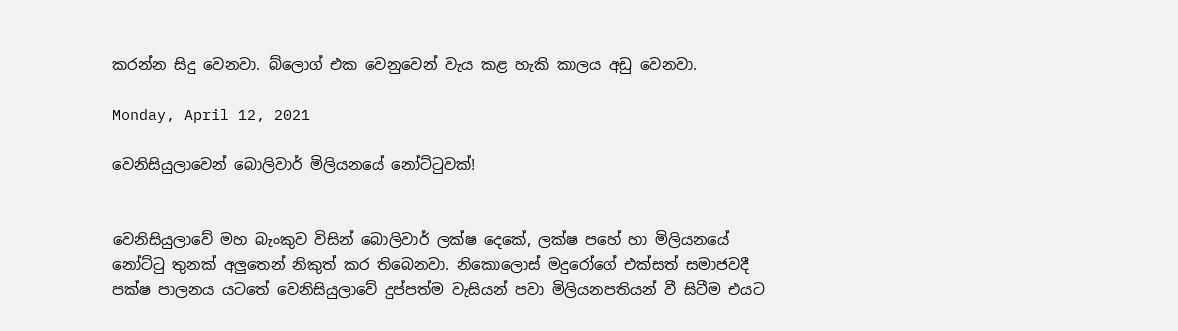කරන්න සිදු වෙනවා. බ්ලොග් එක වෙනුවෙන් වැය කළ හැකි කාලය අඩු වෙනවා.

Monday, April 12, 2021

වෙනිසියුලාවෙන් බොලිවාර් මිලියනයේ නෝට්ටුවක්!


වෙනිසියුලාවේ මහ බැංකුව විසින් බොලිවාර් ලක්ෂ දෙකේ, ලක්ෂ පහේ හා මිලියනයේ නෝට්ටු තුනක් අලුතෙන් නිකුත් කර තිබෙනවා. නිකොලොස් මදුරෝගේ එක්සත් සමාජවදී පක්ෂ පාලනය යටතේ වෙනිසියුලාවේ දුප්පත්ම වැසියන් පවා මිලියනපතියන් වී සිටීම එයට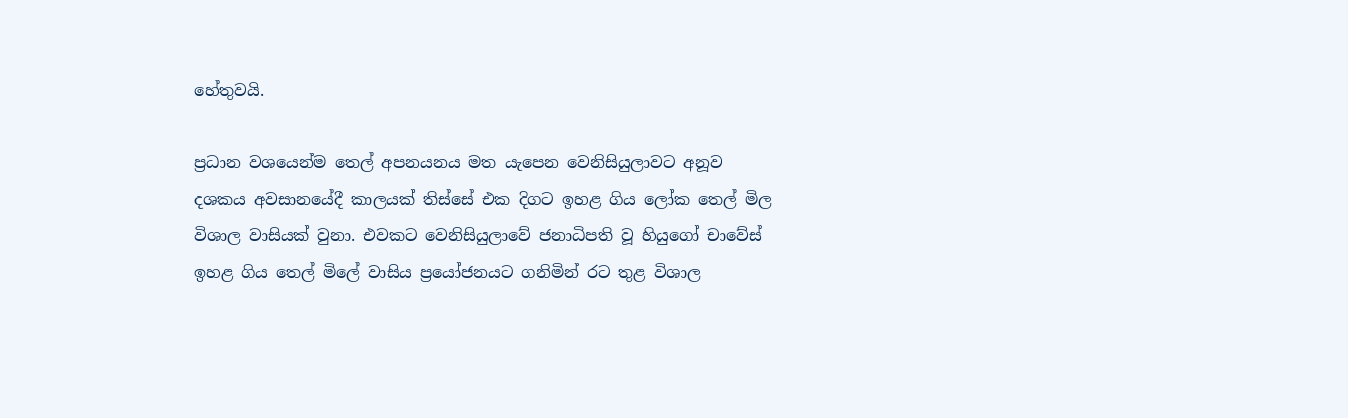හේතුවයි.

ප්‍රධාන වශයෙන්ම තෙල් අපනයනය මත යැපෙන වෙනිසියුලාවට අනූව දශකය අවසානයේදී කාලයක් තිස්සේ එක දිගට ඉහළ ගිය ලෝක තෙල් මිල විශාල වාසියක් වුනා. එවකට වෙනිසියුලාවේ ජනාධිපති වූ හියුගෝ චාවේස් ඉහළ ගිය තෙල් මිලේ වාසිය ප්‍රයෝජනයට ගනිමින් රට තුළ විශාල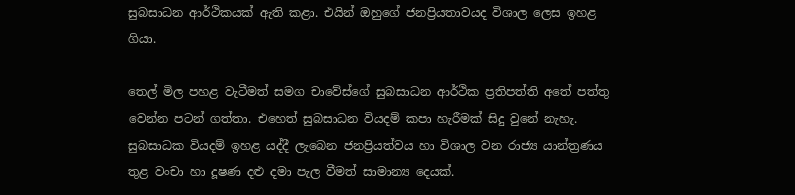සුබසාධන ආර්ථිකයක් ඇති කළා. එයින් ඔහුගේ ජනප්‍රියතාවයද විශාල ලෙස ඉහළ ගියා.

තෙල් මිල පහළ වැටීමත් සමග චාවේස්ගේ සුබසාධන ආර්ථික ප්‍රතිපත්ති අතේ පත්තු වෙන්න පටන් ගත්තා. එහෙත් සුබසාධන වියදම් කපා හැරීමක් සිදු වුනේ නැහැ. සුබසාධක වියදම් ඉහළ යද්දී ලැබෙන ජනප්‍රියත්වය හා විශාල වන රාජ්‍ය යාන්ත්‍රණය තුළ වංචා හා දූෂණ දළු දමා පැල වීමත් සාමාන්‍ය දෙයක්.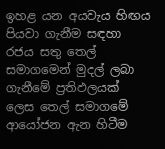ඉහළ යන අයවැය හිඟය පියවා ගැනීම සඳහා රජය සතු තෙල් සමාගමෙන් මුදල් ලබා ගැනීමේ ප්‍රතිඵලයක් ලෙස තෙල් සමාගමේ ආයෝජන ඇන හිටීම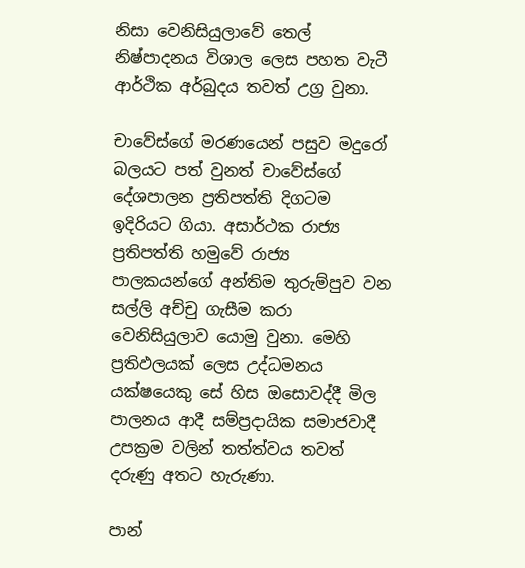නිසා වෙනිසියුලාවේ තෙල් නිෂ්පාදනය විශාල ලෙස පහත වැටී ආර්ථික අර්බුදය තවත් උග්‍ර වුනා.

චාවේස්ගේ මරණයෙන් පසුව මදුරෝ බලයට පත් වුනත් චාවේස්ගේ දේශපාලන ප්‍රතිපත්ති දිගටම ඉදිරියට ගියා. අසාර්ථක රාජ්‍ය ප්‍රතිපත්ති හමුවේ රාජ්‍ය පාලකයන්ගේ අන්තිම තුරුම්පුව වන සල්ලි අච්චු ගැසීම කරා වෙනිසියුලාව යොමු වුනා. මෙහි ප්‍රතිඵලයක් ලෙස උද්ධමනය යක්ෂයෙකු සේ හිස ඔසොවද්දී මිල පාලනය ආදී සම්ප්‍රදායික සමාජවාදී උපක්‍රම වලින් තත්ත්වය තවත් දරුණු අතට හැරුණා.

පාන්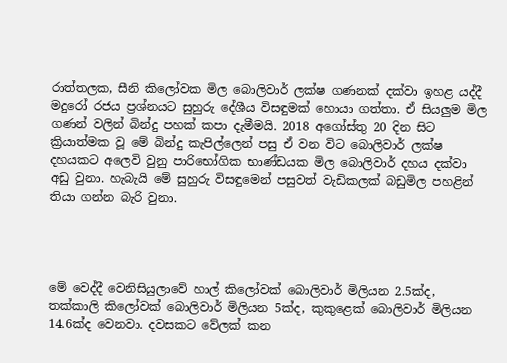රාත්තලක, සීනි කිලෝවක මිල බොලිවාර් ලක්ෂ ගණනක් දක්වා ඉහළ යද්දී මදුරෝ රජය ප්‍රශ්නයට සුහුරු දේශීය විසඳුමක් හොයා ගත්තා. ඒ සියලුම මිල ගණන් වලින් බින්දු පහක් කපා දැමීමයි. 2018 අගෝස්තු 20 දින සිට ක්‍රියාත්මක වූ මේ බින්දු කැපිල්ලෙන් පසු ඒ වන විට බොලිවාර් ලක්ෂ දහයකට අලෙවි වුනු පාරිභෝගික භාණ්ඩයක මිල බොලිවාර් දහය දක්වා අඩු වුනා. හැබැයි මේ සුහුරු විසඳුමෙන් පසුවත් වැඩිකලක් බඩුමිල පහළින් තියා ගන්න බැරි වුනා.




මේ වෙද්දී වෙනිසියුලාවේ හාල් කිලෝවක් බොලිවාර් මිලියන 2.5ක්ද, තක්කාලි කිලෝවක් බොලිවාර් මිලියන 5ක්ද, කුකුළෙක් බොලිවාර් මිලියන 14.6ක්ද වෙනවා. දවසකට වේලක් කන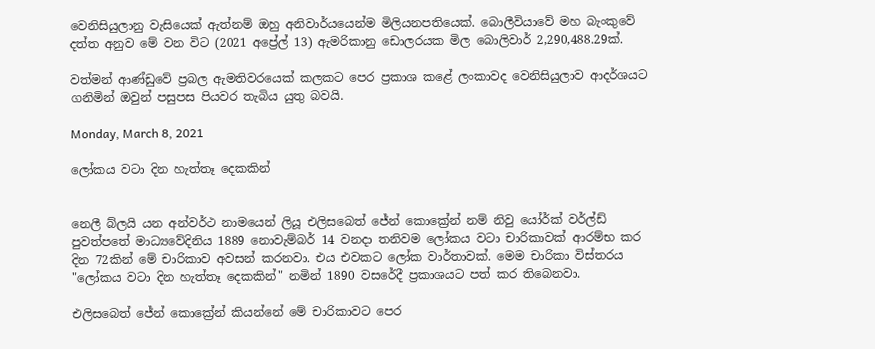වෙනිසියුලානු වැසියෙක් ඇත්නම් ඔහු අනිවාර්යයෙන්ම මිලියනපතියෙක්. බොලීවියාවේ මහ බැංකුවේ දත්ත අනුව මේ වන විට (2021 අප්‍රේල් 13) ඇමරිකානු ඩොලරයක මිල බොලිවාර් 2,290,488.29ක්.

වත්මන් ආණ්ඩුවේ ප්‍රබල ඇමතිවරයෙක් කලකට පෙර ප්‍රකාශ කළේ ලංකාවද වෙනිසියුලාව ආදර්ශයට ගනිමින් ඔවුන් පසුපස පියවර තැබිය යුතු බවයි.

Monday, March 8, 2021

ලෝකය වටා දින හැත්තෑ දෙකකින්


නෙලී බ්ලයි යන අන්වර්ථ නාමයෙන් ලියූ එලිසබෙත් ජේන් කොක්‍රේන් නම් නිවු යෝර්ක් වර්ල්ඩ් පුවත්පතේ මාධ්‍යවේදිනිය 1889 නොවැම්බර් 14 වනදා තනිවම ලෝකය වටා චාරිකාවක් ආරම්භ කර දින 72කින් මේ චාරිකාව අවසන් කරනවා. එය එවකට ලෝක වාර්තාවක්. මෙම චාරිකා විස්තරය "ලෝකය වටා දින හැත්තෑ දෙකකින්" නමින් 1890 වසරේදී ප්‍රකාශයට පත් කර තිබෙනවා.

එලිසබෙත් ජේන් කොක්‍රේන් කියන්නේ මේ චාරිකාවට පෙර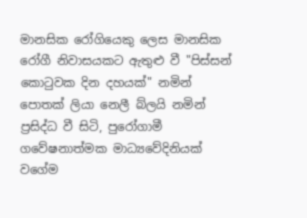මානසික රෝගියෙකු ලෙස මානසික රෝගී නිවාසයකට ඇතුළු වී "පිස්සන් කොටුවක දින දහයක්" නමින් පොතක් ලියා නෙලී බ්ලයි නමින් ප්‍රසිද්ධ වී සිටි, පුරෝගාමී ගවේෂනාත්මක මාධ්‍යවේදිනියක් වගේම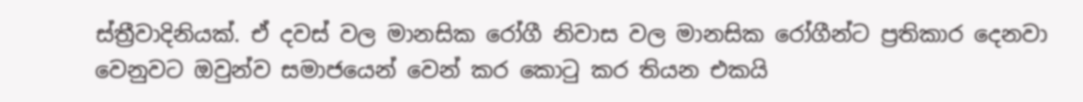ස්ත්‍රීවාදිනියක්. ඒ දවස් වල මානසික රෝගී නිවාස වල මානසික රෝගීන්ට ප්‍රතිකාර දෙනවා වෙනුවට ඔවුන්ව සමාජයෙන් වෙන් කර කොටු කර තියන එකයි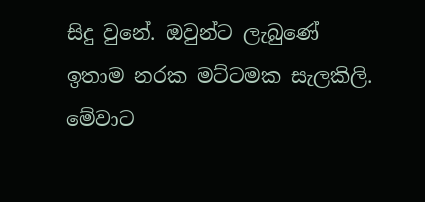සිදු වුනේ. ඔවුන්ට ලැබුණේ ඉතාම නරක මට්ටමක සැලකිලි. මේවාට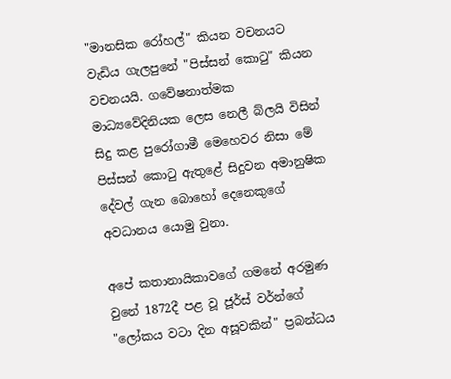"මානසික රෝහල්" කියන වචනයට වැඩිය ගැලපුනේ "පිස්සන් කොටු" කියන වචනයයි. ගවේෂනාත්මක මාධ්‍යවේදිනියක ලෙස නෙලී බ්ලයි විසින් සිදු කළ පුරෝගාමී මෙහෙවර නිසා මේ පිස්සන් කොටු ඇතුළේ සිදුවන අමානුෂික දේවල් ගැන බොහෝ දෙනෙකුගේ අවධානය යොමු වුනා.

අපේ කතානායිකාවගේ ගමනේ අරමුණ වුනේ 1872දී පළ වූ ජූර්ස් වර්න්ගේ "ලෝකය වටා දින අසූවකින්" ප්‍රබන්ධය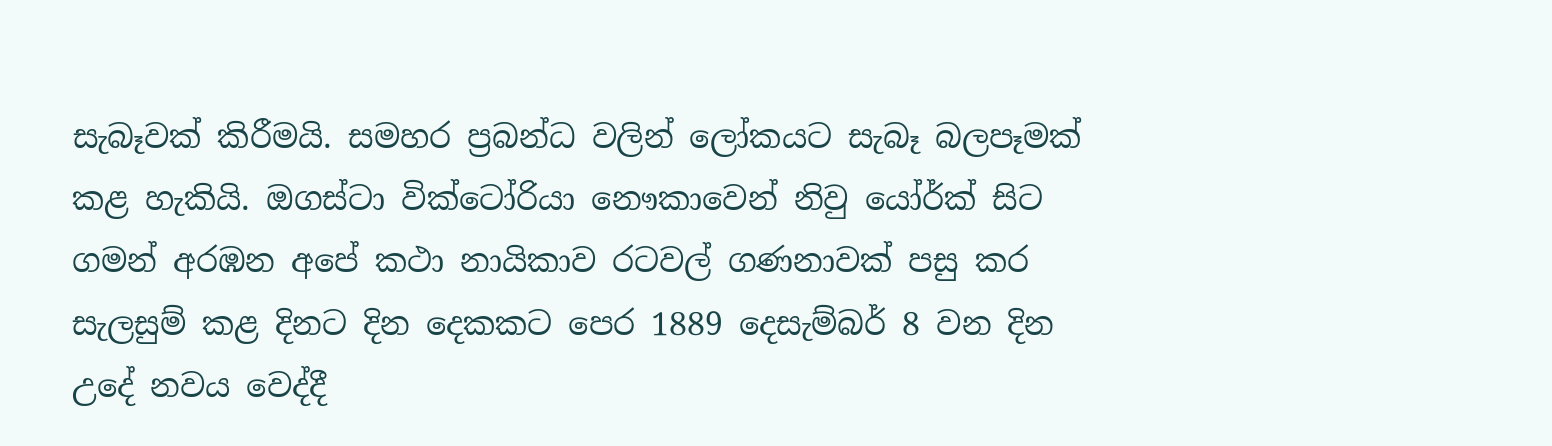සැබෑවක් කිරීමයි. සමහර ප්‍රබන්ධ වලින් ලෝකයට සැබෑ බලපෑමක් කළ හැකියි. ඔගස්ටා වික්ටෝරියා නෞකාවෙන් නිවු යෝර්ක් සිට ගමන් අරඹන අපේ කථා නායිකාව රටවල් ගණනාවක් පසු කර සැලසුම් කළ දිනට දින දෙකකට පෙර 1889 දෙසැම්බර් 8 වන දින උදේ නවය වෙද්දී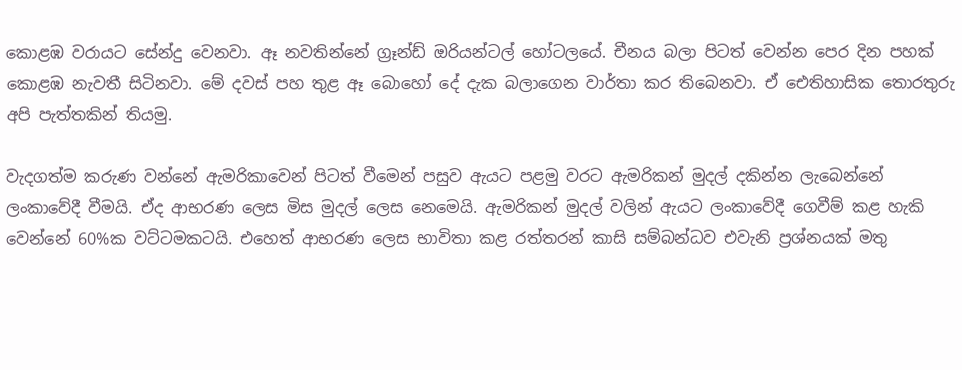කොළඹ වරායට සේන්දු වෙනවා. ඈ නවතින්නේ ග්‍රෑන්ඩ් ඔරියන්ටල් හෝටලයේ. චීනය බලා පිටත් වෙන්න පෙර දින පහක් කොළඹ නැවතී සිටිනවා. මේ දවස් පහ තුළ ඈ බොහෝ දේ දැක බලාගෙන වාර්තා කර තිබෙනවා. ඒ ඓතිහාසික තොරතුරු අපි පැත්තකින් තියමු.

වැදගත්ම කරුණ වන්නේ ඇමරිකාවෙන් පිටත් වීමෙන් පසුව ඇයට පළමු වරට ඇමරිකන් මුදල් දකින්න ලැබෙන්නේ ලංකාවේදී වීමයි. ඒද ආභරණ ලෙස මිස මුදල් ලෙස නෙමෙයි. ඇමරිකන් මුදල් වලින් ඇයට ලංකාවේදී ගෙවීම් කළ හැකි වෙන්නේ 60%ක වට්ටමකටයි. එහෙත් ආභරණ ලෙස භාවිතා කළ රත්තරන් කාසි සම්බන්ධව එවැනි ප්‍රශ්නයක් මතු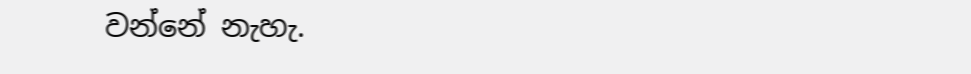වන්නේ නැහැ.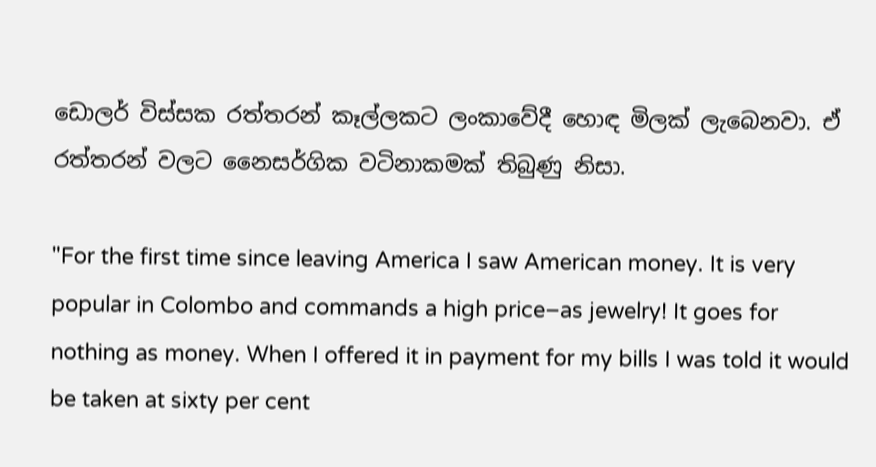ඩොලර් විස්සක රත්තරන් කෑල්ලකට ලංකාවේදී හොඳ මිලක් ලැබෙනවා. ඒ රත්තරන් වලට නෛසර්ගික වටිනාකමක් තිබුණු නිසා.

"For the first time since leaving America I saw American money. It is very popular in Colombo and commands a high price–as jewelry! It goes for nothing as money. When I offered it in payment for my bills I was told it would be taken at sixty per cent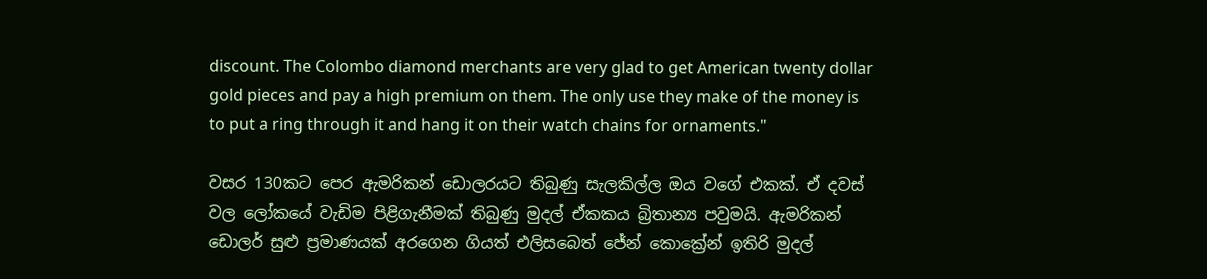discount. The Colombo diamond merchants are very glad to get American twenty dollar gold pieces and pay a high premium on them. The only use they make of the money is to put a ring through it and hang it on their watch chains for ornaments."

වසර 130කට පෙර ඇමරිකන් ඩොලරයට තිබුණු සැලකිල්ල ඔය වගේ එකක්. ඒ දවස් වල ලෝකයේ වැඩිම පිළිගැනීමක් තිබුණු මුදල් ඒකකය බ්‍රිතාන්‍ය පවුමයි. ඇමරිකන් ඩොලර් සුළු ප්‍රමාණයක් අරගෙන ගියත් එලිසබෙත් ජේන් කොක්‍රේන් ඉතිරි මුදල්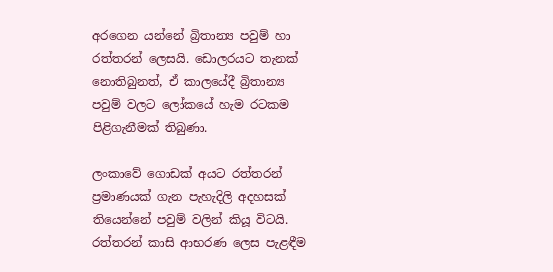අරගෙන යන්නේ බ්‍රිතාන්‍ය පවුම් හා රත්තරන් ලෙසයි. ඩොලරයට තැනක් නොතිබුනත්, ඒ කාලයේදී බ්‍රිතාන්‍ය පවුම් වලට ලෝකයේ හැම රටකම පිළිගැනීමක් තිබුණා.

ලංකාවේ ගොඩක් අයට රත්තරන් ප්‍රමාණයක් ගැන පැහැදිලි අදහසක් තියෙන්නේ පවුම් වලින් කියූ විටයි. රත්තරන් කාසි ආභරණ ලෙස පැළඳීම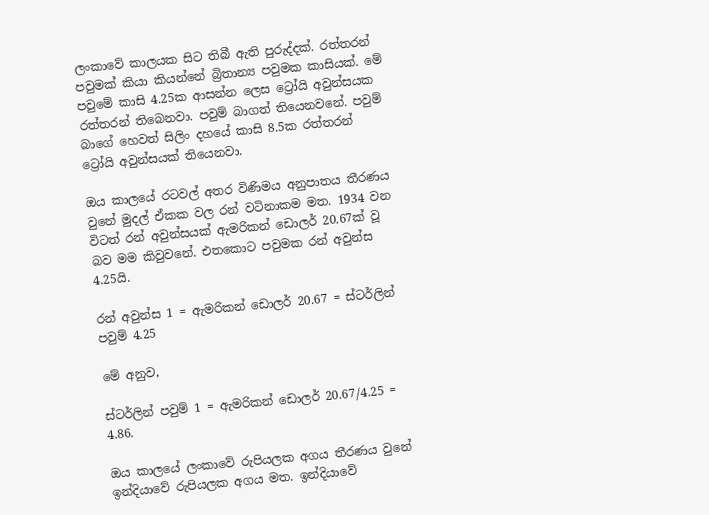ලංකාවේ කාලයක සිට තිබී ඇති පුරුද්දක්. රත්තරන් පවුමක් කියා කියන්නේ බ්‍රිතාන්‍ය පවුමක කාසියක්. මේ පවුමේ කාසි 4.25ක ආසන්න ලෙස ට්‍රෝයි අවුන්සයක රත්තරන් තිබෙනවා. පවුම් බාගත් තියෙනවනේ. පවුම් බාගේ හෙවත් සිලිං දහයේ කාසි 8.5ක රත්තරන් ට්‍රෝයි අවුන්සයක් තියෙනවා.

ඔය කාලයේ රටවල් අතර විණිමය අනුපාතය තීරණය වුනේ මුදල් ඒකක වල රන් වටිනාකම මත. 1934 වන විටත් රන් අවුන්සයක් ඇමරිකන් ඩොලර් 20.67ක් වූ බව මම කිවුවනේ. එතකොට පවුමක රන් අවුන්ස 4.25යි.

රන් අවුන්ස 1 = ඇමරිකන් ඩොලර් 20.67 = ස්ටර්ලින් පවුම් 4.25

මේ අනුව,

ස්ටර්ලින් පවුම් 1 = ඇමරිකන් ඩොලර් 20.67/4.25 = 4.86.

ඔය කාලයේ ලංකාවේ රුපියලක අගය තීරණය වුනේ ඉන්දියාවේ රුපියලක අගය මත. ඉන්දියාවේ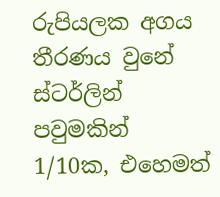රුපියලක අගය තීරණය වුනේ ස්ටර්ලින් පවුමකින් 1/10ක, එහෙමත්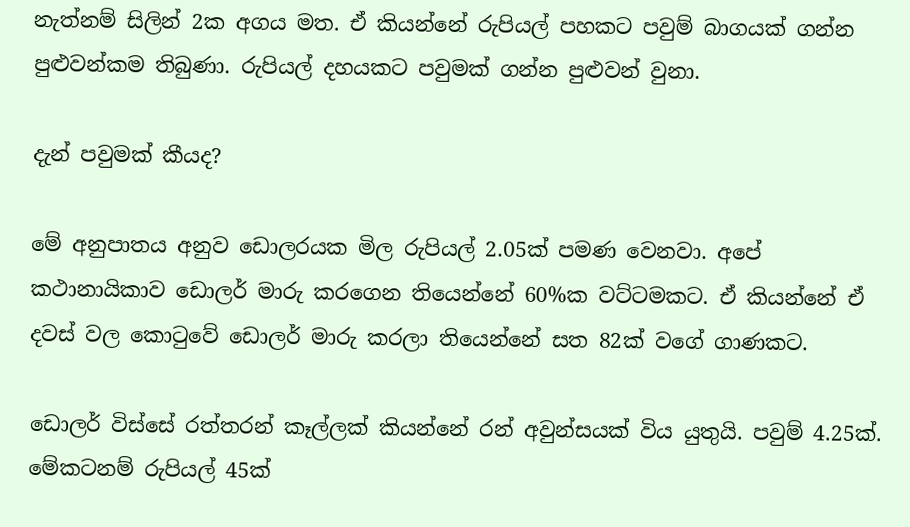නැත්නම් සිලින් 2ක අගය මත. ඒ කියන්නේ රුපියල් පහකට පවුම් බාගයක් ගන්න පුළුවන්කම තිබුණා. රුපියල් දහයකට පවුමක් ගන්න පුළුවන් වුනා.

දැන් පවුමක් කීයද?

මේ අනුපාතය අනුව ඩොලරයක මිල රුපියල් 2.05ක් පමණ වෙනවා. අපේ කථානායිකාව ඩොලර් මාරු කරගෙන තියෙන්නේ 60%ක වට්ටමකට. ඒ කියන්නේ ඒ දවස් වල කොටුවේ ඩොලර් මාරු කරලා තියෙන්නේ සත 82ක් වගේ ගාණකට.

ඩොලර් විස්සේ රත්තරන් කෑල්ලක් කියන්නේ රන් අවුන්සයක් විය යුතුයි. පවුම් 4.25ක්. මේකටනම් රුපියල් 45ක්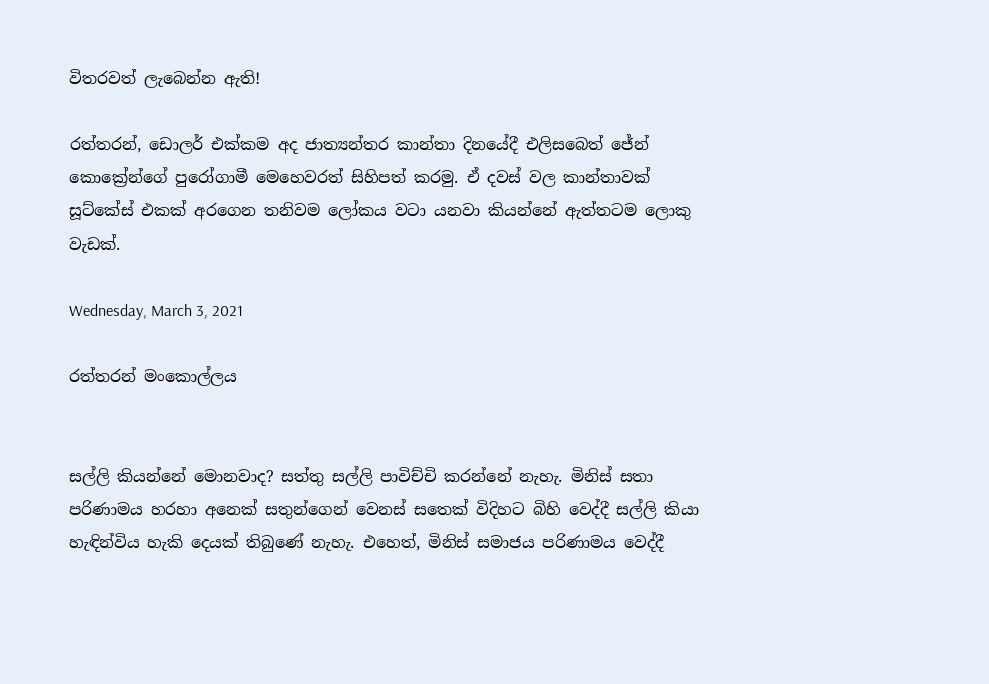විතරවත් ලැබෙන්න ඇති!

රත්තරන්, ඩොලර් එක්කම අද ජාත්‍යන්තර කාන්තා දිනයේදී එලිසබෙත් ජේන් කොක්‍රේන්ගේ පුරෝගාමී මෙහෙවරත් සිහිපත් කරමු. ඒ දවස් වල කාන්තාවක් සූට්කේස් එකක් අරගෙන තනිවම ලෝකය වටා යනවා කියන්නේ ඇත්තටම ලොකු වැඩක්.

Wednesday, March 3, 2021

රත්තරන් මංකොල්ලය


සල්ලි කියන්නේ මොනවාද? සත්තු සල්ලි පාවිච්චි කරන්නේ නැහැ. මිනිස් සතා පරිණාමය හරහා අනෙක් සතුන්ගෙන් වෙනස් සතෙක් විදිහට බිහි වෙද්දී සල්ලි කියා හැඳින්විය හැකි දෙයක් තිබුණේ නැහැ. එහෙත්, මිනිස් සමාජය පරිණාමය වෙද්දී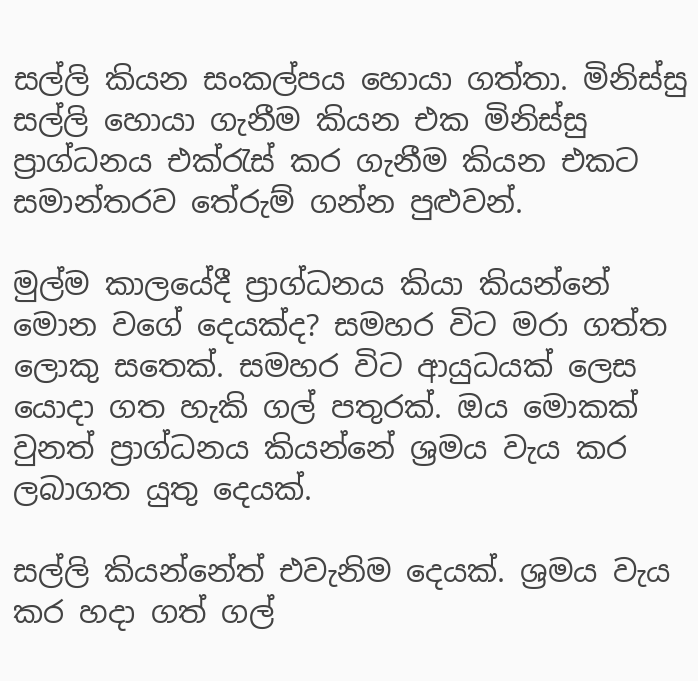සල්ලි කියන සංකල්පය හොයා ගත්තා. මිනිස්සු සල්ලි හොයා ගැනීම කියන එක මිනිස්සු ප්‍රාග්ධනය එක්රැස් කර ගැනීම කියන එකට සමාන්තරව තේරුම් ගන්න පුළුවන්.

මුල්ම කාලයේදී ප්‍රාග්ධනය කියා කියන්නේ මොන වගේ දෙයක්ද? සමහර විට මරා ගත්ත ලොකු සතෙක්. සමහර විට ආයුධයක් ලෙස යොදා ගත හැකි ගල් පතුරක්. ඔය මොකක් වුනත් ප්‍රාග්ධනය කියන්නේ ශ්‍රමය වැය කර ලබාගත යුතු දෙයක්.

සල්ලි කියන්නේත් එවැනිම දෙයක්. ශ්‍රමය වැය කර හදා ගත් ගල්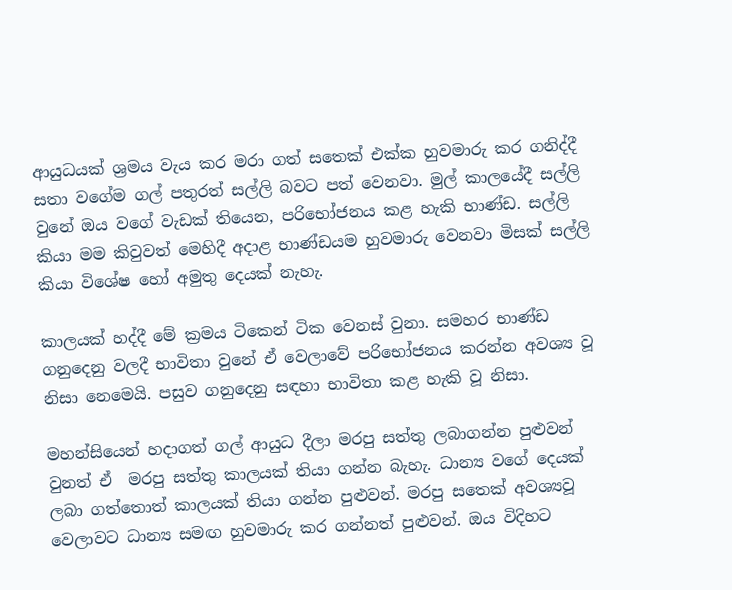ආයුධයක් ශ්‍රමය වැය කර මරා ගත් සතෙක් එක්ක හුවමාරු කර ගනිද්දී සතා වගේම ගල් පතුරත් සල්ලි බවට පත් වෙනවා. මුල් කාලයේදී සල්ලි වුනේ ඔය වගේ වැඩක් තියෙන, පරිභෝජනය කළ හැකි භාණ්ඩ. සල්ලි කියා මම කිවුවත් මෙහිදී අදාළ භාණ්ඩයම හුවමාරු වෙනවා මිසක් සල්ලි කියා විශේෂ හෝ අමුතු දෙයක් නැහැ.

කාලයක් හද්දී මේ ක්‍රමය ටිකෙන් ටික වෙනස් වුනා. සමහර භාණ්ඩ ගනුදෙනු වලදී භාවිතා වුනේ ඒ වෙලාවේ පරිභෝජනය කරන්න අවශ්‍ය වූ නිසා නෙමෙයි. පසුව ගනුදෙනු සඳහා භාවිතා කළ හැකි වූ නිසා.

මහන්සියෙන් හදාගත් ගල් ආයුධ දීලා මරපු සත්තු ලබාගන්න පුළුවන් වුනත් ඒ  මරපු සත්තු කාලයක් තියා ගන්න බැහැ. ධාන්‍ය වගේ දෙයක් ලබා ගත්තොත් කාලයක් තියා ගන්න පුළුවන්. මරපු සතෙක් අවශ්‍යවූ වෙලාවට ධාන්‍ය සමඟ හුවමාරු කර ගන්නත් පුළුවන්. ඔය විදිහට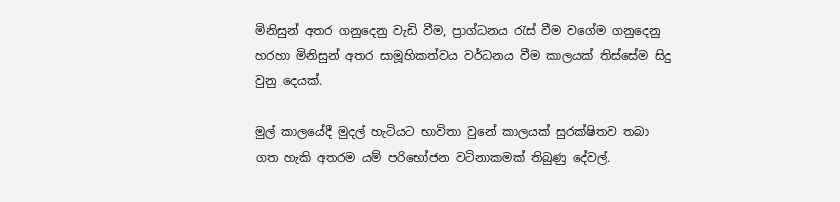මිනිසුන් අතර ගනුදෙනු වැඩි වීම, ප්‍රාග්ධනය රැස් වීම වගේම ගනුදෙනු හරහා මිනිසුන් අතර සාමූහිකත්වය වර්ධනය වීම කාලයක් තිස්සේම සිදු වුනු දෙයක්.

මුල් කාලයේදී මුදල් හැටියට භාවිතා වුනේ කාලයක් සුරක්ෂිතව තබා ගත හැකි අතරම යම් පරිභෝජන වටිනාකමක් තිබුණු දේවල්.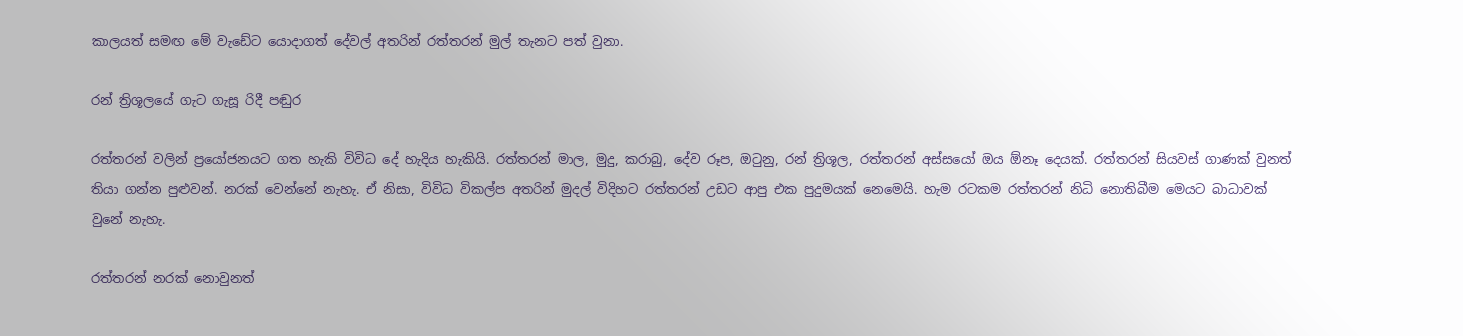කාලයත් සමඟ මේ වැඩේට යොදාගත් දේවල් අතරින් රත්තරන් මුල් තැනට පත් වුනා.

රන් ත්‍රිශූලයේ ගැට ගැසූ රිදී පඬුර

රත්තරන් වලින් ප්‍රයෝජනයට ගත හැකි විවිධ දේ හැදිය හැකියි. රත්තරන් මාල, මුදු, කරාබු, දේව රූප, ඔටුනු, රන් ත්‍රිශූල, රත්තරන් අස්සයෝ ඔය ඕනෑ දෙයක්. රත්තරන් සියවස් ගාණක් වුනත් තියා ගන්න පුළුවන්. නරක් වෙන්නේ නැහැ. ඒ නිසා, විවිධ විකල්ප අතරින් මුදල් විදිහට රත්තරන් උඩට ආපු එක පුදුමයක් නෙමෙයි. හැම රටකම රත්තරන් නිධි නොතිබීම මෙයට බාධාවක් වුනේ නැහැ.

රත්තරන් නරක් නොවුනත්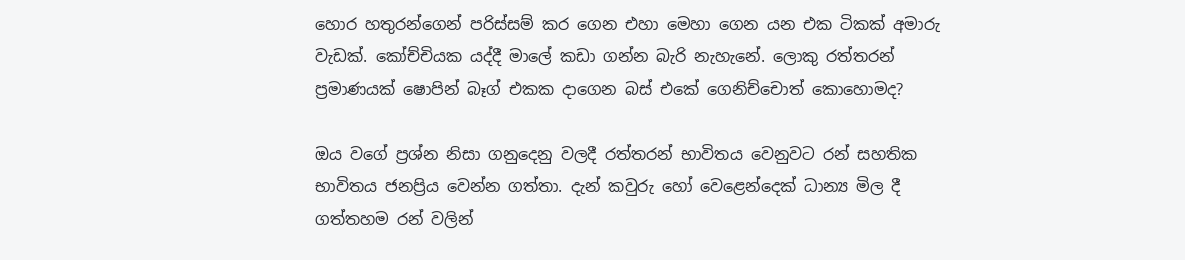හොර හතුරන්ගෙන් පරිස්සම් කර ගෙන එහා මෙහා ගෙන යන එක ටිකක් අමාරු වැඩක්. කෝච්චියක යද්දී මාලේ කඩා ගන්න බැරි නැහැනේ. ලොකු රත්තරන් ප්‍රමාණයක් ෂොපින් බෑග් එකක දාගෙන බස් එකේ ගෙනිච්චොත් කොහොමද?

ඔය වගේ ප්‍රශ්න නිසා ගනුදෙනු වලදී රත්තරන් භාවිතය වෙනුවට රන් සහතික භාවිතය ජනප්‍රිය වෙන්න ගත්තා. දැන් කවුරු හෝ වෙළෙන්දෙක් ධාන්‍ය මිල දී ගත්තහම රන් වලින්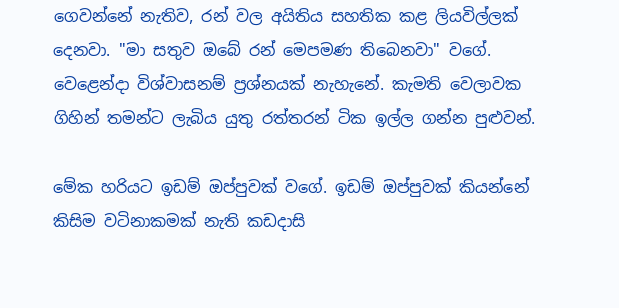ගෙවන්නේ නැතිව, රන් වල අයිතිය සහතික කළ ලියවිල්ලක් දෙනවා. "මා සතුව ඔබේ රන් මෙපමණ තිබෙනවා" වගේ. වෙළෙන්දා විශ්වාසනම් ප්‍රශ්නයක් නැහැනේ. කැමති වෙලාවක ගිහින් තමන්ට ලැබිය යුතු රත්තරන් ටික ඉල්ල ගන්න පුළුවන්.

මේක හරියට ඉඩම් ඔප්පුවක් වගේ. ඉඩම් ඔප්පුවක් කියන්නේ කිසිම වටිනාකමක් නැති කඩදාසි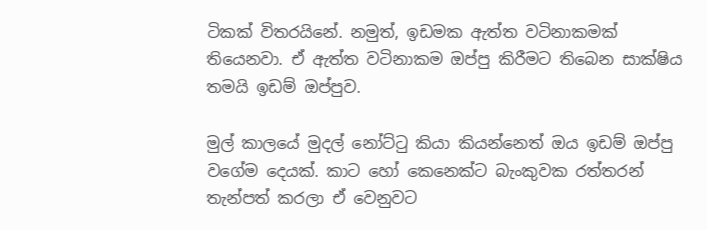ටිකක් විතරයිනේ. නමුත්, ඉඩමක ඇත්ත වටිනාකමක් තියෙනවා. ඒ ඇත්ත වටිනාකම ඔප්පු කිරීමට තිබෙන සාක්ෂිය තමයි ඉඩම් ඔප්පුව.

මුල් කාලයේ මුදල් නෝට්ටු කියා කියන්නෙත් ඔය ඉඩම් ඔප්පු වගේම දෙයක්. කාට හෝ කෙනෙක්ට බැංකුවක රත්තරන් තැන්පත් කරලා ඒ වෙනුවට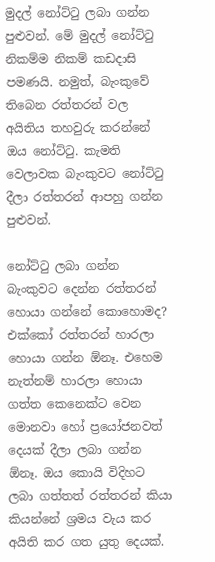මුදල් නෝට්ටු ලබා ගන්න පුළුවන්. මේ මුදල් නෝට්ටු නිකම්ම නිකම් කඩදාසි  පමණයි. නමුත්, බැංකුවේ තිබෙන රත්තරන් වල අයිතිය තහවුරු කරන්නේ ඔය නෝට්ටු. කැමති වෙලාවක බැංකුවට නෝට්ටු දීලා රත්තරන් ආපහු ගන්න පුළුවන්.

නෝට්ටු ලබා ගන්න බැංකුවට දෙන්න රත්තරන් හොයා ගන්නේ කොහොමද? එක්කෝ රත්තරන් හාරලා හොයා ගන්න ඕනෑ. එහෙම නැත්නම් හාරලා හොයා ගත්ත කෙනෙක්ට වෙන මොනවා හෝ ප්‍රයෝජනවත් දෙයක් දීලා ලබා ගන්න ඕනෑ. ඔය කොයි විදිහට ලබා ගත්තත් රත්තරන් කියා කියන්නේ ශ්‍රමය වැය කර අයිති කර ගත යුතු දෙයක්.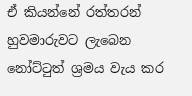ඒ කියන්නේ රත්තරන් හුවමාරුවට ලැබෙන නෝට්ටුත් ශ්‍රමය වැය කර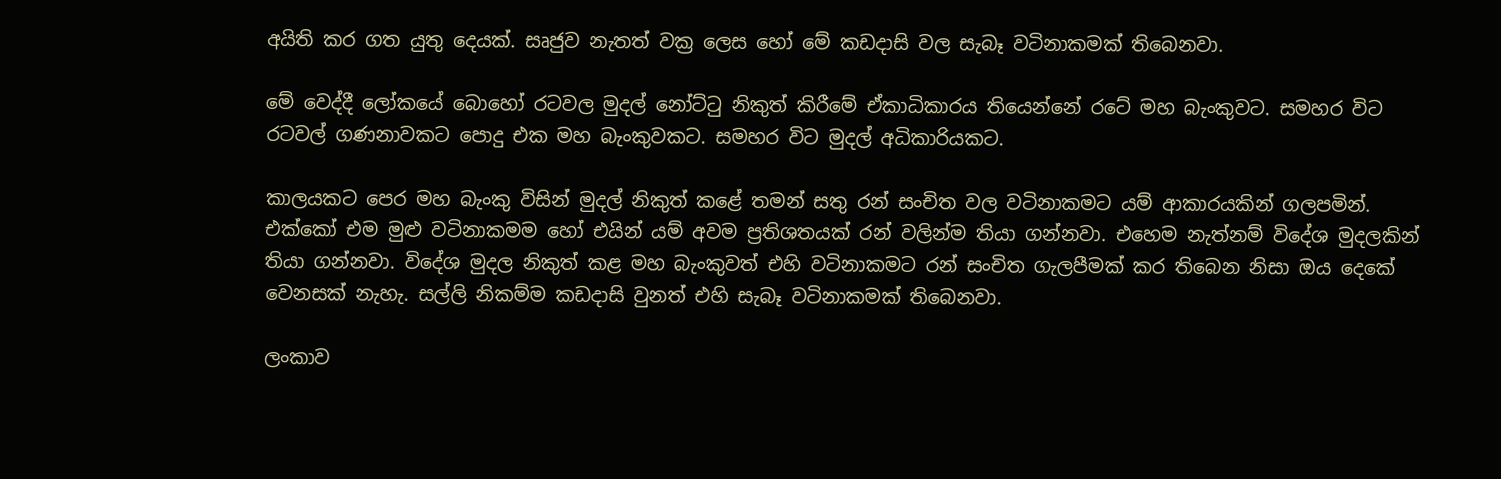අයිති කර ගත යුතු දෙයක්. සෘජුව නැතත් වක්‍ර ලෙස හෝ මේ කඩදාසි වල සැබෑ වටිනාකමක් තිබෙනවා.

මේ වෙද්දී ලෝකයේ බොහෝ රටවල මුදල් නෝට්ටු නිකුත් කිරීමේ ඒකාධිකාරය තියෙන්නේ රටේ මහ බැංකුවට. සමහර විට රටවල් ගණනාවකට පොදු එක මහ බැංකුවකට. සමහර විට මුදල් අධිකාරියකට.

කාලයකට පෙර මහ බැංකු විසින් මුදල් නිකුත් කළේ තමන් සතු රන් සංචිත වල වටිනාකමට යම් ආකාරයකින් ගලපමින්. එක්කෝ එම මුළු වටිනාකමම හෝ එයින් යම් අවම ප්‍රතිශතයක් රන් වලින්ම තියා ගන්නවා. එහෙම නැත්නම් විදේශ මුදලකින් තියා ගන්නවා. විදේශ මුදල නිකුත් කළ මහ බැංකුවත් එහි වටිනාකමට රන් සංචිත ගැලපීමක් කර තිබෙන නිසා ඔය දෙකේ වෙනසක් නැහැ. සල්ලි නිකම්ම කඩදාසි වුනත් එහි සැබෑ වටිනාකමක් තිබෙනවා.

ලංකාව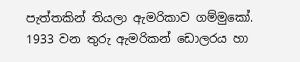පැත්තකින් තියලා ඇමරිකාව ගම්මුකෝ. 1933 වන තුරු ඇමරිකන් ඩොලරය හා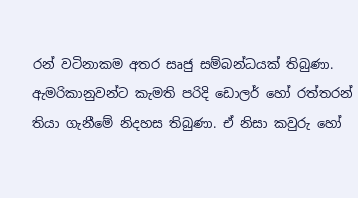රන් වටිනාකම අතර සෘජු සම්බන්ධයක් තිබුණා. ඇමරිකානුවන්ට කැමති පරිදි ඩොලර් හෝ රත්තරන් තියා ගැනීමේ නිදහස තිබුණා. ඒ නිසා කවුරු හෝ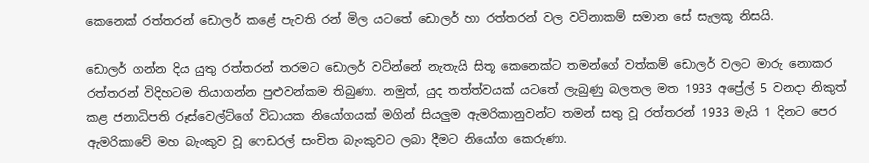කෙනෙක් රත්තරන් ඩොලර් කළේ පැවති රන් මිල යටතේ ඩොලර් හා රත්තරන් වල වටිනාකම් සමාන සේ සැලකූ නිසයි.

ඩොලර් ගන්න දිය යුතු රත්තරන් තරමට ඩොලර් වටින්නේ නැතැයි සිතූ කෙනෙක්ට තමන්ගේ වත්කම් ඩොලර් වලට මාරු නොකර රත්තරන් විදිහටම තියාගන්න පුළුවන්කම තිබුණා. නමුත්, යුද තත්ත්වයක් යටතේ ලැබුණු බලතල මත 1933 අප්‍රේල් 5 වනදා නිකුත් කළ ජනාධිපති රූස්වෙල්ට්ගේ විධායක නියෝගයක් මගින් සියලුම ඇමරිකානුවන්ට තමන් සතු වූ රත්තරන් 1933 මැයි 1 දිනට පෙර ඇමරිකාවේ මහ බැංකුව වූ ෆෙඩරල් සංචිත බැංකුවට ලබා දීමට නියෝග කෙරුණා.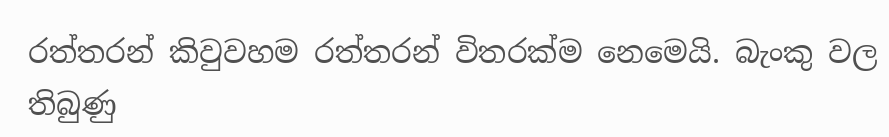රත්තරන් කිවුවහම රත්තරන් විතරක්ම නෙමෙයි. බැංකු වල තිබුණු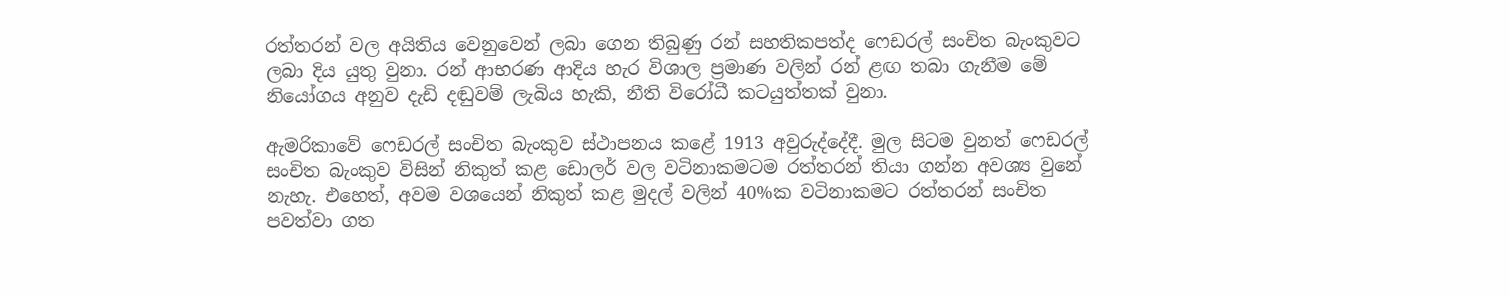රත්තරන් වල අයිතිය වෙනුවෙන් ලබා ගෙන තිබුණු රන් සහතිකපත්ද ෆෙඩරල් සංචිත බැංකුවට ලබා දිය යුතු වුනා. රන් ආභරණ ආදිය හැර විශාල ප්‍රමාණ වලින් රන් ළඟ තබා ගැනීම මේ නියෝගය අනුව දැඩි දඬුවම් ලැබිය හැකි, නීති විරෝධී කටයුත්තක් වුනා.

ඇමරිකාවේ ෆෙඩරල් සංචිත බැංකුව ස්ථාපනය කළේ 1913 අවුරුද්දේදී. මුල සිටම වුනත් ෆෙඩරල් සංචිත බැංකුව විසින් නිකුත් කළ ඩොලර් වල වටිනාකමටම රත්තරන් තියා ගන්න අවශ්‍ය වුනේ නැහැ. එහෙත්, අවම වශයෙන් නිකුත් කළ මුදල් වලින් 40%ක වටිනාකමට රත්තරන් සංචිත පවත්වා ගත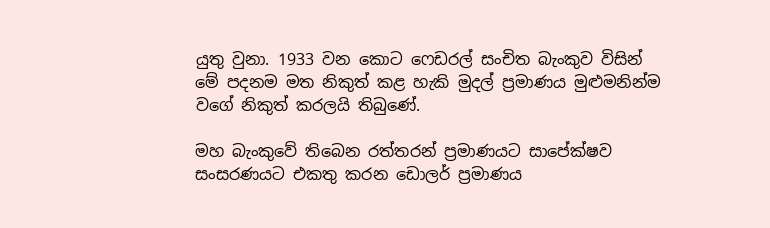යුතු වුනා. 1933 වන කොට ෆෙඩරල් සංචිත බැංකුව විසින් මේ පදනම මත නිකුත් කළ හැකි මුදල් ප්‍රමාණය මුළුමනින්ම වගේ නිකුත් කරලයි තිබුණේ.

මහ බැංකුවේ තිබෙන රත්තරන් ප්‍රමාණයට සාපේක්ෂව සංසරණයට එකතු කරන ඩොලර් ප්‍රමාණය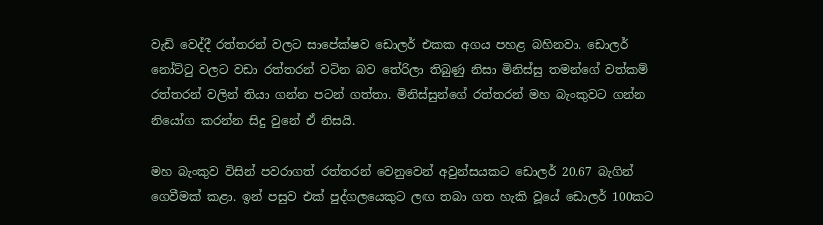වැඩි වෙද්දී රත්තරන් වලට සාපේක්ෂව ඩොලර් එකක අගය පහළ බහිනවා. ඩොලර් නෝට්ටු වලට වඩා රත්තරන් වටින බව තේරිලා තිබුණු නිසා මිනිස්සු තමන්ගේ වත්කම් රත්තරන් වලින් තියා ගන්න පටන් ගත්තා. මිනිස්සුන්ගේ රත්තරන් මහ බැංකුවට ගන්න නියෝග කරන්න සිදු වුනේ ඒ නිසයි.

මහ බැංකුව විසින් පවරාගත් රත්තරන් වෙනුවෙන් අවුන්සයකට ඩොලර් 20.67 බැගින් ගෙවීමක් කළා. ඉන් පසුව එක් පුද්ගලයෙකුට ලඟ තබා ගත හැකි වූයේ ඩොලර් 100කට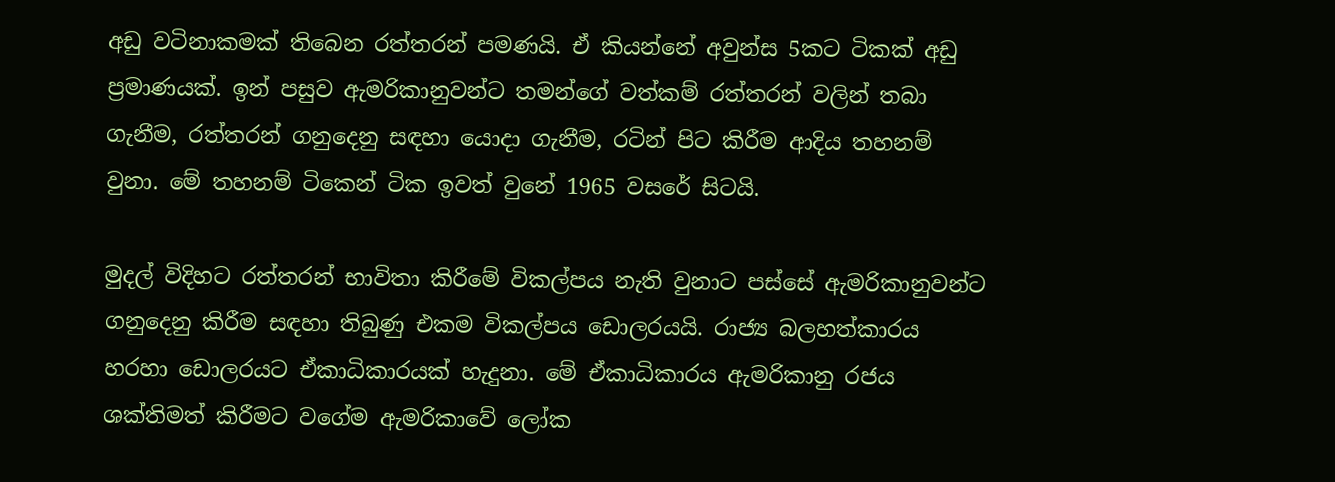අඩු වටිනාකමක් තිබෙන රත්තරන් පමණයි. ඒ කියන්නේ අවුන්ස 5කට ටිකක් අඩු ප්‍රමාණයක්. ඉන් පසුව ඇමරිකානුවන්ට තමන්ගේ වත්කම් රත්තරන් වලින් තබා ගැනීම, රත්තරන් ගනුදෙනු සඳහා යොදා ගැනීම, රටින් පිට කිරීම ආදිය තහනම් වුනා. මේ තහනම් ටිකෙන් ටික ඉවත් වුනේ 1965 වසරේ සිටයි.

මුදල් විදිහට රත්තරන් භාවිතා කිරීමේ විකල්පය නැති වුනාට පස්සේ ඇමරිකානුවන්ට ගනුදෙනු කිරීම සඳහා තිබුණු එකම විකල්පය ඩොලරයයි. රාජ්‍ය බලහත්කාරය හරහා ඩොලරයට ඒකාධිකාරයක් හැදුනා. මේ ඒකාධිකාරය ඇමරිකානු රජය ශක්තිමත් කිරීමට වගේම ඇමරිකාවේ ලෝක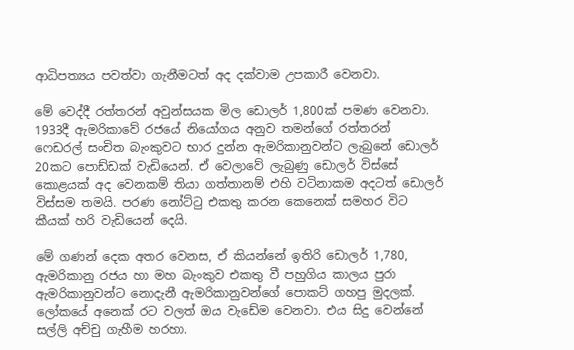ආධිපත්‍යය පවත්වා ගැනීමටත් අද දක්වාම උපකාරී වෙනවා.

මේ වෙද්දී රත්තරන් අවුන්සයක මිල ඩොලර් 1,800ක් පමණ වෙනවා. 1933දී ඇමරිකාවේ රජයේ නියෝගය අනුව තමන්ගේ රත්තරන් ෆෙඩරල් සංචිත බැංකුවට භාර දුන්න ඇමරිකානුවන්ට ලැබුනේ ඩොලර් 20කට පොඩ්ඩක් වැඩියෙන්. ඒ වෙලාවේ ලැබුණු ඩොලර් විස්සේ කොළයක් අද වෙනකම් තියා ගත්තානම් එහි වටිනාකම අදටත් ඩොලර් විස්සම තමයි. පරණ නෝට්ටු එකතු කරන කෙනෙක් සමහර විට කීයක් හරි වැඩියෙන් දෙයි.

මේ ගණන් දෙක අතර වෙනස, ඒ කියන්නේ ඉතිරි ඩොලර් 1,780, ඇමරිකානු රජය හා මහ බැංකුව එකතු වී පහුගිය කාලය පුරා ඇමරිකානුවන්ට නොදැනී ඇමරිකානුවන්ගේ පොකට් ගහපු මුදලක්. ලෝකයේ අනෙක් රට වලත් ඔය වැඩේම වෙනවා. එය සිදු වෙන්නේ සල්ලි අච්චු ගැහීම හරහා.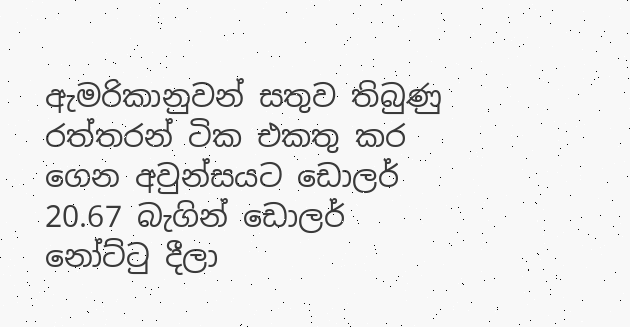ඇමරිකානුවන් සතුව තිබුණු රත්තරන් ටික එකතු කර ගෙන අවුන්සයට ඩොලර් 20.67 බැගින් ඩොලර් නෝට්ටු දීලා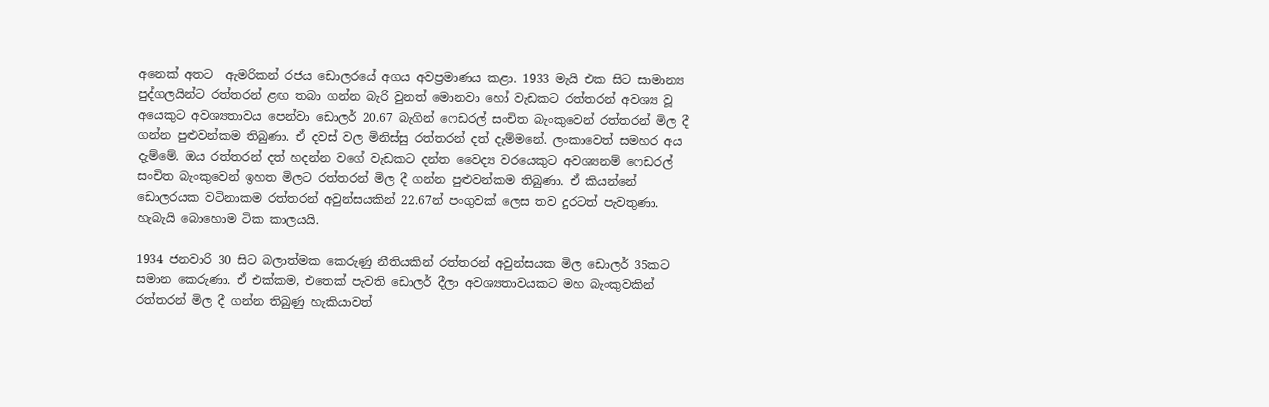අනෙක් අතට  ඇමරිකන් රජය ඩොලරයේ අගය අවප්‍රමාණය කළා. 1933 මැයි එක සිට සාමාන්‍ය පුද්ගලයින්ට රත්තරන් ළඟ තබා ගන්න බැරි වුනත් මොනවා හෝ වැඩකට රත්තරන් අවශ්‍ය වූ අයෙකුට අවශ්‍යතාවය පෙන්වා ඩොලර් 20.67 බැගින් ෆෙඩරල් සංචිත බැංකුවෙන් රත්තරන් මිල දී ගන්න පුළුවන්කම තිබුණා. ඒ දවස් වල මිනිස්සු රත්තරන් දත් දැම්මනේ. ලංකාවෙත් සමහර අය දැම්මේ. ඔය රත්තරන් දත් හදන්න වගේ වැඩකට දන්ත වෛද්‍ය වරයෙකුට අවශ්‍යනම් ෆෙඩරල් සංචිත බැංකුවෙන් ඉහත මිලට රත්තරන් මිල දී ගන්න පුළුවන්කම තිබුණා. ඒ කියන්නේ ඩොලරයක වටිනාකම රත්තරන් අවුන්සයකින් 22.67න් පංගුවක් ලෙස තව දුරටත් පැවතුණා. හැබැයි බොහොම ටික කාලයයි.

1934 ජනවාරි 30 සිට බලාත්මක කෙරුණු නීතියකින් රත්තරන් අවුන්සයක මිල ඩොලර් 35කට සමාන කෙරුණා. ඒ එක්කම, එතෙක් පැවති ඩොලර් දීලා අවශ්‍යතාවයකට මහ බැංකුවකින් රත්තරන් මිල දී ගන්න තිබුණු හැකියාවත්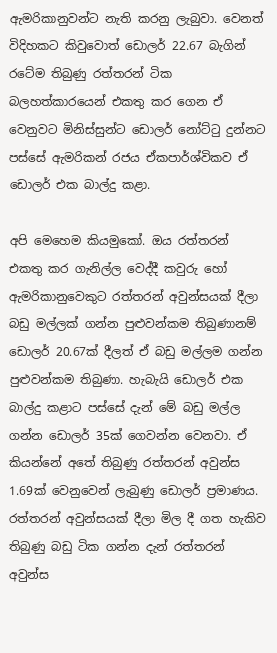ඇමරිකානුවන්ට නැති කරනු ලැබුවා. වෙනත් විදිහකට කිවුවොත් ඩොලර් 22.67 බැගින් රටේම තිබුණු රත්තරන් ටික බලහත්කාරයෙන් එකතු කර ගෙන ඒ වෙනුවට මිනිස්සුන්ට ඩොලර් නෝට්ටු දුන්නට පස්සේ ඇමරිකන් රජය ඒකපාර්ශ්විකව ඒ ඩොලර් එක බාල්දු කළා.

අපි මෙහෙම කියමුකෝ. ඔය රත්තරන් එකතු කර ගැනිල්ල වෙද්දී කවුරු හෝ ඇමරිකානුවෙකුට රත්තරන් අවුන්සයක් දීලා බඩු මල්ලක් ගන්න පුළුවන්කම තිබුණානම් ඩොලර් 20.67ක් දීලත් ඒ බඩු මල්ලම ගන්න පුළුවන්කම තිබුණා. හැබැයි ඩොලර් එක බාල්දු කළාට පස්සේ දැන් මේ බඩු මල්ල ගන්න ඩොලර් 35ක් ගෙවන්න වෙනවා. ඒ කියන්නේ අතේ තිබුණු රත්තරන් අවුන්ස 1.69ක් වෙනුවෙන් ලැබුණු ඩොලර් ප්‍රමාණය. රත්තරන් අවුන්සයක් දීලා මිල දී ගත හැකිව තිබුණු බඩු ටික ගන්න දැන් රත්තරන් අවුන්ස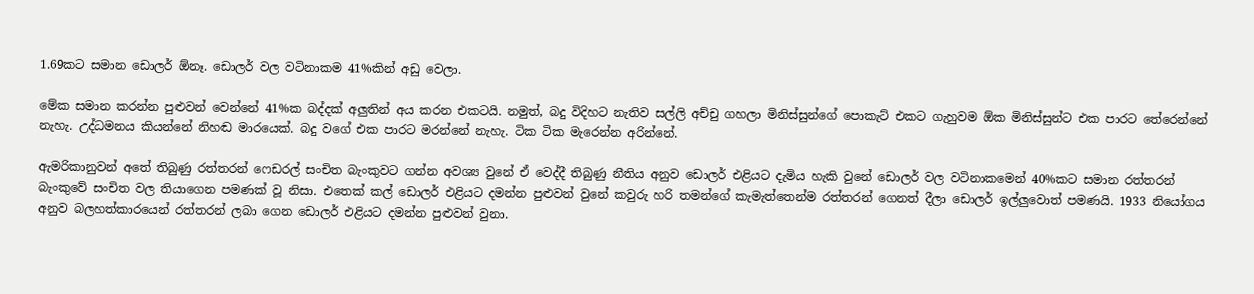1.69කට සමාන ඩොලර් ඕනෑ. ඩොලර් වල වටිනාකම 41%කින් අඩු වෙලා.

මේක සමාන කරන්න පුළුවන් වෙන්නේ 41%ක බද්දක් අලුතින් අය කරන එකටයි. නමුත්, බදු විදිහට නැතිව සල්ලි අච්චු ගහලා මිනිස්සුන්ගේ පොකැට් එකට ගැහුවම ඕක මිනිස්සුන්ට එක පාරට තේරෙන්නේ නැහැ. උද්ධමනය කියන්නේ නිහඬ මාරයෙක්. බදු වගේ එක පාරට මරන්නේ නැහැ. ටික ටික මැරෙන්න අරින්නේ.

ඇමරිකානුවන් අතේ තිබුණු රත්තරන් ෆෙඩරල් සංචිත බැංකුවට ගන්න අවශ්‍ය වුනේ ඒ වෙද්දී තිබුණු නීතිය අනුව ඩොලර් එළියට දැමිය හැකි වුනේ ඩොලර් වල වටිනාකමෙන් 40%කට සමාන රත්තරන් බැංකුවේ සංචිත වල තියාගෙන පමණක් වූ නිසා. එතෙක් කල් ඩොලර් එළියට දමන්න පුළුවන් වුනේ කවුරු හරි තමන්ගේ කැමැත්තෙන්ම රත්තරන් ගෙනත් දීලා ඩොලර් ඉල්ලුවොත් පමණයි. 1933 නියෝගය අනුව බලහත්කාරයෙන් රත්තරන් ලබා ගෙන ඩොලර් එළියට දමන්න පුළුවන් වුනා.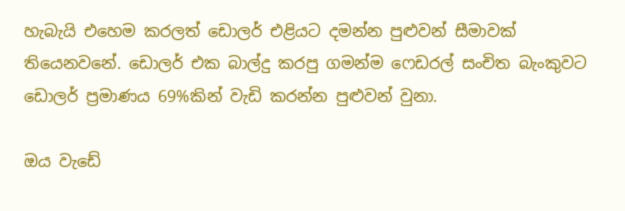හැබැයි එහෙම කරලත් ඩොලර් එළියට දමන්න පුළුවන් සීමාවක් තියෙනවනේ. ඩොලර් එක බාල්දු කරපු ගමන්ම ෆෙඩරල් සංචිත බැංකුවට ඩොලර් ප්‍රමාණය 69%කින් වැඩි කරන්න පුළුවන් වුනා.

ඔය වැඩේ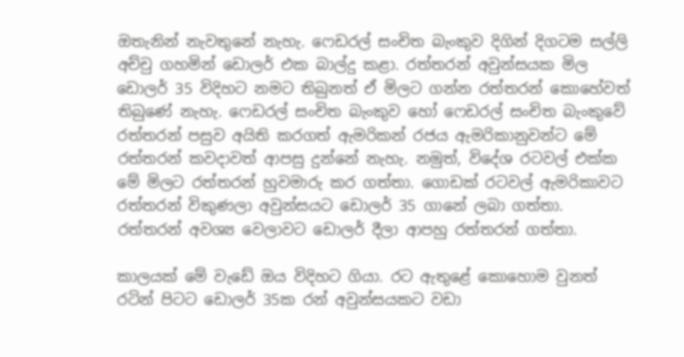ඔතැනින් නැවතුනේ නැහැ. ෆෙඩරල් සංචිත බැංකුව දිගින් දිගටම සල්ලි අච්චු ගහමින් ඩොලර් එක බාල්දු කළා. රත්තරන් අවුන්සයක මිල ඩොලර් 35 විදිහට නමට තිබුනත් ඒ මිලට ගන්න රත්තරන් කොහේවත් තිබුණේ නැහැ. ෆෙඩරල් සංචිත බැංකුව හෝ ෆෙඩරල් සංචිත බැංකුවේ රත්තරන් පසුව අයිති කරගත් ඇමරිකන් රජය ඇමරිකානුවන්ට මේ රත්තරන් කවදාවත් ආපසු දුන්නේ නැහැ. නමුත්, විදේශ රටවල් එක්ක මේ මිලට රත්තරන් හුවමාරු කර ගත්තා. ගොඩක් රටවල් ඇමරිකාවට රත්තරන් විකුණලා අවුන්සයට ඩොලර් 35 ගානේ ලබා ගත්තා. රත්තරන් අවශ්‍ය වෙලාවට ඩොලර් දීලා ආපහු රත්තරන් ගත්තා.

කාලයක් මේ වැඩේ ඔය විදිහට ගියා. රට ඇතුළේ කොහොම වුනත් රටින් පිටට ඩොලර් 35ක රන් අවුන්සයකට වඩා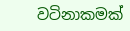වටිනාකමක්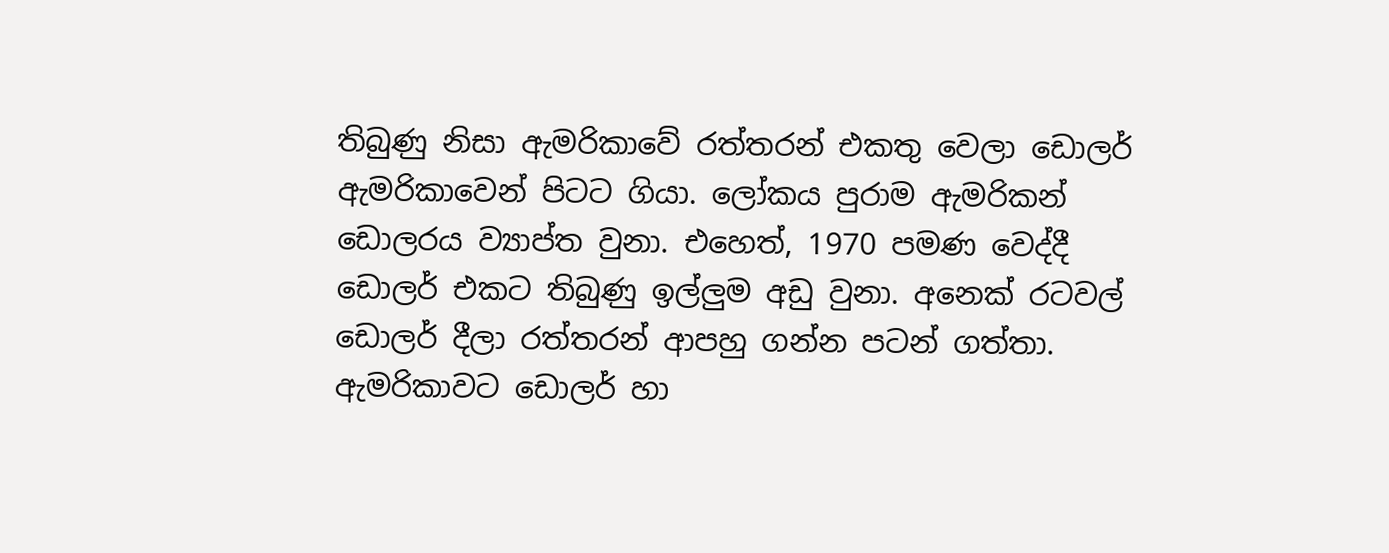තිබුණු නිසා ඇමරිකාවේ රත්තරන් එකතු වෙලා ඩොලර් ඇමරිකාවෙන් පිටට ගියා. ලෝකය පුරාම ඇමරිකන් ඩොලරය ව්‍යාප්ත වුනා. එහෙත්, 1970 පමණ වෙද්දී ඩොලර් එකට තිබුණු ඉල්ලුම අඩු වුනා. අනෙක් රටවල් ඩොලර් දීලා රත්තරන් ආපහු ගන්න පටන් ගත්තා. ඇමරිකාවට ඩොලර් හා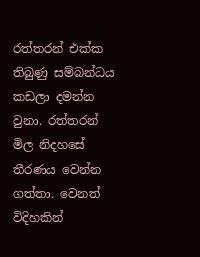රත්තරන් එක්ක තිබුණු සම්බන්ධය කඩලා දමන්න වුනා. රත්තරන් මිල නිදහසේ තීරණය වෙන්න ගත්තා. වෙනත් විදිහකින්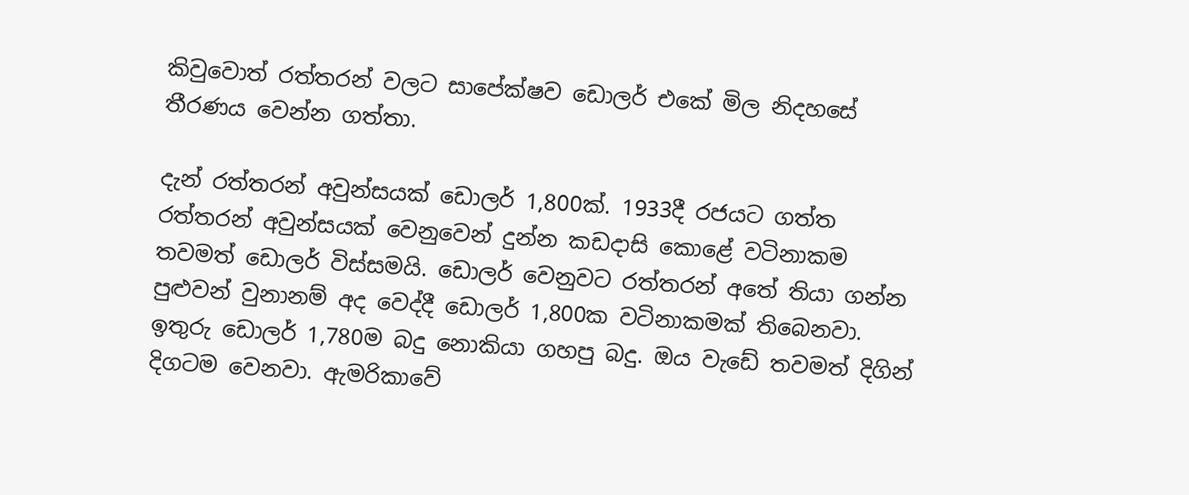කිවුවොත් රත්තරන් වලට සාපේක්ෂව ඩොලර් එකේ මිල නිදහසේ තීරණය වෙන්න ගත්තා.

දැන් රත්තරන් අවුන්සයක් ඩොලර් 1,800ක්. 1933දී රජයට ගත්ත රත්තරන් අවුන්සයක් වෙනුවෙන් දුන්න කඩදාසි කොළේ වටිනාකම තවමත් ඩොලර් විස්සමයි. ඩොලර් වෙනුවට රත්තරන් අතේ තියා ගන්න පුළුවන් වුනානම් අද වෙද්දී ඩොලර් 1,800ක වටිනාකමක් තිබෙනවා. ඉතුරු ඩොලර් 1,780ම බදු නොකියා ගහපු බදු. ඔය වැඩේ තවමත් දිගින් දිගටම වෙනවා. ඇමරිකාවේ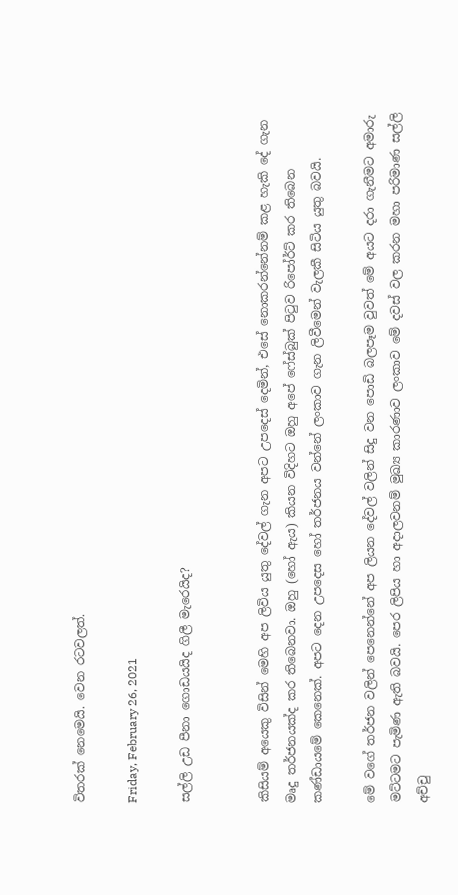විතරක් නෙමෙයි. වෙන රටවලත්.

Friday, February 26, 2021

සල්ලි උඩ පීනා ගොඩයයිද ගිලී මැරෙයිද?


කිසියම් අයෙකු විසින් මෙහි අප ලිවිය යුතු දේවල් ගැන අපට උපදෙස් දෙමින්, එසේ නොකරන්නේනම් කළ හැකි දේ ගැන මෘදු තර්ජනයක්ද කර තිබෙනවා. ඔහු (හෝ ඇය) කියන විදිහට ඔහු අපේ ෆේස්බුක් පිටුව රිපෝර්ට් කර තිබෙන කණ්ඩායමේ කෙනෙක්. අපට දෙන උපදෙස හෝ තර්ජනය වන්නේ ලංකාව ගැන ලිවීමෙන් වැලකී සිටිය යුතු බවයි.

මේ වගේ තර්ජන වලින් පෙනෙන්නේ අප ලියන දේවල් වලින් සිදු වන පොඩි බලපෑම වුවත් මේ අයට දරා ගැනීමට අමාරු මට්ටමට පැමිණ ඇති බවයි. පෙර ලිපිය හා අදාලවනම් මුඛ්‍ය කාරණාව ලංකාව මේ දවස් වල කරන මහා පරිමාණ සල්ලි අච්චු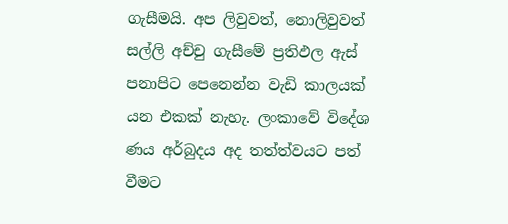ගැසීමයි. අප ලිවුවත්, නොලිවුවත් සල්ලි අච්චු ගැසීමේ ප්‍රතිඵල ඇස් පනාපිට පෙනෙන්න වැඩි කාලයක් යන එකක් නැහැ. ලංකාවේ විදේශ ණය අර්බුදය අද තත්ත්වයට පත් වීමට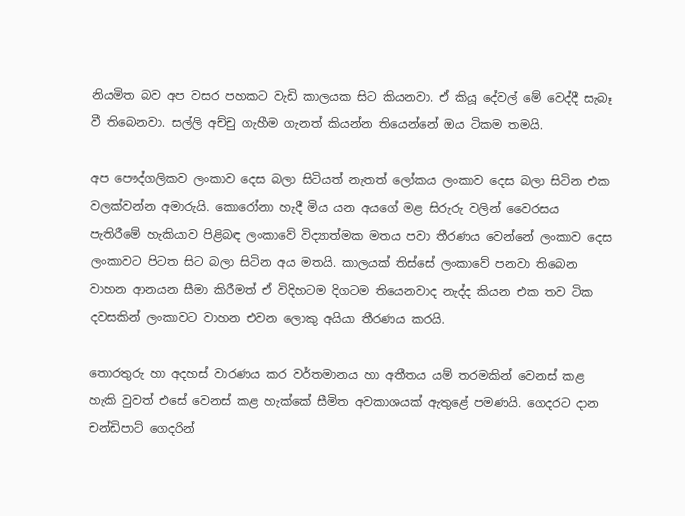නියමිත බව අප වසර පහකට වැඩි කාලයක සිට කියනවා. ඒ කියූ දේවල් මේ වෙද්දී සැබෑ වී තිබෙනවා. සල්ලි අච්චු ගැහීම ගැනත් කියන්න තියෙන්නේ ඔය ටිකම තමයි.

අප පෞද්ගලිකව ලංකාව දෙස බලා සිටියත් නැතත් ලෝකය ලංකාව දෙස බලා සිටින එක වලක්වන්න අමාරුයි. කොරෝනා හැදී මිය යන අයගේ මළ සිරුරු වලින් වෛරසය පැතිරීමේ හැකියාව පිළිබඳ ලංකාවේ විද්‍යාත්මක මතය පවා තීරණය වෙන්නේ ලංකාව දෙස ලංකාවට පිටත සිට බලා සිටින අය මතයි. කාලයක් තිස්සේ ලංකාවේ පනවා තිබෙන වාහන ආනයන සීමා කිරීමත් ඒ විදිහටම දිගටම තියෙනවාද නැද්ද කියන එක තව ටික දවසකින් ලංකාවට වාහන එවන ලොකු අයියා තීරණය කරයි.

තොරතුරු හා අදහස් වාරණය කර වර්තමානය හා අතීතය යම් තරමකින් වෙනස් කළ හැකි වුවත් එසේ වෙනස් කළ හැක්කේ සීමිත අවකාශයක් ඇතුළේ පමණයි. ගෙදරට දාන චන්ඩිපාට් ගෙදරින්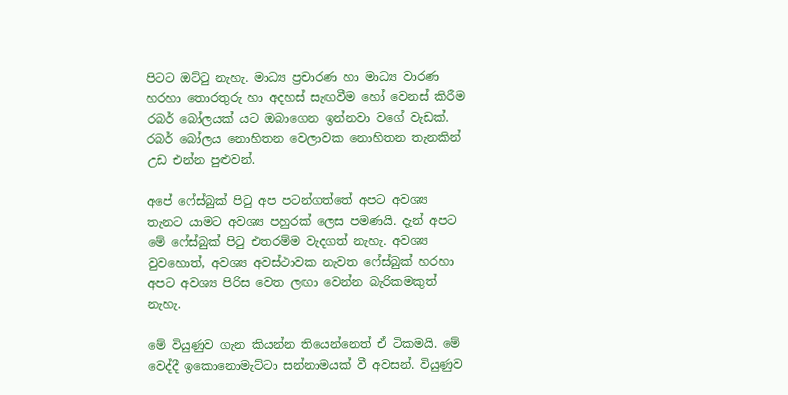පිටට ඔට්ටු නැහැ. මාධ්‍ය ප්‍රචාරණ හා මාධ්‍ය වාරණ හරහා තොරතුරු හා අදහස් සැඟවීම හෝ වෙනස් කිරීම රබර් බෝලයක් යට ඔබාගෙන ඉන්නවා වගේ වැඩක්. රබර් බෝලය නොහිතන වෙලාවක නොහිතන තැනකින් උඩ එන්න පුළුවන්.

අපේ ෆේස්බුක් පිටු අප පටන්ගත්තේ අපට අවශ්‍ය තැනට යාමට අවශ්‍ය පහුරක් ලෙස පමණයි. දැන් අපට මේ ෆේස්බුක් පිටු එතරම්ම වැදගත් නැහැ. අවශ්‍ය වුවහොත්, අවශ්‍ය අවස්ථාවක නැවත ෆේස්බුක් හරහා අපට අවශ්‍ය පිරිස වෙත ලඟා වෙන්න බැරිකමකුත් නැහැ.

මේ වියුණුව ගැන කියන්න තියෙන්නෙත් ඒ ටිකමයි. මේ වෙද්දී ඉකොනොමැට්ටා සන්නාමයක් වී අවසන්. වියුණුව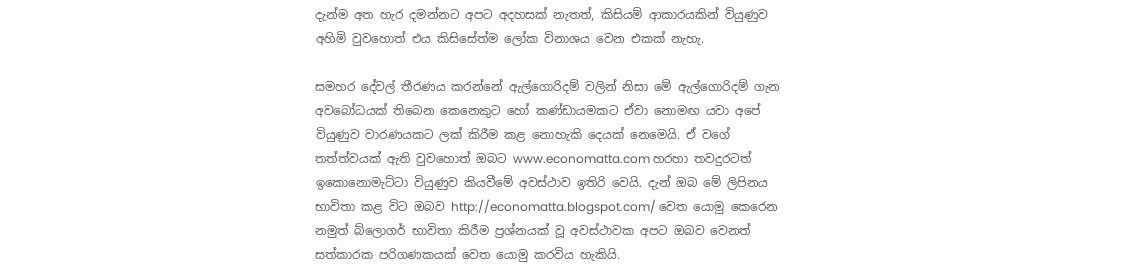දැන්ම අත හැර දමන්නට අපට අදහසක් නැතත්, කිසියම් ආකාරයකින් වියුණුව අහිමි වුවහොත් එය කිසිසේත්ම ලෝක විනාශය වෙන එකක් නැහැ.

සමහර දේවල් තීරණය කරන්නේ ඇල්ගොරිදම් වලින් නිසා මේ ඇල්ගොරිදම් ගැන අවබෝධයක් තිබෙන කෙනෙකුට හෝ කණ්ඩායමකට ඒවා නොමඟ යවා අපේ වියුණුව වාරණයකට ලක් කිරීම කළ නොහැකි දෙයක් නෙමෙයි. ඒ වගේ තත්ත්වයක් ඇති වුවහොත් ඔබට www.economatta.com හරහා තවදුරටත් ඉකොනොමැට්ටා වියුණුව කියවීමේ අවස්ථාව ඉතිරි වෙයි. දැන් ඔබ මේ ලිපිනය භාවිතා කළ විට ඔබව http://economatta.blogspot.com/ වෙත යොමු කෙරෙන නමුත් බ්ලොගර් භාවිතා කිරීම ප්‍රශ්නයක් වූ අවස්ථාවක අපට ඔබව වෙනත් සත්කාරක පරිගණකයක් වෙත යොමු කරවිය හැකියි.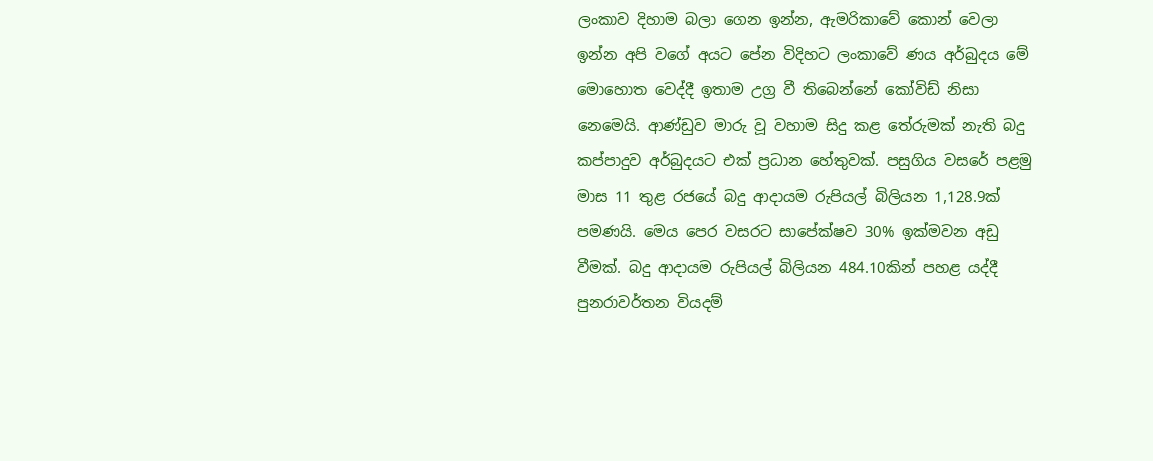ලංකාව දිහාම බලා ගෙන ඉන්න, ඇමරිකාවේ කොන් වෙලා ඉන්න අපි වගේ අයට පේන විදිහට ලංකාවේ ණය අර්බුදය මේ මොහොත වෙද්දී ඉතාම උග්‍ර වී තිබෙන්නේ කෝවිඩ් නිසා නෙමෙයි. ආණ්ඩුව මාරු වූ වහාම සිදු කළ තේරුමක් නැති බදු කප්පාදුව අර්බුදයට එක් ප්‍රධාන හේතුවක්. පසුගිය වස‍රේ පළමු මාස 11 තුළ රජයේ බදු ආදායම රුපියල් බිලියන 1,128.9ක් පමණයි. මෙය පෙර වසරට සාපේක්ෂව 30% ඉක්මවන අඩු වීමක්. බදු ආදායම රුපියල් බිලියන 484.10කින් පහළ යද්දී පුනරාවර්තන වියදම්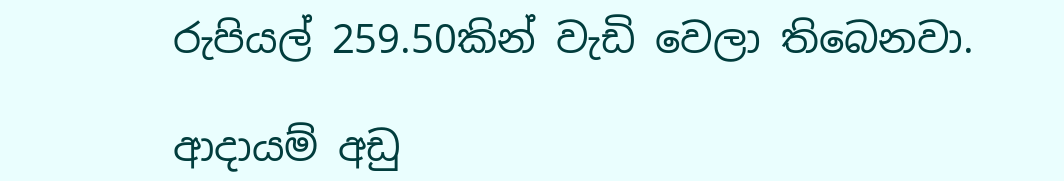රුපියල් 259.50කින් වැඩි වෙලා තිබෙනවා.

ආදායම් අඩු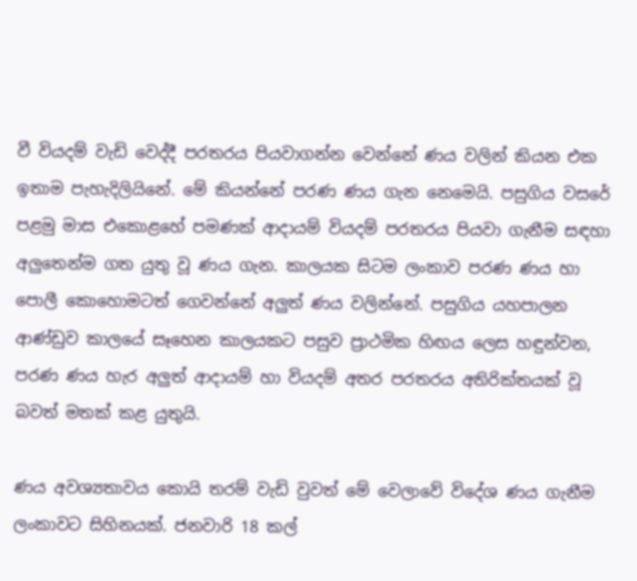වී වියදම් වැඩි වෙද්දී පරතරය පියවාගන්න වෙන්නේ ණය වලින් කියන එක ඉතාම පැහැදිලියිනේ. මේ කියන්නේ පරණ ණය ගැන නෙමෙයි. පසුගිය වසරේ පළමු මාස එකොළහේ පමණක් ආදායම් වියදම් පරතරය පියවා ගැනීම සඳහා අලුතෙන්ම ගත යුතු වූ ණය ගැන. කාලයක සිටම ලංකාව පරණ ණය හා පොලී කොහොමටත් ගෙවන්නේ අලුත් ණය වලින්නේ. පසුගිය යහපාලන ආණ්ඩුව කාලයේ සෑහෙන කාලයකට පසුව ප්‍රාථමික හිඟය ලෙස හඳුන්වන, පරණ ණය හැර අලුත් ආදායම් හා වියදම් අතර පරතරය අතිරික්තයක් වූ බවත් මතක් කළ යුතුයි.

ණය අවශ්‍යතාවය කොයි තරම් වැඩි වුවත් මේ වෙලාවේ විදේශ ණය ගැනීම ලංකාවට සිහිනයක්. ජනවාරි 18 කල්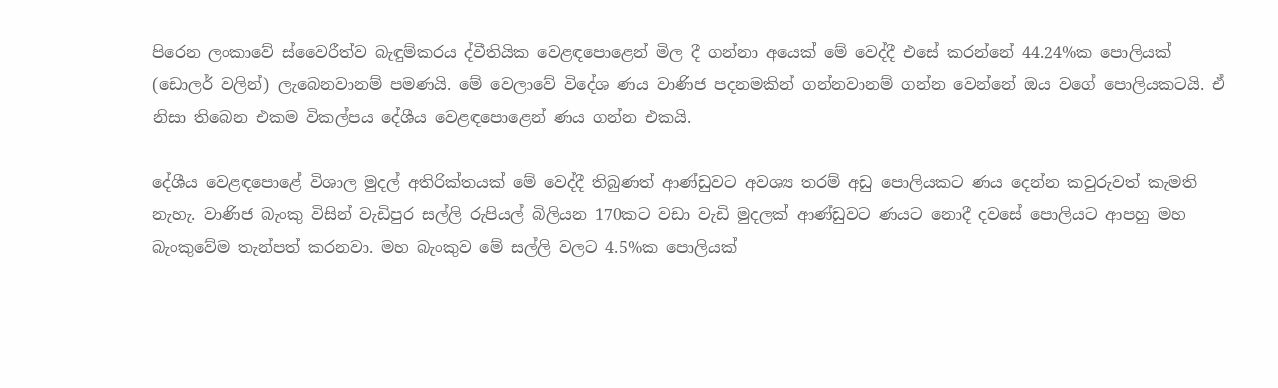පිරෙන ලංකාවේ ස්වෛරීත්ව බැඳුම්කරය ද්වීතියික වෙළඳපොළෙන් මිල දී ගන්නා අයෙක් මේ වෙද්දී එසේ කරන්නේ 44.24%ක පොලියක් (ඩොලර් වලින්) ලැබෙනවානම් පමණයි. මේ වෙලාවේ විදේශ ණය වාණිජ පදනමකින් ගන්නවානම් ගන්න වෙන්නේ ඔය වගේ පොලියකටයි. ඒ නිසා තිබෙන එකම විකල්පය දේශීය වෙළඳපොළෙන් ණය ගන්න එකයි.

දේශීය වෙළඳපොළේ විශාල මුදල් අතිරික්තයක් මේ වෙද්දී තිබුණත් ආණ්ඩුවට අවශ්‍ය තරම් අඩු පොලියකට ණය දෙන්න කවුරුවත් කැමති නැහැ. වාණිජ බැංකු විසින් වැඩිපුර සල්ලි රුපියල් බිලියන 170කට වඩා වැඩි මුදලක් ආණ්ඩුවට ණයට නොදී දවසේ පොලියට ආපහු මහ බැංකුවේම තැන්පත් කරනවා. මහ බැංකුව මේ සල්ලි වලට 4.5%ක පොලියක්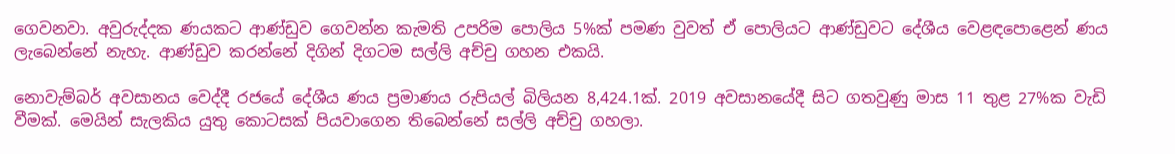ගෙවනවා. අවුරුද්දක ණයකට ආණ්ඩුව ගෙවන්න කැමති උපරිම පොලිය 5%ක් පමණ වුවත් ඒ පොලියට ආණ්ඩුවට දේශීය වෙළඳපොළෙන් ණය ලැබෙන්නේ නැහැ. ආණ්ඩුව කරන්නේ දිගින් දිගටම සල්ලි අච්චු ගහන එකයි.

නොවැම්බර් අවසානය වෙද්දී රජයේ දේශීය ණය ප්‍රමාණය රුපියල් බිලියන 8,424.1ක්. 2019 අවසානයේදී සිට ගතවුණු මාස 11 තුළ 27%ක වැඩි වීමක්. මෙයින් සැලකිය යුතු කොටසක් පියවාගෙන තිබෙන්නේ සල්ලි අච්චු ගහලා.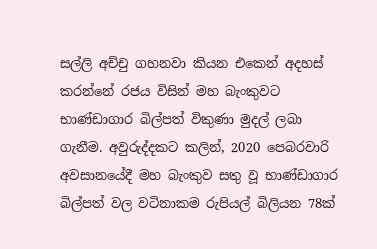සල්ලි අච්චු ගහනවා කියන එකෙන් අදහස් කරන්නේ රජය විසින් මහ බැංකුවට භාණ්ඩාගාර බිල්පත් විකුණා මුදල් ලබා ගැනීම. අවුරුද්දකට කලින්, 2020 පෙබරවාරි අවසානයේදී මහ බැංකුව සතු වූ භාණ්ඩාගාර බිල්පත් වල වටිනාකම රුපියල් බිලියන 78ක්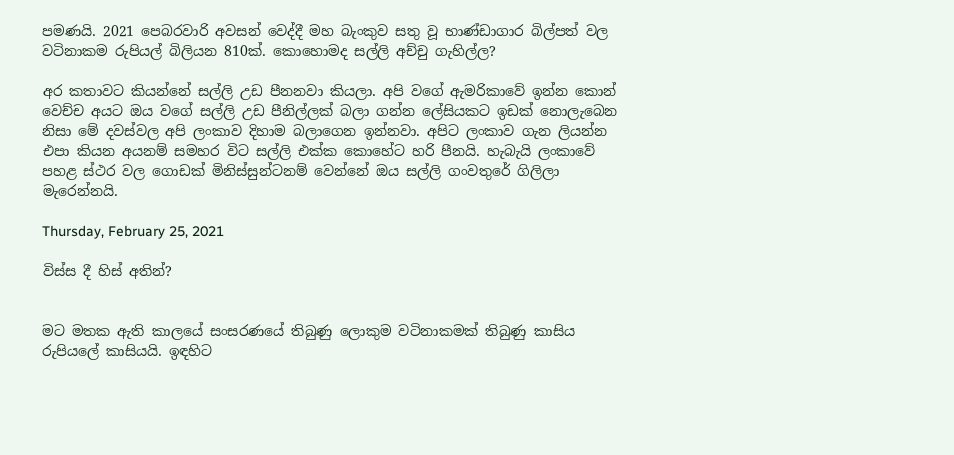පමණයි. 2021 පෙබරවාරි අවසන් වෙද්දී මහ බැංකුව සතු වූ භාණ්ඩාගාර බිල්පත් වල වටිනාකම රුපියල් බිලියන 810ක්. කොහොමද සල්ලි අච්චු ගැහිල්ල?

අර කතාවට කියන්නේ සල්ලි උඩ පීනනවා කියලා. අපි වගේ ඇමරිකාවේ ඉන්න කොන් වෙච්ච අයට ඔය වගේ සල්ලි උඩ පීනිල්ලක් බලා ගන්න ලේසියකට ඉඩක් නොලැබෙන නිසා මේ දවස්වල අපි ලංකාව දිහාම බලාගෙන ඉන්නවා. අපිට ලංකාව ගැන ලියන්න එපා කියන අයනම් සමහර විට සල්ලි එක්ක කොහේට හරි පීනයි. හැබැයි ලංකාවේ පහළ ස්ථර වල ගොඩක් මිනිස්සුන්ටනම් වෙන්නේ ඔය සල්ලි ගංවතුරේ ගිලිලා මැරෙන්නයි.

Thursday, February 25, 2021

විස්ස දී හිස් අතින්?


මට මතක ඇති කාලයේ සංසරණයේ තිබුණු ලොකුම වටිනාකමක් තිබුණු කාසිය රුපියලේ කාසියයි. ඉඳහිට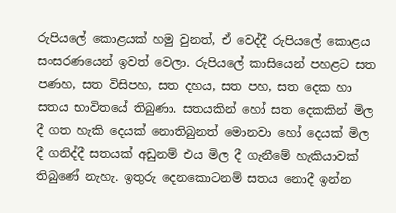රුපියලේ කොළයක් හමු වුනත්, ඒ වෙද්දී රුපියලේ කොළය සංසරණයෙන් ඉවත් වෙලා. රුපියලේ කාසියෙන් පහළට සත පණහ, සත විසිපහ, සත දහය, සත පහ, සත දෙක හා සතය භාවිතයේ තිබුණා. සතයකින් හෝ සත දෙකකින් මිල දී ගත හැකි දෙයක් නොතිබුනත් මොනවා හෝ දෙයක් මිල දී ගනිද්දී සතයක් අඩුනම් එය මිල දී ගැනීමේ හැකියාවක් තිබුණේ නැහැ. ඉතුරු දෙනකොටනම් සතය නොදී ඉන්න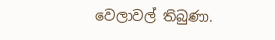වෙලාවල් තිබුණා.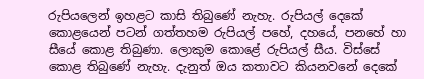රුපියලෙන් ඉහළට කාසි තිබුණේ නැහැ. රුපියල් දෙකේ කොළයෙන් පටන් ගත්තහම රුපියල් පහේ, දහයේ, පනහේ හා සීයේ කොළ තිබුණා. ලොකුම කොළේ රුපියල් සීය. විස්සේ කොළ තිබුණේ නැහැ. දැනුත් ඔය කතාවට කියනවනේ දෙකේ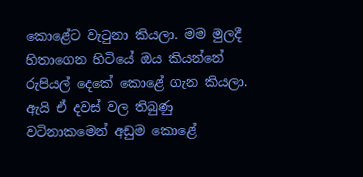කොළේට වැටුනා කියලා. මම මුලදී හිතාගෙන හිටියේ ඔය කියන්නේ රුපියල් දෙකේ කොළේ ගැන කියලා. ඇයි ඒ දවස් වල තිබුණු වටිනාකමෙන් අඩුම කොළේ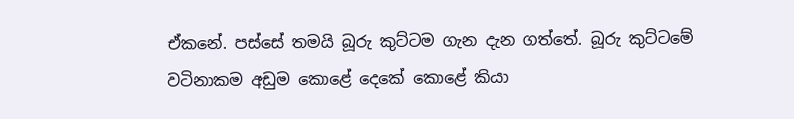ඒකනේ. පස්සේ තමයි බූරු කුට්ටම ගැන දැන ගත්තේ. බූරු කුට්ටමේ වටිනාකම අඩුම කොළේ දෙකේ කොළේ කියා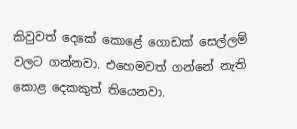කිවුවත් දෙකේ කොළේ ගොඩක් සෙල්ලම් වලට ගන්නවා. එහෙමවත් ගන්නේ නැති කොළ දෙකකුත් තියෙනවා.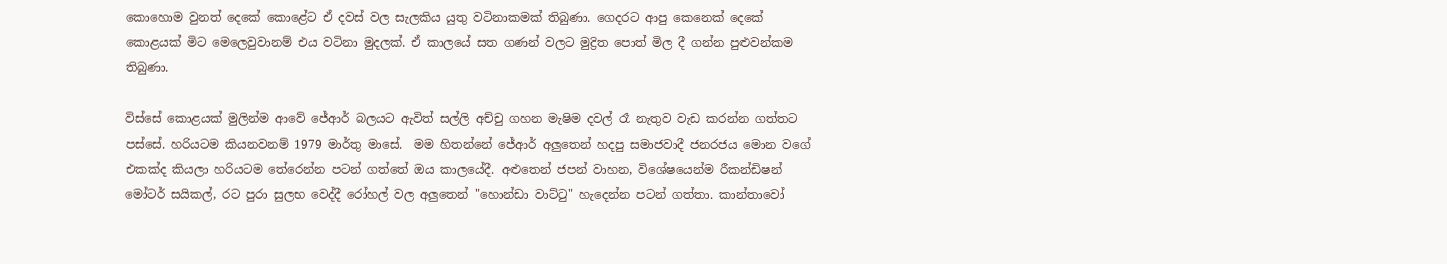කොහොම වුනත් දෙකේ කොළේට ඒ දවස් වල සැලකිය යුතු වටිනාකමක් තිබුණා. ගෙදරට ආපු කෙනෙක් දෙකේ කොළයක් මිට මෙලෙවුවානම් එය වටිනා මුදලක්. ඒ කාලයේ සත ගණන් වලට මුද්‍රිත පොත් මිල දී ගන්න පුළුවන්කම තිබුණා.

විස්සේ කොළයක් මුලින්ම ආවේ ජේආර් බලයට ඇවිත් සල්ලි අච්චු ගහන මැෂිම දවල් රෑ නැතුව වැඩ කරන්න ගත්තට පස්සේ. හරියටම කියනවනම් 1979 මාර්තු මාසේ.  මම හිතන්නේ ජේආර් අලුතෙන් හදපු සමාජවාදී ජනරජය මොන වගේ එකක්ද කියලා හරියටම තේරෙන්න පටන් ගත්තේ ඔය කාලයේදී. අළුතෙන් ජපන් වාහන, විශේෂයෙන්ම රීකන්ඩිෂන් මෝටර් සයිකල්, රට පුරා සුලභ වෙද්දී රෝහල් වල අලුතෙන් "හොන්ඩා වාට්ටු" හැදෙන්න පටන් ගත්තා. කාන්තාවෝ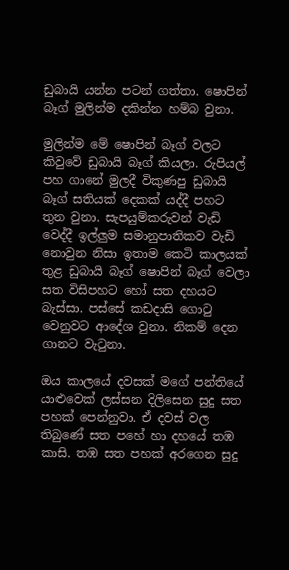ඩුබායි යන්න පටන් ගත්තා. ෂොපින් බෑග් මුලින්ම දකින්න හම්බ වුනා.

මුලින්ම මේ ෂොපින් බෑග් වලට කිවුවේ ඩුබායි බෑග් කියලා. රුපියල් පහ ගානේ මුලදී විකුණපු ඩුබායි බෑග් සතියක් දෙකක් යද්දී පහට තුන වුනා. සැපයුම්කරුවන් වැඩි වෙද්දී ඉල්ලුම සමානුපාතිකව වැඩි නොවුන නිසා ඉතාම කෙටි කාලයක් තුළ ඩුබායි බෑග් ෂොපින් බෑග් වෙලා සත විසිපහට හෝ සත දහයට බැස්සා. පස්සේ කඩදාසි ගොටු වෙනුවට ආදේශ වුනා. නිකම් දෙන ගානට වැටුනා.

ඔය කාලයේ දවසක් මගේ පන්තියේ යාළුවෙක් ලස්සන දිලිසෙන සුදු සත පහක් පෙන්නුවා. ඒ දවස් වල තිබුණේ සත පහේ හා දහයේ තඹ කාසි. තඹ සත පහක් අරගෙන සුදු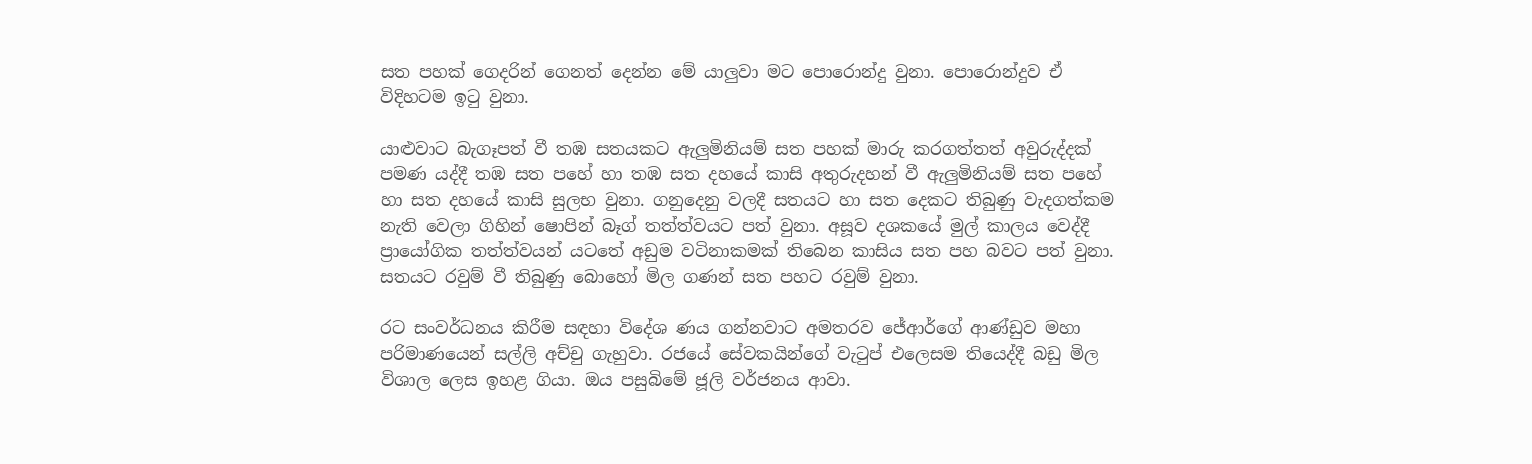සත පහක් ගෙදරින් ගෙනත් දෙන්න මේ යාලුවා මට පොරොන්දු වුනා. පොරොන්දුව ඒ විදිහටම ඉටු වුනා.

යාළුවාට බැගෑපත් වී තඹ සතයකට ඇලුමිනියම් සත පහක් මාරු කරගත්තත් අවුරුද්දක් පමණ යද්දී තඹ සත පහේ හා තඹ සත දහයේ කාසි අතුරුදහන් වී ඇලුමිනියම් සත පහේ හා සත දහයේ කාසි සුලභ වුනා. ගනුදෙනු වලදී සතයට හා සත දෙකට තිබුණු වැදගත්කම නැති වෙලා ගිහින් ෂොපින් බෑග් තත්ත්වයට පත් වුනා. අසූව දශකයේ මුල් කාලය වෙද්දී ප්‍රායෝගික තත්ත්වයන් යටතේ අඩුම වටිනාකමක් තිබෙන කාසිය සත පහ බවට පත් වුනා. සතයට රවුම් වී තිබුණු බොහෝ මිල ගණන් සත පහට රවුම් වුනා.

රට සංවර්ධනය කිරීම සඳහා විදේශ ණය ගන්නවාට අමතරව ජේආර්ගේ ආණ්ඩුව මහා පරිමාණයෙන් සල්ලි අච්චු ගැහුවා. රජයේ සේවකයින්ගේ වැටුප් එලෙසම තියෙද්දී බඩු මිල විශාල ලෙස ඉහළ ගියා. ඔය පසුබිමේ ජූලි වර්ජනය ආවා.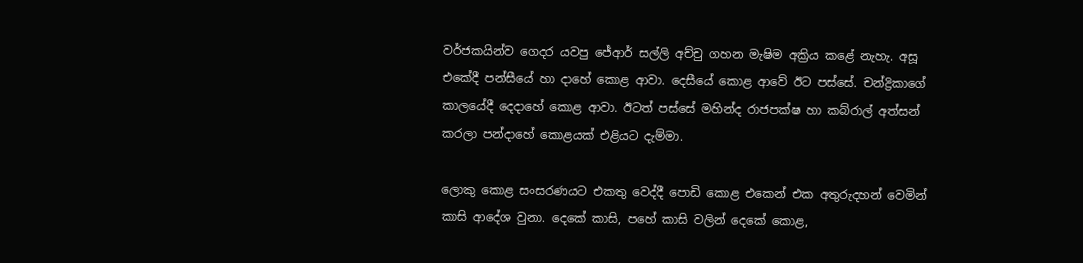වර්ජකයින්ව ගෙදර යවපු ජේආර් සල්ලි අච්චු ගහන මැෂිම අක්‍රිය කළේ නැහැ. අසූ එකේදී පන්සීයේ හා දාහේ කොළ ආවා. දෙසීයේ කොළ ආවේ ඊට පස්සේ. චන්ද්‍රිකාගේ කාලයේදී දෙදාහේ කොළ ආවා. ඊටත් පස්සේ මහින්ද රාජපක්ෂ හා කබ්රාල් අත්සන් කරලා පන්දාහේ කොළයක් එළියට දැම්මා.

ලොකු කොළ සංසරණයට එකතු වෙද්දී පොඩි කොළ එකෙන් එක අතුරුදහන් වෙමින් කාසි ආදේශ වුනා. දෙකේ කාසි, පහේ කාසි වලින් දෙකේ කොළ,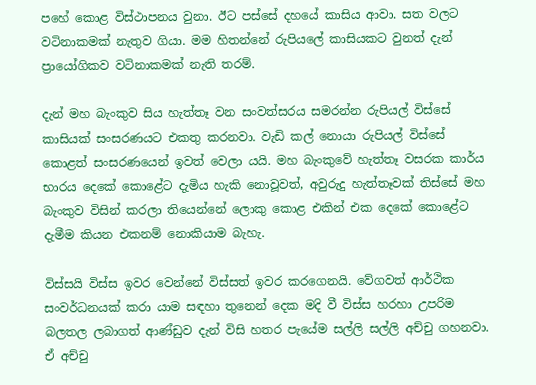පහේ කොළ විස්ථාපනය වුනා. ඊට පස්සේ දහයේ කාසිය ආවා. සත වලට වටිනාකමක් නැතුව ගියා. මම හිතන්නේ රුපියලේ කාසියකට වුනත් දැන් ප්‍රායෝගිකව වටිනාකමක් නැති තරම්.

දැන් මහ බැංකුව සිය හැත්තෑ වන සංවත්සරය සමරන්න රුපියල් විස්සේ කාසියක් සංසරණයට එකතු කරනවා. වැඩි කල් නොයා රුපියල් විස්සේ කොළත් සංසරණයෙන් ඉවත් වෙලා යයි. මහ බැංකුවේ හැත්තෑ වසරක කාර්ය භාරය දෙකේ කොළේට දැමිය හැකි නොවූවත්, අවුරුදු හැත්තෑවක් තිස්සේ මහ බැංකුව විසින් කරලා තියෙන්නේ ලොකු කොළ එකින් එක දෙකේ කොළේට දැමීම කියන එකනම් නොකියාම බැහැ.

විස්සයි විස්ස ඉවර වෙන්නේ විස්සත් ඉවර කරගෙනයි. වේගවත් ආර්ථික සංවර්ධනයක් කරා යාම සඳහා තුනෙන් දෙක මදි වී විස්ස හරහා උපරිම බලතල ලබාගත් ආණ්ඩුව දැන් විසි හතර පැයේම සල්ලි සල්ලි අච්චු ගහනවා. ඒ අච්චු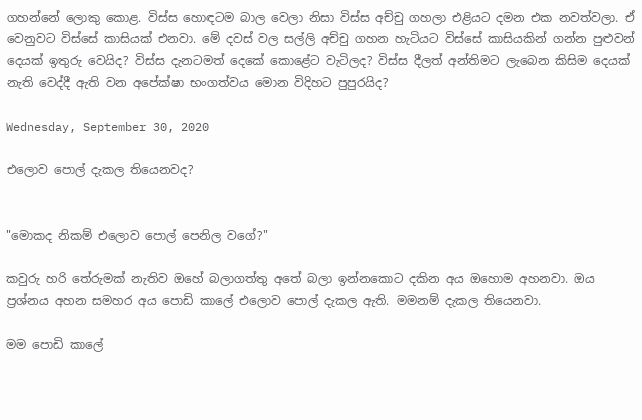ගහන්නේ ලොකු කොළ. විස්ස හොඳටම බාල වෙලා නිසා විස්ස අච්චු ගහලා එළියට දමන එක නවත්වලා. ඒ වෙනුවට විස්සේ කාසියක් එනවා. මේ දවස් වල සල්ලි අච්චු ගහන හැටියට විස්සේ කාසියකින් ගන්න පුළුවන් දෙයක් ඉතුරු වෙයිද? විස්ස දැනටමත් දෙකේ කොළේට වැටිලද? විස්ස දීලත් අන්තිමට ලැබෙන කිසිම දෙයක් නැති වෙද්දී ඇති වන අපේක්ෂා භංගත්වය මොන විදිහට පුපුරයිද?

Wednesday, September 30, 2020

එලොව පොල් දැකල තියෙනවද?


"මොකද නිකම් එලොව පොල් පෙනිල වගේ?"

කවුරු හරි තේරුමක් නැතිව ඔහේ බලාගත්තු අතේ බලා ඉන්නකොට දකින අය ඔහොම අහනවා. ඔය ප්‍රශ්නය අහන සමහර අය පොඩි කාලේ එලොව පොල් දැකල ඇති. මමනම් දැකල තියෙනවා.

මම පොඩි කාලේ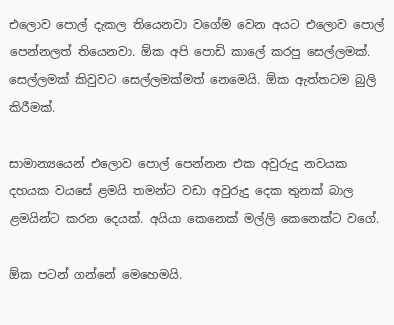එලොව පොල් දැකල තියෙනවා වගේම වෙන අයට එලොව පොල් පෙන්නලත් තියෙනවා. ඕක අපි පොඩි කාලේ කරපු සෙල්ලමක්. සෙල්ලමක් කිවුවට සෙල්ලමක්මත් නෙමෙයි. ඕක ඇත්තටම බුලි කිරීමක්.

සාමාන්‍යයෙන් එලොව පොල් පෙන්නන එක අවුරුදු නවයක දහයක වයසේ ළමයි තමන්ට වඩා අවුරුදු දෙක තුනක් බාල ළමයින්ට කරන දෙයක්. අයියා කෙනෙක් මල්ලි කෙනෙක්ට වගේ.

ඕක පටන් ගන්නේ මෙහෙමයි.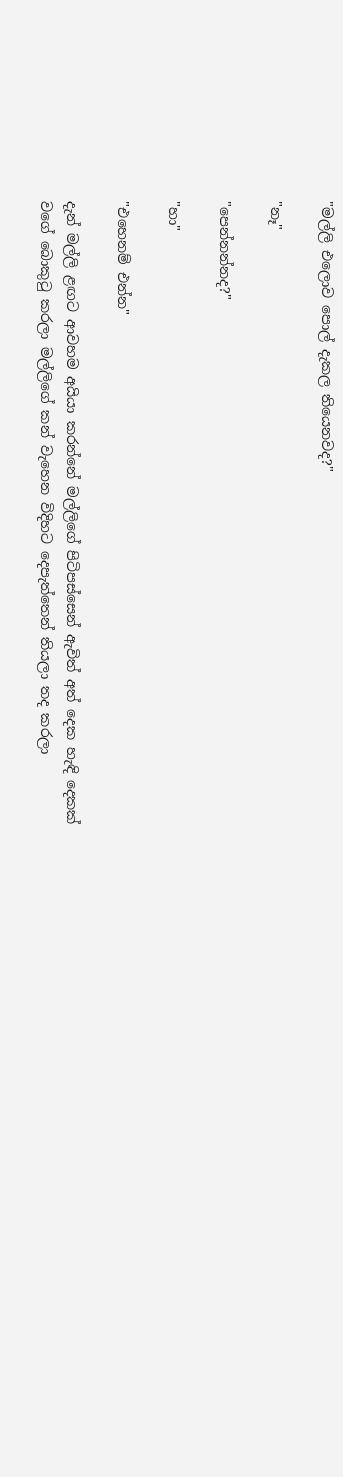"මල්ලි එලොව පොල් දැකල තියෙනවද?"

"නෑ"

"පෙන්නන්නද?"

"හා"

"එහෙනම් එන්න"

දැන් මල්ලි ළඟට ආවහම අයියා කරන්නේ මල්ලිගේ පිටිපස්සෙන් ඇවිත් අත් දෙක හැඳි දෙකක් වගේ බොකුටු කරලා මල්ලිගේ කන් වැහෙන විදිහට දෙපැත්තෙන් තියලා තද කරලා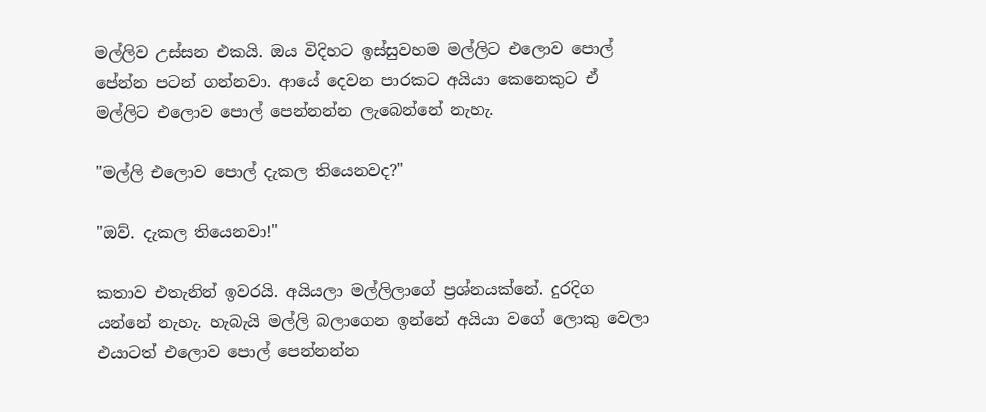මල්ලිව උස්සන එකයි. ඔය විදිහට ඉස්සුවහම මල්ලිට එලොව පොල් පේන්න පටන් ගන්නවා. ආයේ දෙවන පාරකට අයියා කෙනෙකුට ඒ මල්ලිට එලොව පොල් පෙන්නන්න ලැබෙන්නේ නැහැ.

"මල්ලි එලොව පොල් දැකල තියෙනවද?"

"ඔව්. දැකල තියෙනවා!"

කතාව එතැනින් ඉවරයි. අයියලා මල්ලිලාගේ ප්‍රශ්නයක්නේ. දුරදිග යන්නේ නැහැ. හැබැයි මල්ලි බලාගෙන ඉන්නේ අයියා වගේ ලොකු වෙලා එයාටත් එලොව පොල් පෙන්නන්න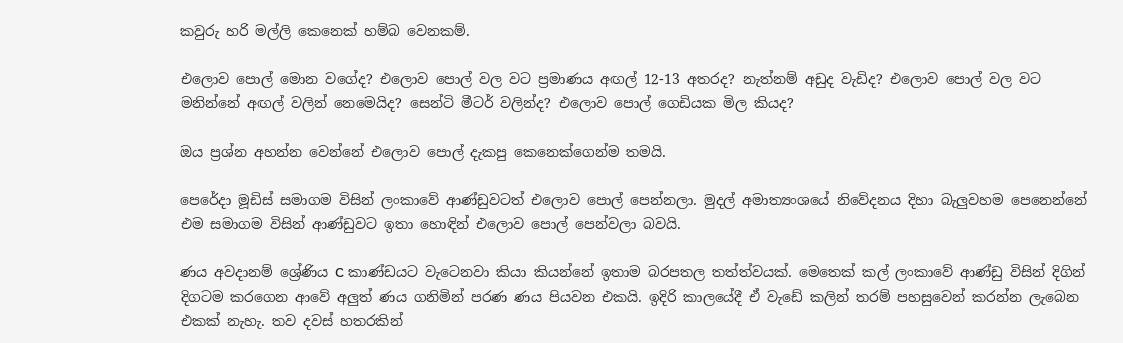කවුරු හරි මල්ලි කෙනෙක් හම්බ වෙනකම්.

එලොව පොල් මොන වගේද? එලොව පොල් වල වට ප්‍රමාණය අඟල් 12-13 අතරද? නැත්නම් අඩුද වැඩිද? එලොව පොල් වල වට මනින්නේ අඟල් වලින් නෙමෙයිද? සෙන්ටි මීටර් වලින්ද? එලොව පොල් ගෙඩියක මිල කියද?

ඔය ප්‍රශ්න අහන්න වෙන්නේ එලොව පොල් දැකපු කෙනෙක්ගෙන්ම තමයි.

පෙරේදා මූඩිස් සමාගම විසින් ලංකාවේ ආණ්ඩුවටත් එලොව පොල් පෙන්නලා. මුදල් අමාත්‍යංශයේ නිවේදනය දිහා බැලුවහම පෙනෙන්නේ එම සමාගම විසින් ආණ්ඩුවට ඉතා හොඳින් එලොව පොල් පෙන්වලා බවයි.

ණය අවදානම් ශ්‍රේණිය C කාණ්ඩයට වැටෙනවා කියා කියන්නේ ඉතාම බරපතල තත්ත්වයක්. මෙතෙක් කල් ලංකාවේ ආණ්ඩු විසින් දිගින් දිගටම කරගෙන ආවේ අලුත් ණය ගනිමින් පරණ ණය පියවන එකයි. ඉදිරි කාලයේදී ඒ වැඩේ කලින් තරම් පහසුවෙන් කරන්න ලැබෙන එකක් නැහැ. තව දවස් හතරකින්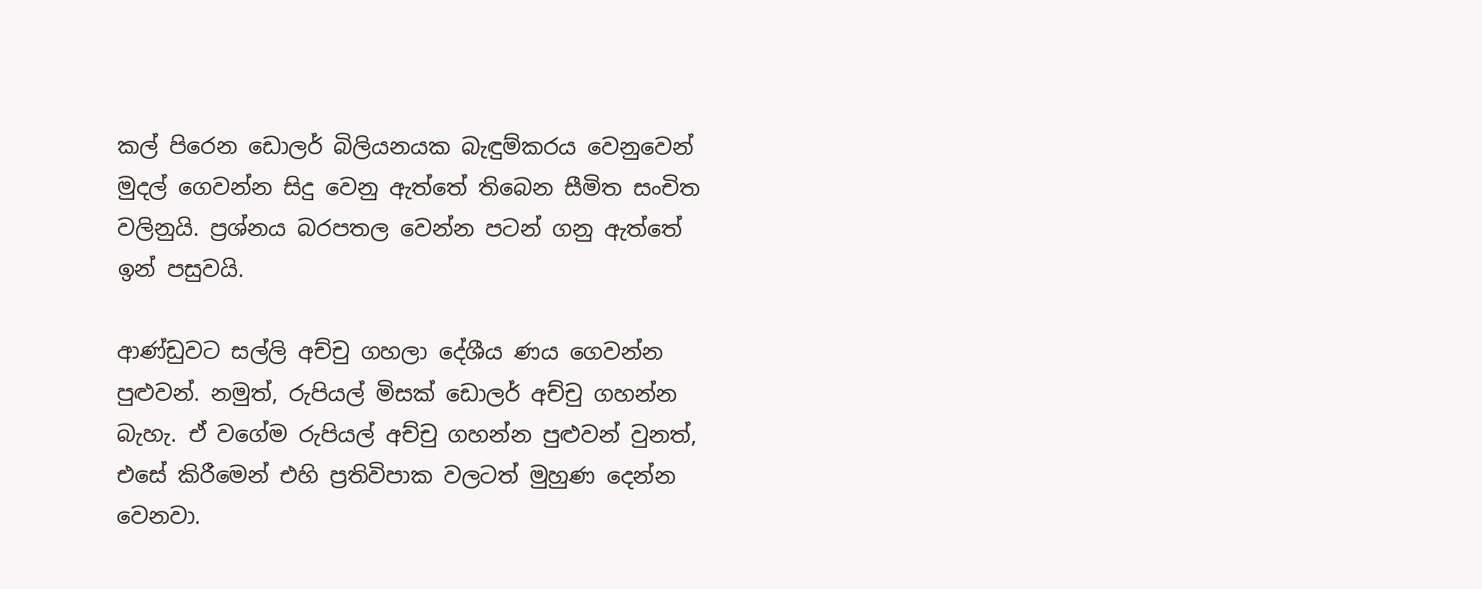කල් පිරෙන ඩොලර් බිලියනයක බැඳුම්කරය වෙනුවෙන් මුදල් ගෙවන්න සිදු වෙනු ඇත්තේ තිබෙන සීමිත සංචිත වලිනුයි. ප්‍රශ්නය බරපතල වෙන්න පටන් ගනු ඇත්තේ ඉන් පසුවයි.

ආණ්ඩුවට සල්ලි අච්චු ගහලා දේශීය ණය ගෙවන්න පුළුවන්. නමුත්, රුපියල් මිසක් ඩොලර් අච්චු ගහන්න බැහැ. ඒ වගේම රුපියල් අච්චු ගහන්න පුළුවන් වුනත්, එසේ කිරීමෙන් එහි ප්‍රතිවිපාක වලටත් මුහුණ දෙන්න වෙනවා.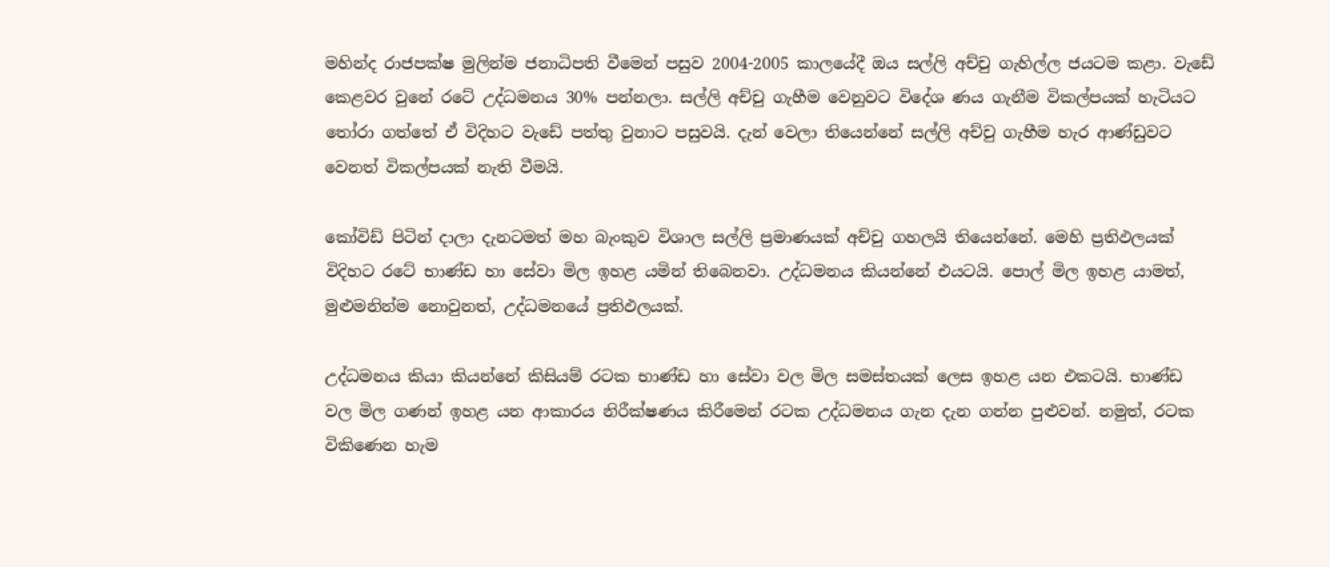මහින්ද රාජපක්ෂ මුලින්ම ජනාධිපති වීමෙන් පසුව 2004-2005 කාලයේදී ඔය සල්ලි අච්චු ගැහිල්ල ජයටම කළා. වැඩේ කෙළවර වුනේ රටේ උද්ධමනය 30% පන්නලා. සල්ලි අච්චු ගැහීම වෙනුවට විදේශ ණය ගැනීම විකල්පයක් හැටියට තෝරා ගත්තේ ඒ විදිහට වැඩේ පත්තු වුනාට පසුවයි. දැන් වෙලා තියෙන්නේ සල්ලි අච්චු ගැහීම හැර ආණ්ඩුවට වෙනත් විකල්පයක් නැති වීමයි.

කෝවිඩ් පිටින් දාලා දැනටමත් මහ බැංකුව විශාල සල්ලි ප්‍රමාණයක් අච්චු ගහලයි තියෙන්නේ. මෙහි ප්‍රතිඵලයක් විදිහට රටේ භාණ්ඩ හා සේවා මිල ඉහළ යමින් තිබෙනවා. උද්ධමනය කියන්නේ එයටයි. පොල් මිල ඉහළ යාමත්, මුළුමනින්ම නොවුනත්, උද්ධමනයේ ප්‍රතිඵලයක්.

උද්ධමනය කියා කියන්නේ කිසියම් රටක භාණ්ඩ හා සේවා වල මිල සමස්තයක් ලෙස ඉහළ යන එකටයි. භාණ්ඩ වල මිල ගණන් ඉහළ යන ආකාරය නිරීක්ෂණය කිරීමෙන් රටක උද්ධමනය ගැන දැන ගන්න පුළුවන්. නමුත්, රටක විකිණෙන හැම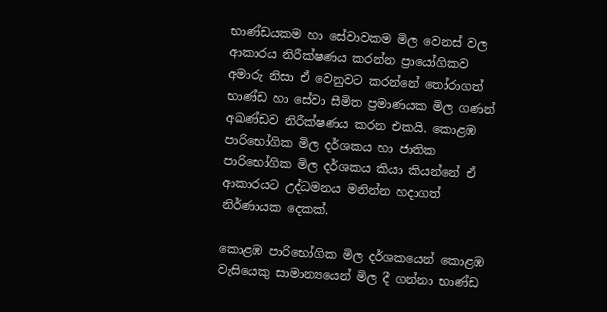භාණ්ඩයකම හා සේවාවකම මිල වෙනස් වල ආකාරය නිරීක්ෂණය කරන්න ප්‍රායෝගිකව අමාරු නිසා ඒ වෙනුවට කරන්නේ තෝරාගත් භාණ්ඩ හා සේවා සීමිත ප්‍රමාණයක මිල ගණන් අඛණ්ඩව නිරීක්ෂණය කරන එකයි. කොළඹ පාරිභෝගික මිල දර්ශකය හා ජාතික පාරිභෝගික මිල දර්ශකය කියා කියන්නේ ඒ ආකාරයට උද්ධමනය මනින්න හදාගත් නිර්ණායක දෙකක්.

කොළඹ පාරිභෝගික මිල දර්ශකයෙන් කොළඹ වැසියෙකු සාමාන්‍යයෙන් මිල දී ගන්නා භාණ්ඩ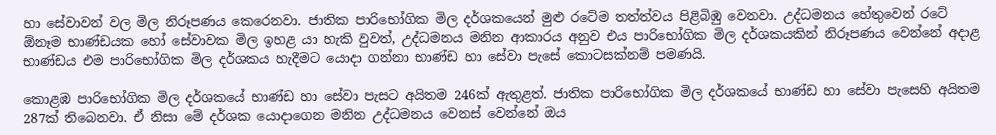හා සේවාවන් වල මිල නිරූපණය කෙරෙනවා. ජාතික පාරිභෝගික මිල දර්ශකයෙන් මුළු රටේම තත්ත්වය පිළිබිඹු වෙනවා. උද්ධමනය හේතුවෙන් රටේ ඕනෑම භාණ්ඩයක හෝ සේවාවක මිල ඉහළ යා හැකි වුවත්, උද්ධමනය මනින ආකාරය අනුව එය පාරිභෝගික මිල දර්ශකයකින් නිරූපණය වෙන්නේ අදාළ භාණ්ඩය එම පාරිභෝගික මිල දර්ශකය හැදීමට යොදා ගන්නා භාණ්ඩ හා සේවා පැසේ කොටසක්නම් පමණයි.

කොළඹ පාරිභෝගික මිල දර්ශකයේ භාණ්ඩ හා සේවා පැසට අයිතම 246ක් ඇතුළත්. ජාතික පාරිභෝගික මිල දර්ශකයේ භාණ්ඩ හා සේවා පැසෙහි අයිතම 287ක් තිබෙනවා. ඒ නිසා මේ දර්ශක යොදාගෙන මනින උද්ධමනය වෙනස් වෙන්නේ ඔය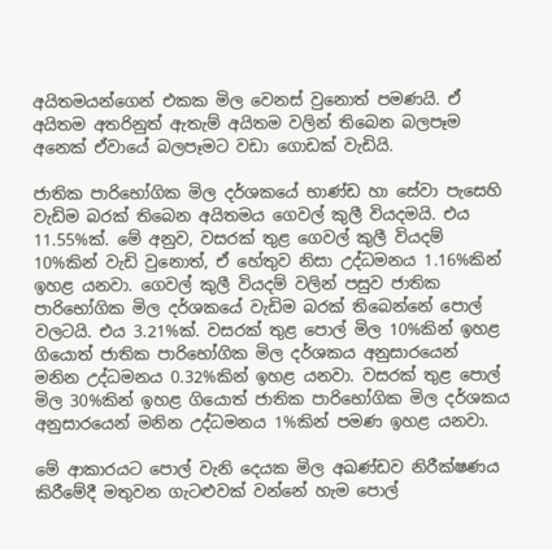අයිතමයන්ගෙන් එකක මිල වෙනස් වුනොත් පමණයි. ඒ අයිතම අතරිනුත් ඇතැම් අයිතම වලින් තිබෙන බලපෑම අනෙක් ඒවායේ බලපෑමට වඩා ගොඩක් වැඩියි.

ජාතික පාරිභෝගික මිල දර්ශකයේ භාණ්ඩ හා සේවා පැසෙහි වැඩිම බරක් තිබෙන අයිතමය ගෙවල් කුලී වියදමයි. එය 11.55%ක්. මේ අනුව, වසරක් තුළ ගෙවල් කුලී වියදම් 10%කින් වැඩි වුනොත්, ඒ හේතුව නිසා උද්ධමනය 1.16%කින් ඉහළ යනවා. ගෙවල් කුලී වියදම් වලින් පසුව ජාතික පාරිභෝගික මිල දර්ශකයේ වැඩිම බරක් තිබෙන්නේ පොල් වලටයි. එය 3.21%ක්. වසරක් තුළ පොල් මිල 10%කින් ඉහළ ගියොත් ජාතික පාරිභෝගික මිල දර්ශකය අනුසාරයෙන් මනින උද්ධමනය 0.32%කින් ඉහළ යනවා. වසරක් තුළ පොල් මිල 30%කින් ඉහළ ගියොත් ජාතික පාරිභෝගික මිල දර්ශකය අනුසාරයෙන් මනින උද්ධමනය 1%කින් පමණ ඉහළ යනවා.

මේ ආකාරයට පොල් වැනි දෙයක මිල අඛණ්ඩව නිරීක්ෂණය කිරීමේදී මතුවන ගැටළුවක් වන්නේ හැම පොල්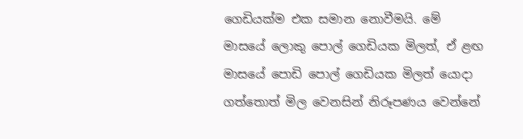ගෙඩියක්ම එක සමාන නොවීමයි. මේ මාසයේ ලොකු පොල් ගෙඩියක මිලත්, ඒ ළඟ මාසයේ පොඩි පොල් ගෙඩියක මිලත් යොදා ගත්තොත් මිල වෙනසින් නිරූපණය වෙන්නේ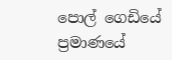පොල් ගෙඩියේ ප්‍රමාණයේ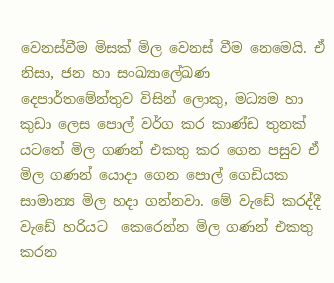වෙනස්වීම මිසක් මිල වෙනස් වීම නෙමෙයි. ඒ නිසා, ජන හා සංඛ්‍යාලේඛණ දෙපාර්තමේන්තුව විසින් ලොකු, මධ්‍යම හා කුඩා ලෙස පොල් වර්ග කර කාණ්ඩ තුනක් යටතේ මිල ගණන් එකතු කර ගෙන පසුව ඒ මිල ගණන් යොදා ගෙන පොල් ගෙඩියක සාමාන්‍ය මිල හදා ගන්නවා. මේ වැඩේ කරද්දී වැඩේ හරියට  කෙරෙන්න මිල ගණන් එකතු කරන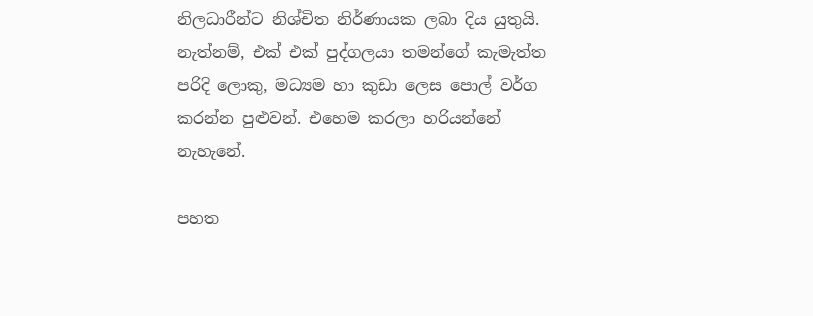නිලධාරීන්ට නිශ්චිත නිර්ණායක ලබා දිය යුතුයි. නැත්නම්, එක් එක් පුද්ගලයා තමන්ගේ කැමැත්ත පරිදි ලොකු, මධ්‍යම හා කුඩා ලෙස පොල් වර්ග කරන්න පුළුවන්. එහෙම කරලා හරියන්නේ නැහැනේ.

පහත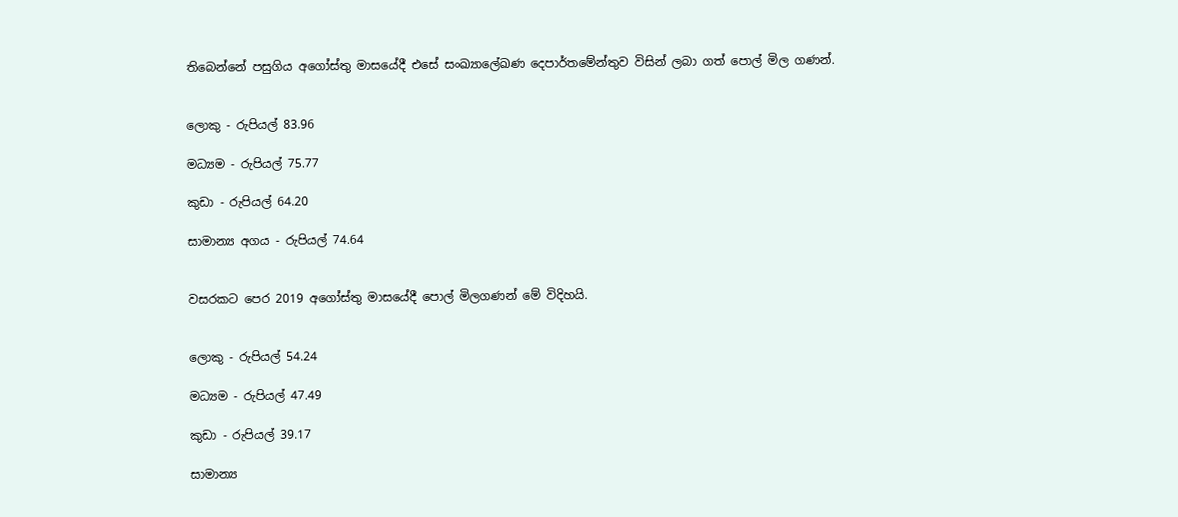තිබෙන්නේ පසුගිය අගෝස්තු මාසයේදී එසේ සංඛ්‍යාලේඛණ දෙපාර්තමේන්තුව විසින් ලබා ගත් පොල් මිල ගණන්.


ලොකු - රුපියල් 83.96

මධ්‍යම - රුපියල් 75.77

කුඩා - රුපියල් 64.20

සාමාන්‍ය අගය - රුපියල් 74.64


වසරකට පෙර 2019 අගෝස්තු මාසයේදී පොල් මිලගණන් මේ විදිහයි.


ලොකු - රුපියල් 54.24

මධ්‍යම - රුපියල් 47.49

කුඩා - රුපියල් 39.17

සාමාන්‍ය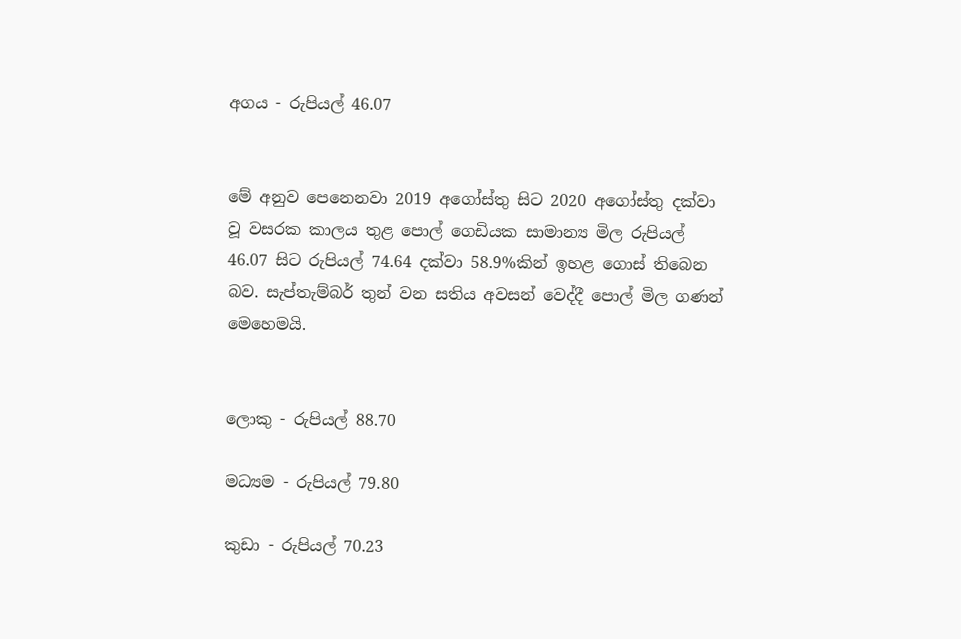අගය - රුපියල් 46.07


මේ අනුව පෙනෙනවා 2019 අගෝස්තු සිට 2020 අගෝස්තු දක්වා වූ වසරක කාලය තුළ පොල් ගෙඩියක සාමාන්‍ය මිල රුපියල් 46.07 සිට රුපියල් 74.64 දක්වා 58.9%කින් ඉහළ ගොස් තිබෙන බව. සැප්තැම්බර් තුන් වන සතිය අවසන් වෙද්දී පොල් මිල ගණන් මෙහෙමයි.


ලොකු - රුපියල් 88.70

මධ්‍යම - රුපියල් 79.80

කුඩා - රුපියල් 70.23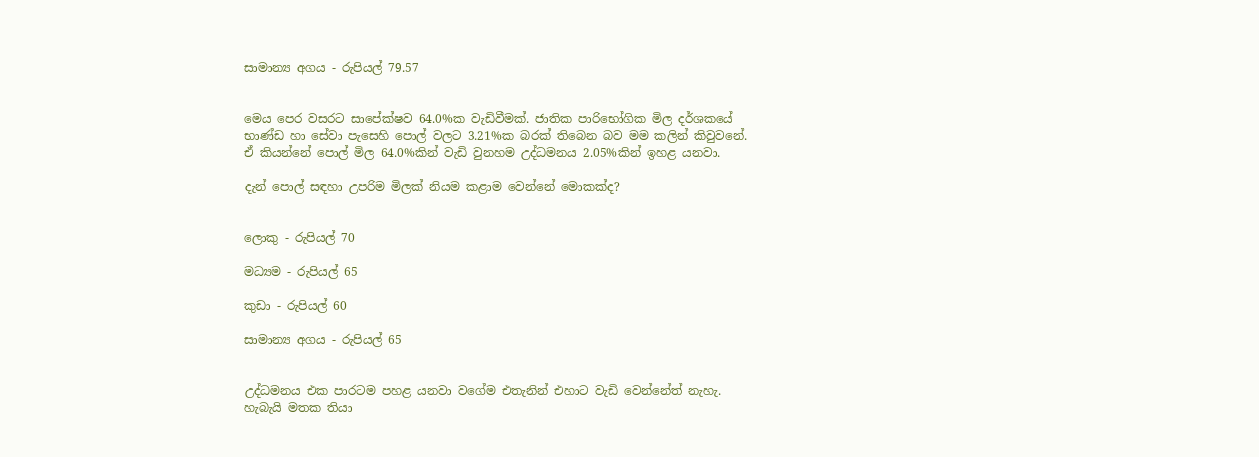සාමාන්‍ය අගය - රුපියල් 79.57


මෙය පෙර වසරට සාපේක්ෂව 64.0%ක වැඩිවීමක්. ජාතික පාරිභෝගික මිල දර්ශකයේ භාණ්ඩ හා සේවා පැසෙහි පොල් වලට 3.21%ක බරක් තිබෙන බව මම කලින් කිවුවනේ. ඒ කියන්නේ පොල් මිල 64.0%කින් වැඩි වුනහම උද්ධමනය 2.05%කින් ඉහළ යනවා.

දැන් පොල් සඳහා උපරිම මිලක් නියම කළාම වෙන්නේ මොකක්ද?


ලොකු - රුපියල් 70

මධ්‍යම - රුපියල් 65

කුඩා - රුපියල් 60

සාමාන්‍ය අගය - රුපියල් 65


උද්ධමනය එක පාරටම පහළ යනවා වගේම එතැනින් එහාට වැඩි වෙන්නේත් නැහැ. හැබැයි මතක තියා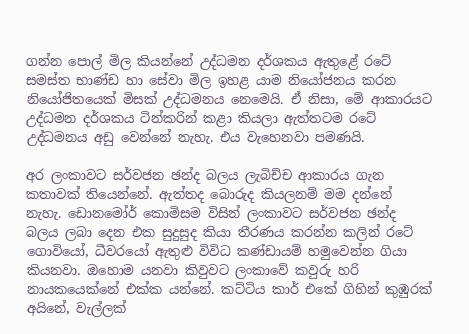ගන්න පොල් මිල කියන්නේ උද්ධමන දර්ශකය ඇතුළේ රටේ සමස්ත භාණ්ඩ හා සේවා මිල ඉහළ යාම නියෝජනය කරන නියෝජිතයෙක් මිසක් උද්ධමනය නෙමෙයි. ඒ නිසා, මේ ආකාරයට උද්ධමන දර්ශකය ටින්කරින් කළා කියලා ඇත්තටම රටේ උද්ධමනය අඩු වෙන්නේ නැහැ. එය වැහෙනවා පමණයි.

අර ලංකාවට සර්වජන ඡන්ද බලය ලැබිච්ච ආකාරය ගැන කතාවක් තියෙන්නේ. ඇත්තද බොරුද කියලනම් මම දන්නේ නැහැ. ඩොනමෝර් කොමිසම විසින් ලංකාවට සර්වජන ඡන්ද බලය ලබා දෙන එක සුදුසුද කියා තීරණය කරන්න කලින් රටේ ගොවියෝ, ධීවරයෝ ඇතුළු විවිධ කණ්ඩායම් හමුවෙන්න ගියා කියනවා. ඔහොම යනවා කිවුවට ලංකාවේ කවුරු හරි නායකයෙක්නේ එක්ක යන්නේ. කට්ටිය කාර් එකේ ගිහින් කුඹුරක් අයිනේ, වැල්ලක්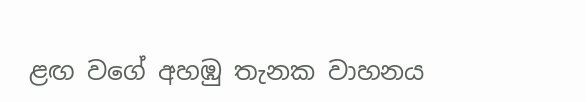ළඟ වගේ අහඹු තැනක වාහනය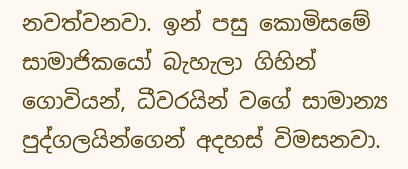නවත්වනවා. ඉන් පසු කොමිසමේ සාමාජිකයෝ බැහැලා ගිහින් ගොවියන්, ධීවරයින් වගේ සාමාන්‍ය පුද්ගලයින්ගෙන් අදහස් විමසනවා.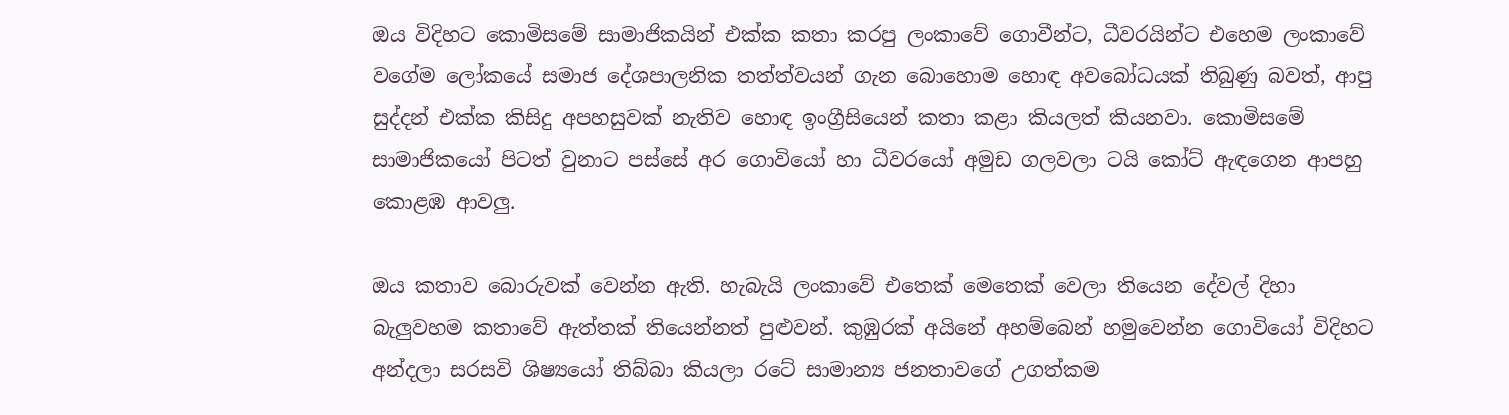ඔය විදිහට කොමිසමේ සාමාජිකයින් එක්ක කතා කරපු ලංකාවේ ගොවීන්ට, ධීවරයින්ට එහෙම ලංකාවේ වගේම ලෝකයේ සමාජ දේශපාලනික තත්ත්වයන් ගැන බොහොම හොඳ අවබෝධයක් තිබුණු බවත්, ආපු සුද්දන් එක්ක කිසිදු අපහසුවක් නැතිව හොඳ ඉංග්‍රීසියෙන් කතා කළා කියලත් කියනවා. කොමිසමේ සාමාජිකයෝ පිටත් වුනාට පස්සේ අර ගොවියෝ හා ධීවරයෝ අමුඩ ගලවලා ටයි කෝට් ඇඳගෙන ආපහු කොළඹ ආවලු.

ඔය කතාව බොරුවක් වෙන්න ඇති. හැබැයි ලංකාවේ එතෙක් මෙතෙක් වෙලා තියෙන දේවල් දිහා බැලුවහම කතාවේ ඇත්තක් තියෙන්නත් පුළුවන්. කුඹුරක් අයිනේ අහම්බෙන් හමුවෙන්න ගොවියෝ විදිහට අන්දලා සරසවි ශිෂ්‍යයෝ තිබ්බා කියලා රටේ සාමාන්‍ය ජනතාවගේ උගත්කම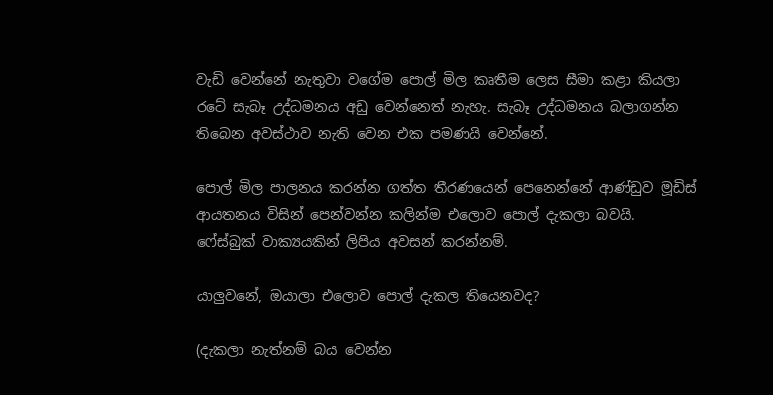වැඩි වෙන්නේ නැතුවා වගේම පොල් මිල කෘතීම ලෙස සීමා කළා කියලා රටේ සැබෑ උද්ධමනය අඩු වෙන්නෙත් නැහැ. සැබෑ උද්ධමනය බලාගන්න තිබෙන අවස්ථාව නැති වෙන එක පමණයි වෙන්නේ.

පොල් මිල පාලනය කරන්න ගත්ත තීරණයෙන් පෙනෙන්නේ ආණ්ඩුව මූඩිස් ආයතනය විසින් පෙන්වන්න කලින්ම එලොව පොල් දැකලා බවයි. ෆේස්බුක් වාක්‍යයකින් ලිපිය අවසන් කරන්නම්.

යාලුවනේ, ඔයාලා එලොව පොල් දැකල තියෙනවද?

(දැකලා නැත්නම් බය වෙන්න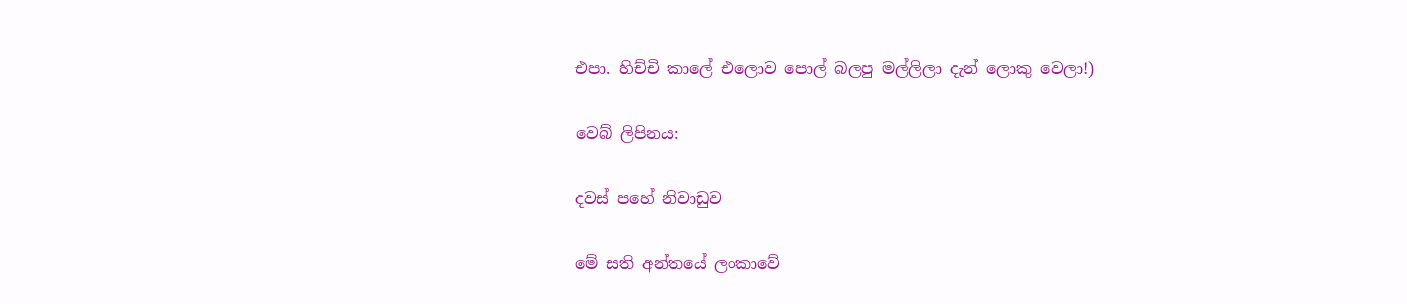එපා. හිච්චි කාලේ එලොව පොල් බලපු මල්ලිලා දැන් ලොකු වෙලා!)

වෙබ් ලිපිනය:

දවස් පහේ නිවාඩුව

මේ සති අන්තයේ ලංකාවේ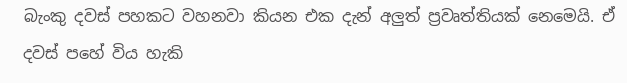බැංකු දවස් පහකට වහනවා කියන එක දැන් අලුත් ප්‍රවෘත්තියක් නෙමෙයි. ඒ දවස් පහේ විය හැකි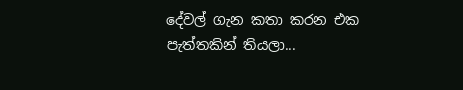දේවල් ගැන කතා කරන එක පැත්තකින් තියලා...